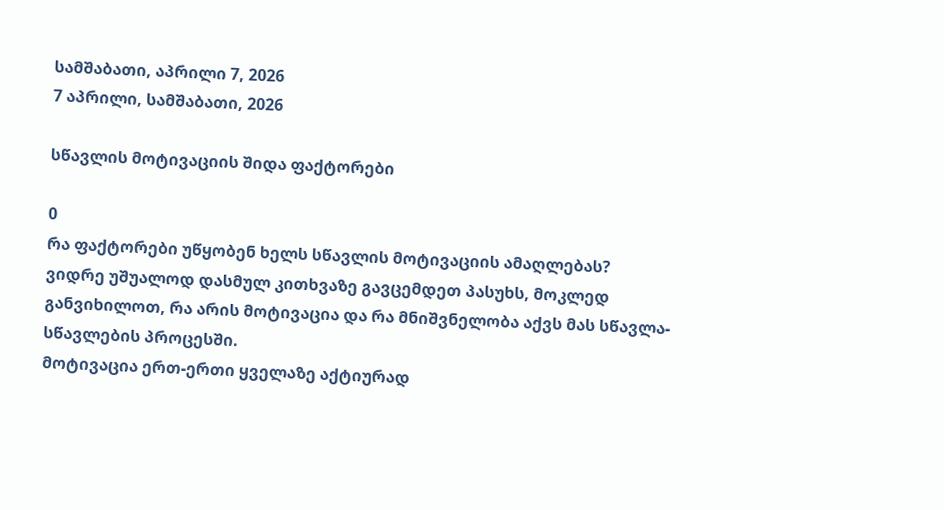სამშაბათი, აპრილი 7, 2026
7 აპრილი, სამშაბათი, 2026

სწავლის მოტივაციის შიდა ფაქტორები

0
რა ფაქტორები უწყობენ ხელს სწავლის მოტივაციის ამაღლებას?
ვიდრე უშუალოდ დასმულ კითხვაზე გავცემდეთ პასუხს, მოკლედ განვიხილოთ, რა არის მოტივაცია და რა მნიშვნელობა აქვს მას სწავლა-სწავლების პროცესში.
მოტივაცია ერთ-ერთი ყველაზე აქტიურად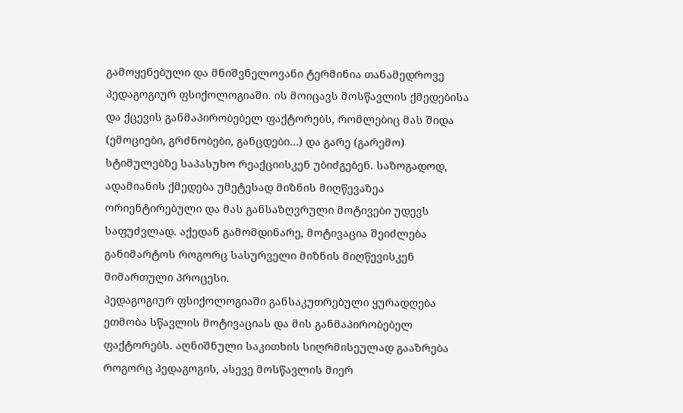გამოყენებული და მნიშვნელოვანი ტერმინია თანამედროვე პედაგოგიურ ფსიქოლოგიაში. ის მოიცავს მოსწავლის ქმედებისა და ქცევის განმაპირობებელ ფაქტორებს, რომლებიც მას შიდა (ემოციები, გრძნობები, განცდები…) და გარე (გარემო) სტიმულებზე საპასუხო რეაქციისკენ უბიძგებენ. საზოგადოდ, ადამიანის ქმედება უმეტესად მიზნის მიღწევაზეა ორიენტირებული და მას განსაზღვრული მოტივები უდევს საფუძვლად. აქედან გამომდინარე, მოტივაცია შეიძლება განიმარტოს როგორც სასურველი მიზნის მიღწევისკენ მიმართული პროცესი.
პედაგოგიურ ფსიქოლოგიაში განსაკუთრებული ყურადღება ეთმობა სწავლის მოტივაციას და მის განმაპირობებელ ფაქტორებს. აღნიშნული საკითხის სიღრმისეულად გააზრება როგორც პედაგოგის, ასევე მოსწავლის მიერ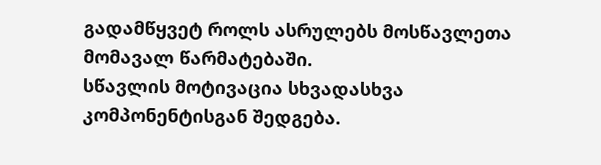გადამწყვეტ როლს ასრულებს მოსწავლეთა მომავალ წარმატებაში.
სწავლის მოტივაცია სხვადასხვა კომპონენტისგან შედგება.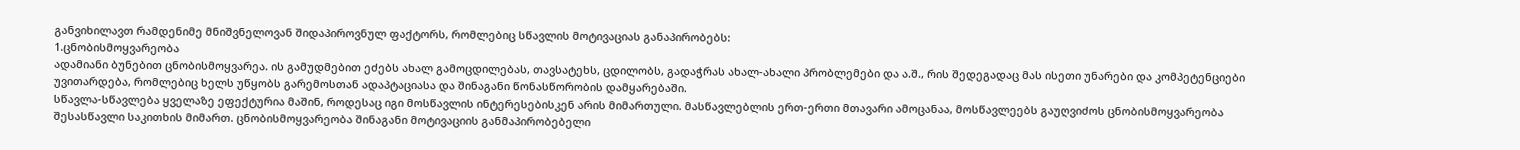განვიხილავთ რამდენიმე მნიშვნელოვან შიდაპიროვნულ ფაქტორს, რომლებიც სწავლის მოტივაციას განაპირობებს:
1.ცნობისმოყვარეობა
ადამიანი ბუნებით ცნობისმოყვარეა. ის გამუდმებით ეძებს ახალ გამოცდილებას, თავსატეხს, ცდილობს, გადაჭრას ახალ-ახალი პრობლემები და ა.შ., რის შედეგადაც მას ისეთი უნარები და კომპეტენციები უვითარდება, რომლებიც ხელს უწყობს გარემოსთან ადაპტაციასა და შინაგანი წონასწორობის დამყარებაში.
სწავლა-სწავლება ყველაზე ეფექტურია მაშინ, როდესაც იგი მოსწავლის ინტერესებისკენ არის მიმართული. მასწავლებლის ერთ-ერთი მთავარი ამოცანაა, მოსწავლეებს გაუღვიძოს ცნობისმოყვარეობა შესასწავლი საკითხის მიმართ. ცნობისმოყვარეობა შინაგანი მოტივაციის განმაპირობებელი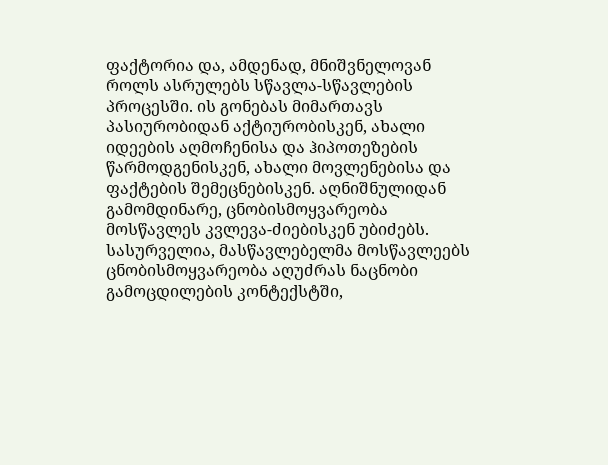ფაქტორია და, ამდენად, მნიშვნელოვან როლს ასრულებს სწავლა-სწავლების პროცესში. ის გონებას მიმართავს პასიურობიდან აქტიურობისკენ, ახალი იდეების აღმოჩენისა და ჰიპოთეზების წარმოდგენისკენ, ახალი მოვლენებისა და ფაქტების შემეცნებისკენ. აღნიშნულიდან გამომდინარე, ცნობისმოყვარეობა მოსწავლეს კვლევა-ძიებისკენ უბიძებს.
სასურველია, მასწავლებელმა მოსწავლეებს ცნობისმოყვარეობა აღუძრას ნაცნობი გამოცდილების კონტექსტში,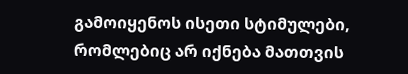გამოიყენოს ისეთი სტიმულები, რომლებიც არ იქნება მათთვის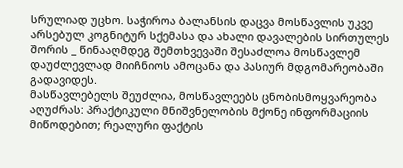სრულიად უცხო. საჭიროა ბალანსის დაცვა მოსწავლის უკვე არსებულ კოგნიტურ სქემასა და ახალი დავალების სირთულეს შორის _ წინააღმდეგ შემთხვევაში შესაძლოა მოსწავლემ დაუძლევლად მიიჩნიოს ამოცანა და პასიურ მდგომარეობაში გადავიდეს.
მასწავლებელს შეუძლია, მოსწავლეებს ცნობისმოყვარეობა აღუძრას: პრაქტიკული მნიშვნელობის მქონე ინფორმაციის მიწოდებით; რეალური ფაქტის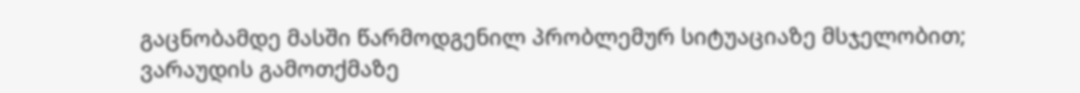გაცნობამდე მასში წარმოდგენილ პრობლემურ სიტუაციაზე მსჯელობით; ვარაუდის გამოთქმაზე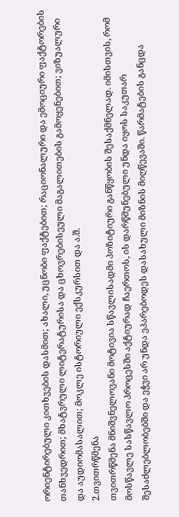ორიენტირებული კითხვების დასმით; ახალი, უცნობი ფაქტებით; რაციონალური და ემოციური ფაქტორების თანხვედრით; მხატვრული ლიტერატურისა და ცხოვრებისეული მაგალითების გამოყენებით; ვიზუალური და აუდიომასალით; მოკლე ისტორიული ექსკურსით და ა.შ.
2.თვითრწმენა
თვითრწმენა მნიშვნელოვანი მოტივია სწავლისადმი პოზიტიური განწყობის შესაქმნელად. იმისთვის, რომ მოსწავლე სასწავლო პროცესში აქტიურად ჩაერთოს, ის დარწმუნებული უნდა იყოს საკუთარ შესაძლებლობებში და ეჭვი არ უნდა ეპარებოდეს დასახული მიზნის მიღწევაში. წარმატების განცდა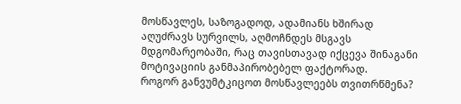მოსწავლეს, საზოგადოდ, ადამიანს ხშირად აღუძრავს სურვილს, აღმოჩნდეს მსგავს მდგომარეობაში, რაც თავისთავად იქცევა შინაგანი მოტივაციის განმაპირობებელ ფაქტორად.
როგორ განვუმტკიცოთ მოსწავლეებს თვითრწმენა?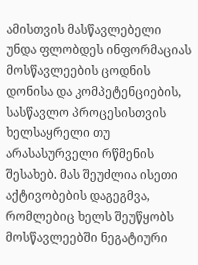ამისთვის მასწავლებელი უნდა ფლობდეს ინფორმაციას მოსწავლეების ცოდნის დონისა და კომპეტენციების, სასწავლო პროცესისთვის ხელსაყრელი თუ არასასურველი რწმენის შესახებ. მას შეუძლია ისეთი აქტივობების დაგეგმვა, რომლებიც ხელს შეუწყობს მოსწავლეებში ნეგატიური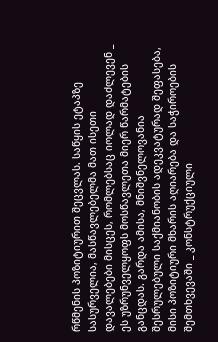რწმენის პოზიტიურით შეცვლას. საწყის ეტაპზე სასურველია, მასწავლებელმა მათ ისეთი დავალებები მისცეს, რომლებსაც იოლად დაძლევენ _ ეს უზრუნველყოფს მოსწავლეთა მიერ წარმატების განცდას. გარდა ამისა, მნიშვნელოვანია შესრულებული საქმიანობის ადეკვატურად შეფასება, მისი პოზიტიური მხარის აღიარება და საჭიროების შემთხვევაში _ კონსტრუქციული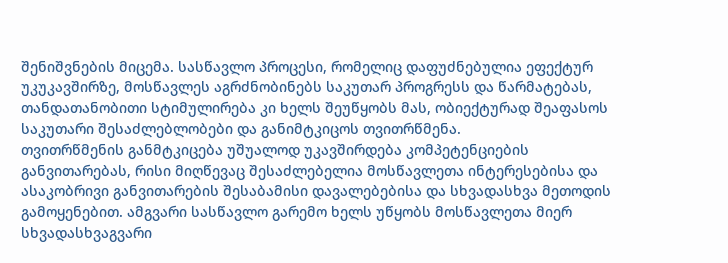შენიშვნების მიცემა. სასწავლო პროცესი, რომელიც დაფუძნებულია ეფექტურ უკუკავშირზე, მოსწავლეს აგრძნობინებს საკუთარ პროგრესს და წარმატებას, თანდათანობითი სტიმულირება კი ხელს შეუწყობს მას, ობიექტურად შეაფასოს საკუთარი შესაძლებლობები და განიმტკიცოს თვითრწმენა.
თვითრწმენის განმტკიცება უშუალოდ უკავშირდება კომპეტენციების განვითარებას, რისი მიღწევაც შესაძლებელია მოსწავლეთა ინტერესებისა და ასაკობრივი განვითარების შესაბამისი დავალებებისა და სხვადასხვა მეთოდის გამოყენებით. ამგვარი სასწავლო გარემო ხელს უწყობს მოსწავლეთა მიერ სხვადასხვაგვარი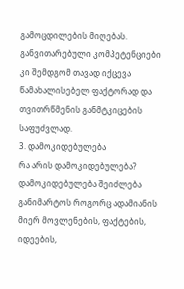გამოცდილების მიღებას. განვითარებული კომპეტენციები კი შემდგომ თავად იქცევა წამახალისებელ ფაქტორად და თვითრწმენის განმტკიცების საფუძვლად.
3. დამოკიდებულება
რა არის დამოკიდებულება?
დამოკიდებულება შეიძლება განიმარტოს როგორც ადამიანის მიერ მოვლენების, ფაქტების, იდეების,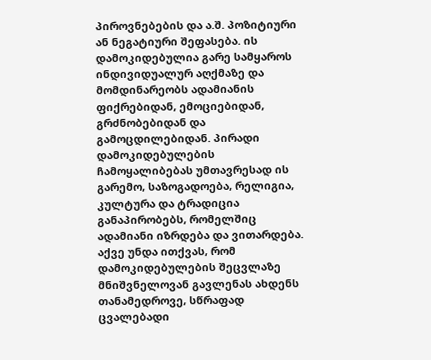პიროვნებების და ა.შ. პოზიტიური ან ნეგატიური შეფასება. ის დამოკიდებულია გარე სამყაროს ინდივიდუალურ აღქმაზე და მომდინარეობს ადამიანის ფიქრებიდან, ემოციებიდან, გრძნობებიდან და გამოცდილებიდან. პირადი დამოკიდებულების ჩამოყალიბებას უმთავრესად ის გარემო, საზოგადოება, რელიგია, კულტურა და ტრადიცია განაპირობებს, რომელშიც ადამიანი იზრდება და ვითარდება. აქვე უნდა ითქვას, რომ დამოკიდებულების შეცვლაზე მნიშვნელოვან გავლენას ახდენს თანამედროვე, სწრაფად ცვალებადი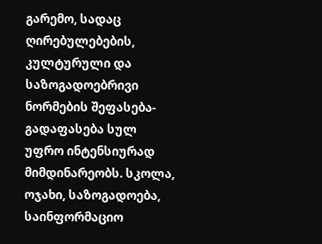გარემო, სადაც ღირებულებების, კულტურული და საზოგადოებრივი ნორმების შეფასება-გადაფასება სულ უფრო ინტენსიურად მიმდინარეობს. სკოლა, ოჯახი, საზოგადოება, საინფორმაციო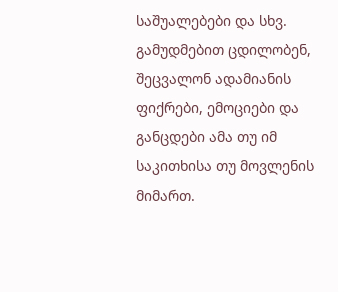საშუალებები და სხვ. გამუდმებით ცდილობენ, შეცვალონ ადამიანის ფიქრები, ემოციები და განცდები ამა თუ იმ საკითხისა თუ მოვლენის მიმართ.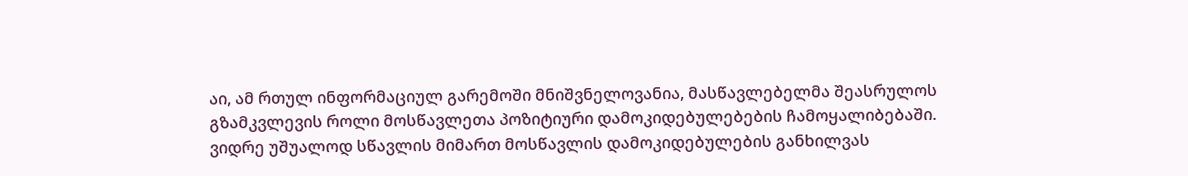აი, ამ რთულ ინფორმაციულ გარემოში მნიშვნელოვანია, მასწავლებელმა შეასრულოს გზამკვლევის როლი მოსწავლეთა პოზიტიური დამოკიდებულებების ჩამოყალიბებაში.
ვიდრე უშუალოდ სწავლის მიმართ მოსწავლის დამოკიდებულების განხილვას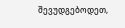შევუდგებოდეთ,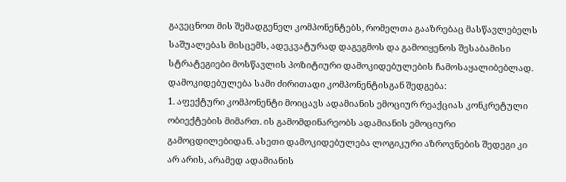გავეცნოთ მის შემადგენელ კომპონენტებს, რომელთა გააზრებაც მასწავლებელს საშუალებას მისცემს, ადეკვატურად დაგეგმოს და გამოიყენოს შესაბამისი სტრატეგიები მოსწავლის პოზიტიური დამოკიდებულების ჩამოსაყალიბებლად.
დამოკიდებულება სამი ძირითადი კომპონენტისგან შედგება:
1. აფექტური კომპონენტი მოიცავს ადამიანის ემოციურ რეაქციას კონკრეტული ობიექტების მიმართ. ის გამომდინარეობს ადამიანის ემოციური გამოცდილებიდან. ასეთი დამოკიდებულება ლოგიკური აზროვნების შედეგი კი არ არის, არამედ ადამიანის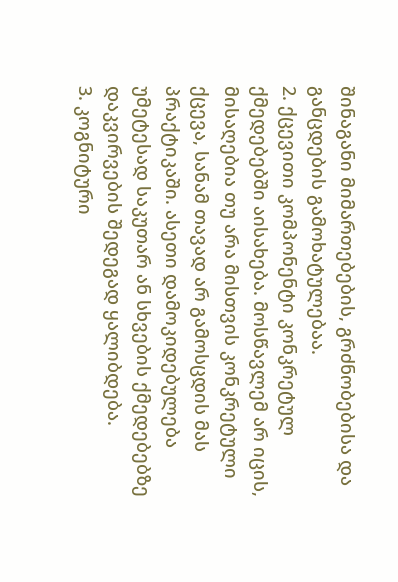შინაგანი მიმართებების, გრძნობებისა და განცდების გამოხატულებაა.
2. ქცევითი კომპონენტი კონკრეტულ ქმედებებში აისახება. მოსწავლემ არ იცის, მისაღებია თუ არა მისთვის კონკრეტული ქცევა, სანამ თავად არ გამოსცდის მას პრაქტიკაში. ასეთი დამოკიდებულება უმეტესად საკუთარ ან სხვების ქმედებებზე დაკვირვების შედეგად ყალიბდება.
3. კოგნიტური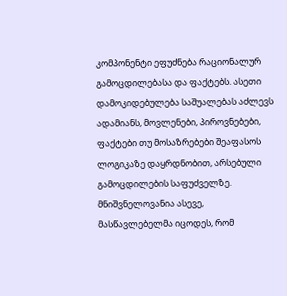კომპონენტი ეფუძნება რაციონალურ გამოცდილებასა და ფაქტებს. ასეთი დამოკიდებულება საშუალებას აძლევს ადამიანს, მოვლენები, პიროვნებები, ფაქტები თუ მოსაზრებები შეაფასოს ლოგიკაზე დაყრდნობით, არსებული გამოცდილების საფუძველზე.
მნიშვნელოვანია ასევე, მასწავლებელმა იცოდეს, რომ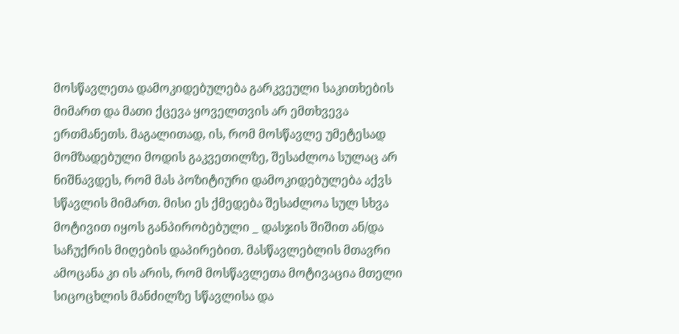მოსწავლეთა დამოკიდებულება გარკვეული საკითხების მიმართ და მათი ქცევა ყოველთვის არ ემთხვევა ერთმანეთს. მაგალითად, ის, რომ მოსწავლე უმეტესად მომზადებული მოდის გაკვეთილზე, შესაძლოა სულაც არ ნიშნავდეს, რომ მას პოზიტიური დამოკიდებულება აქვს სწავლის მიმართ. მისი ეს ქმედება შესაძლოა სულ სხვა მოტივით იყოს განპირობებული _ დასჯის შიშით ან/და საჩუქრის მიღების დაპირებით. მასწავლებლის მთავრი ამოცანა კი ის არის, რომ მოსწავლეთა მოტივაცია მთელი სიცოცხლის მანძილზე სწავლისა და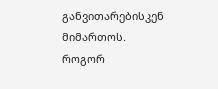განვითარებისკენ მიმართოს.
როგორ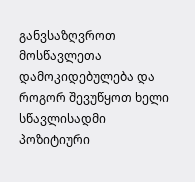განვსაზღვროთ მოსწავლეთა დამოკიდებულება და როგორ შევუწყოთ ხელი სწავლისადმი პოზიტიური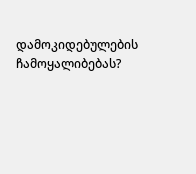დამოკიდებულების ჩამოყალიბებას?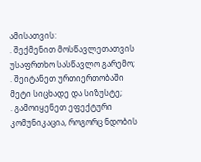ამისათვის:
. შექმენით მოსწავლეთათვის უსაფრთხო სასწავლო გარემო;
. შეიტანეთ ურთიერთობაში მეტი სიცხადე და სიზუსტე;
. გამოიყენეთ ეფექტური კომუნიკაცია, როგორც ნდობის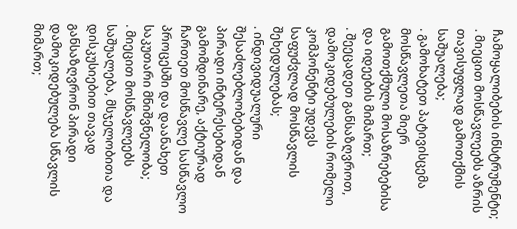ჩამოყალიბების ინსტრუმენტი;
. მიეცით მოსწავლეებს აზრის თავისუფლად გამოთქმის საშუალება;
. გამოხატეთ პატივისცემა მოსწავლეთა მიერ გამოთქმული მოსაზრებებისა და იდეების მიმართ;
. შეეცადეთ განსაზღვროთ, დამოკიდებულების რომელი კომპონენტი უდევს საფუძვლად მოსწავლის შეხედულებას;
. ინდივიდუალური შესაძლებლობებიდან და პირადი ინტერესებიდან გამომდინარე, აქტიურად ჩართეთ მოსწავლე სასწავლო პროცესში და დაანახეთ საკუთარი მნიშვნელობა;
. მიეცით მოსწავლეებს საშუალება, მსჯელობითა და დისკუსიებით თავად განსაზღვრონ პირადი დამოკიდებულება სწავლის მიმართ;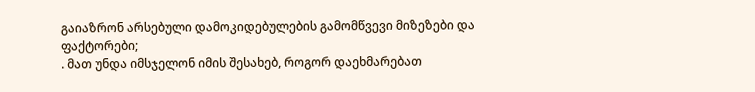გაიაზრონ არსებული დამოკიდებულების გამომწვევი მიზეზები და ფაქტორები;
. მათ უნდა იმსჯელონ იმის შესახებ, როგორ დაეხმარებათ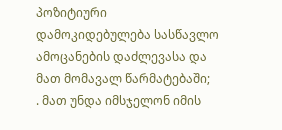პოზიტიური დამოკიდებულება სასწავლო ამოცანების დაძლევასა და მათ მომავალ წარმატებაში;
. მათ უნდა იმსჯელონ იმის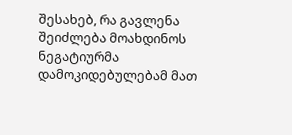შესახებ, რა გავლენა შეიძლება მოახდინოს ნეგატიურმა დამოკიდებულებამ მათ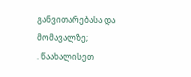განვითარებასა და მომავალზე;
. წაახალისეთ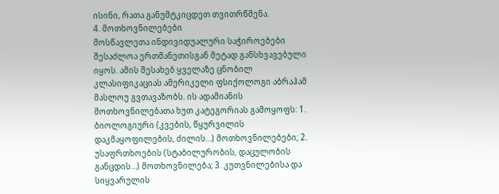ისინი, რათა განუმტკიცდეთ თვითრწმენა.
4. მოთხოვნილებები
მოსწავლეთა ინდივიდუალური საჭიროებები შესაძლოა ერთმანეთისგან მეტად განსხვავებული იყოს. ამის შესახებ ყველაზე ცნობილ კლასიფიკაციას ამერიკელი ფსიქოლოგი აბრაჰამ მასლოუ გვთავაზობს. ის ადამიანის მოთხოვნილებათა ხუთ კატეგორიას გამოყოფს: 1. ბიოლოგიური (კვების, წყურვილის დაკმაყოფილების, ძილის…) მოთხოვნილებები; 2. უსაფრთხოების (სტაბილურობის, დაცულობის განცდის…) მოთხოვნილება; 3. კუთვნილებისა და სიყვარულის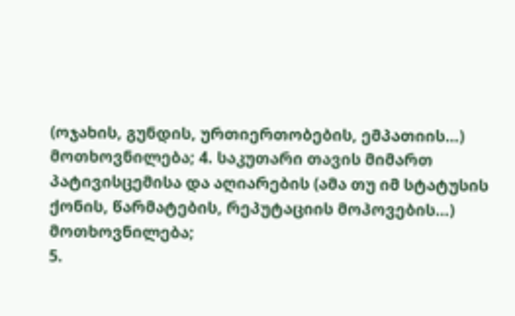(ოჯახის, გუნდის, ურთიერთობების, ემპათიის…) მოთხოვნილება; 4. საკუთარი თავის მიმართ პატივისცემისა და აღიარების (ამა თუ იმ სტატუსის ქონის, წარმატების, რეპუტაციის მოპოვების…) მოთხოვნილება;
5.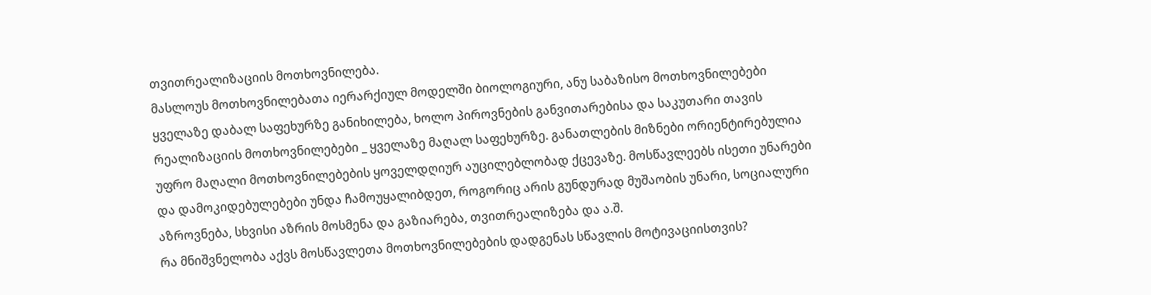თვითრეალიზაციის მოთხოვნილება.
მასლოუს მოთხოვნილებათა იერარქიულ მოდელში ბიოლოგიური, ანუ საბაზისო მოთხოვნილებები ყველაზე დაბალ საფეხურზე განიხილება, ხოლო პიროვნების განვითარებისა და საკუთარი თავის რეალიზაციის მოთხოვნილებები _ ყველაზე მაღალ საფეხურზე. განათლების მიზნები ორიენტირებულია უფრო მაღალი მოთხოვნილებების ყოველდღიურ აუცილებლობად ქცევაზე. მოსწავლეებს ისეთი უნარები და დამოკიდებულებები უნდა ჩამოუყალიბდეთ, როგორიც არის გუნდურად მუშაობის უნარი, სოციალური აზროვნება, სხვისი აზრის მოსმენა და გაზიარება, თვითრეალიზება და ა.შ.
რა მნიშვნელობა აქვს მოსწავლეთა მოთხოვნილებების დადგენას სწავლის მოტივაციისთვის?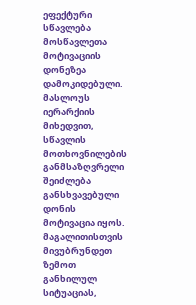ეფექტური სწავლება მოსწავლეთა მოტივაციის დონეზეა დამოკიდებული. მასლოუს იერარქიის მიხედვით, სწავლის მოთხოვნილების განმსაზღვრელი შეიძლება განსხვავებული დონის მოტივაცია იყოს. მაგალითისთვის მივუბრუნდეთ ზემოთ განხილულ სიტუაციას,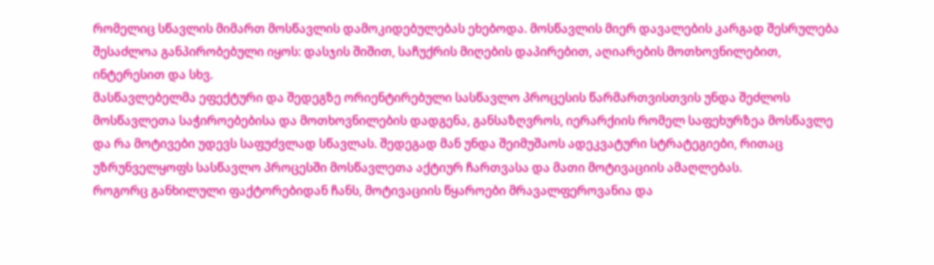რომელიც სწავლის მიმართ მოსწავლის დამოკიდებულებას ეხებოდა. მოსწავლის მიერ დავალების კარგად შესრულება შესაძლოა განპირობებული იყოს: დასჯის შიშით, საჩუქრის მიღების დაპირებით, აღიარების მოთხოვნილებით, ინტერესით და სხვ.
მასწავლებელმა ეფექტური და შედეგზე ორიენტირებული სასწავლო პროცესის წარმართვისთვის უნდა შეძლოს მოსწავლეთა საჭიროებებისა და მოთხოვნილების დადგენა, განსაზღვროს, იერარქიის რომელ საფეხურზეა მოსწავლე და რა მოტივები უდევს საფუძვლად სწავლას. შედეგად მან უნდა შეიმუშაოს ადეკვატური სტრატეგიები, რითაც უზრუნველყოფს სასწავლო პროცესში მოსწავლეთა აქტიურ ჩართვასა და მათი მოტივაციის ამაღლებას.
როგორც განხილული ფაქტორებიდან ჩანს, მოტივაციის წყაროები მრავალფეროვანია და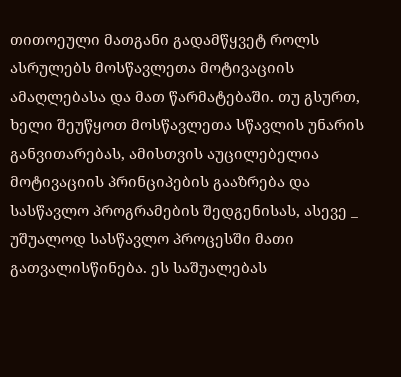თითოეული მათგანი გადამწყვეტ როლს ასრულებს მოსწავლეთა მოტივაციის ამაღლებასა და მათ წარმატებაში. თუ გსურთ, ხელი შეუწყოთ მოსწავლეთა სწავლის უნარის განვითარებას, ამისთვის აუცილებელია მოტივაციის პრინციპების გააზრება და სასწავლო პროგრამების შედგენისას, ასევე _ უშუალოდ სასწავლო პროცესში მათი გათვალისწინება. ეს საშუალებას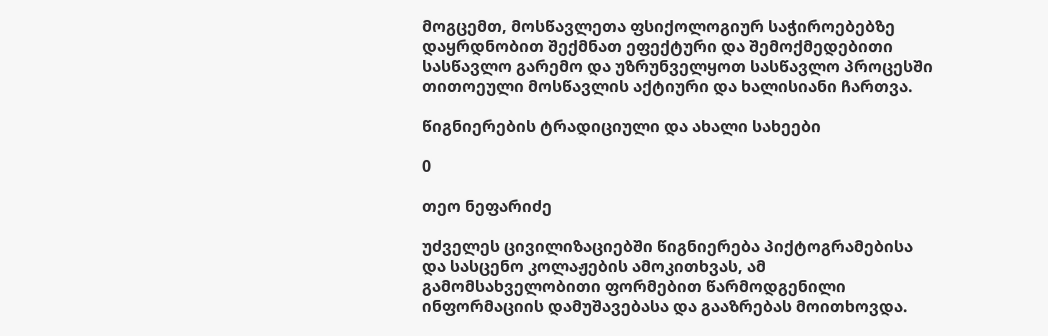მოგცემთ, მოსწავლეთა ფსიქოლოგიურ საჭიროებებზე დაყრდნობით შექმნათ ეფექტური და შემოქმედებითი სასწავლო გარემო და უზრუნველყოთ სასწავლო პროცესში თითოეული მოსწავლის აქტიური და ხალისიანი ჩართვა.

წიგნიერების ტრადიციული და ახალი სახეები

0

თეო ნეფარიძე

უძველეს ცივილიზაციებში წიგნიერება პიქტოგრამებისა და სასცენო კოლაჟების ამოკითხვას, ამ გამომსახველობითი ფორმებით წარმოდგენილი ინფორმაციის დამუშავებასა და გააზრებას მოითხოვდა.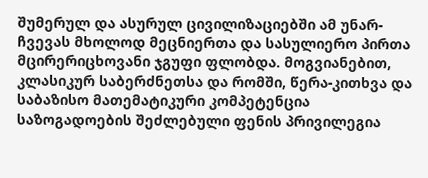შუმერულ და ასურულ ცივილიზაციებში ამ უნარ-ჩვევას მხოლოდ მეცნიერთა და სასულიერო პირთა მცირერიცხოვანი ჯგუფი ფლობდა. მოგვიანებით, კლასიკურ საბერძნეთსა და რომში, წერა-კითხვა და საბაზისო მათემატიკური კომპეტენცია საზოგადოების შეძლებული ფენის პრივილეგია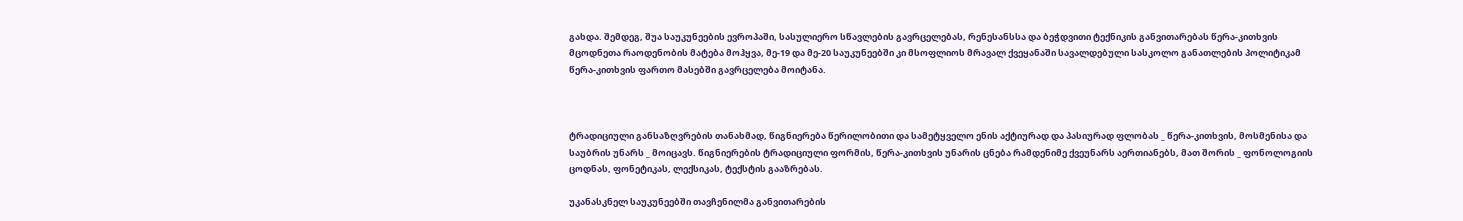გახდა. შემდეგ, შუა საუკუნეების ევროპაში, სასულიერო სწავლების გავრცელებას, რენესანსსა და ბეჭდვითი ტექნიკის განვითარებას წერა-კითხვის მცოდნეთა რაოდენობის მატება მოჰყვა, მე-19 და მე-20 საუკუნეებში კი მსოფლიოს მრავალ ქვეყანაში სავალდებული სასკოლო განათლების პოლიტიკამ წერა-კითხვის ფართო მასებში გავრცელება მოიტანა.



ტრადიციული განსაზღვრების თანახმად, წიგნიერება წერილობითი და სამეტყველო ენის აქტიურად და პასიურად ფლობას _ წერა-კითხვის, მოსმენისა და საუბრის უნარს _ მოიცავს. წიგნიერების ტრადიციული ფორმის, წერა-კითხვის უნარის ცნება რამდენიმე ქვეუნარს აერთიანებს, მათ შორის _ ფონოლოგიის ცოდნას, ფონეტიკას, ლექსიკას, ტექსტის გააზრებას.

უკანასკნელ საუკუნეებში თავჩენილმა განვითარების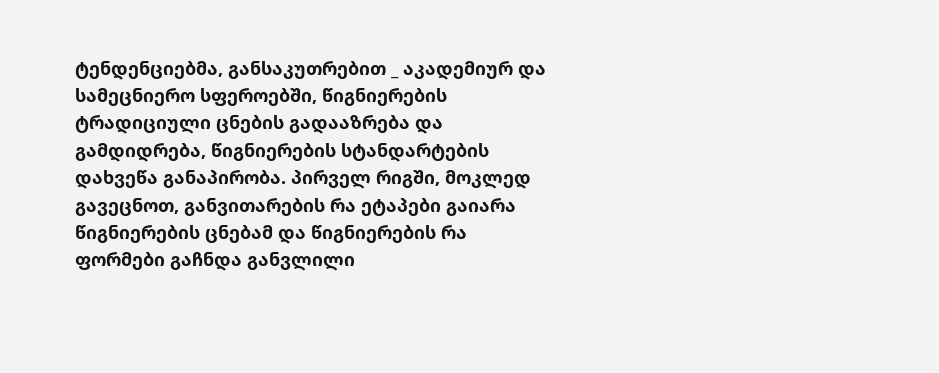ტენდენციებმა, განსაკუთრებით _ აკადემიურ და სამეცნიერო სფეროებში, წიგნიერების ტრადიციული ცნების გადააზრება და გამდიდრება, წიგნიერების სტანდარტების დახვეწა განაპირობა. პირველ რიგში, მოკლედ გავეცნოთ, განვითარების რა ეტაპები გაიარა წიგნიერების ცნებამ და წიგნიერების რა ფორმები გაჩნდა განვლილი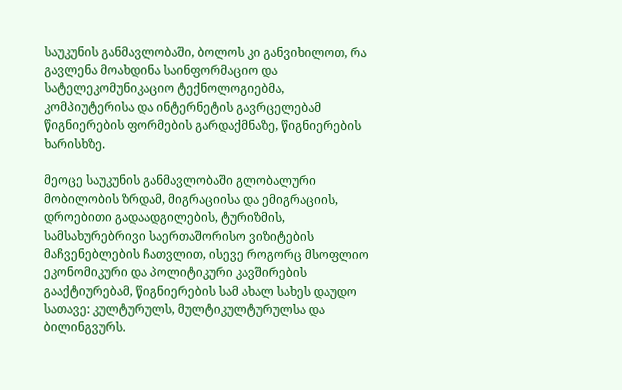საუკუნის განმავლობაში, ბოლოს კი განვიხილოთ, რა გავლენა მოახდინა საინფორმაციო და სატელეკომუნიკაციო ტექნოლოგიებმა, კომპიუტერისა და ინტერნეტის გავრცელებამ წიგნიერების ფორმების გარდაქმნაზე, წიგნიერების ხარისხზე.

მეოცე საუკუნის განმავლობაში გლობალური მობილობის ზრდამ, მიგრაციისა და ემიგრაციის, დროებითი გადაადგილების, ტურიზმის, სამსახურებრივი საერთაშორისო ვიზიტების მაჩვენებლების ჩათვლით, ისევე როგორც მსოფლიო ეკონომიკური და პოლიტიკური კავშირების გააქტიურებამ, წიგნიერების სამ ახალ სახეს დაუდო სათავე: კულტურულს, მულტიკულტურულსა და ბილინგვურს.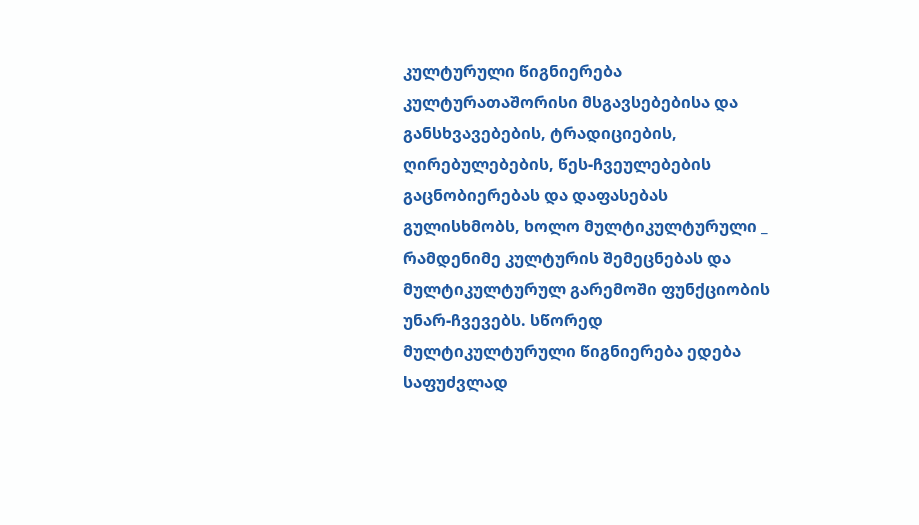კულტურული წიგნიერება კულტურათაშორისი მსგავსებებისა და განსხვავებების, ტრადიციების, ღირებულებების, წეს-ჩვეულებების გაცნობიერებას და დაფასებას გულისხმობს, ხოლო მულტიკულტურული _ რამდენიმე კულტურის შემეცნებას და მულტიკულტურულ გარემოში ფუნქციობის უნარ-ჩვევებს. სწორედ მულტიკულტურული წიგნიერება ედება საფუძვლად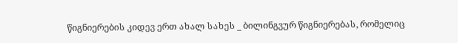წიგნიერების კიდევ ერთ ახალ სახეს _ ბილინგვურ წიგნიერებას, რომელიც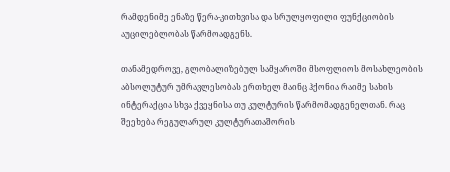რამდენიმე ენაზე წერა-კითხვისა და სრულყოფილი ფუნქციობის აუცილებლობას წარმოადგენს.

თანამედროვე, გლობალიზებულ სამყაროში მსოფლიოს მოსახლეობის აბსოლუტურ უმრავლესობას ერთხელ მაინც ჰქონია რაიმე სახის ინტერაქცია სხვა ქვეყნისა თუ კულტურის წარმომადგენელთან. რაც შეეხება რეგულარულ კულტურათაშორის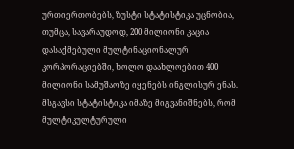ურთიერთობებს, ზუსტი სტატისტიკა უცნობია, თუმცა, სავარაუდოდ, 200 მილიონი კაცია დასაქმებული მულტინაციონალურ კორპორაციებში, ხოლო დაახლოებით 400 მილიონი სამუშაოზე იყენებს ინგლისურ ენას. მსგავსი სტატისტიკა იმაზე მიგვანიშნებს, რომ მულტიკულტურული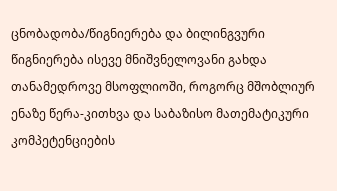ცნობადობა/წიგნიერება და ბილინგვური წიგნიერება ისევე მნიშვნელოვანი გახდა თანამედროვე მსოფლიოში, როგორც მშობლიურ ენაზე წერა-კითხვა და საბაზისო მათემატიკური კომპეტენციების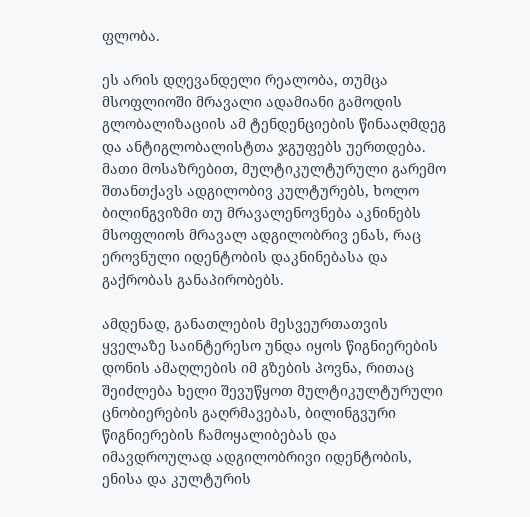ფლობა.

ეს არის დღევანდელი რეალობა, თუმცა მსოფლიოში მრავალი ადამიანი გამოდის გლობალიზაციის ამ ტენდენციების წინააღმდეგ და ანტიგლობალისტთა ჯგუფებს უერთდება. მათი მოსაზრებით, მულტიკულტურული გარემო შთანთქავს ადგილობივ კულტურებს, ხოლო ბილინგვიზმი თუ მრავალენოვნება აკნინებს მსოფლიოს მრავალ ადგილობრივ ენას, რაც ეროვნული იდენტობის დაკნინებასა და გაქრობას განაპირობებს.

ამდენად, განათლების მესვეურთათვის ყველაზე საინტერესო უნდა იყოს წიგნიერების დონის ამაღლების იმ გზების პოვნა, რითაც შეიძლება ხელი შევუწყოთ მულტიკულტურული ცნობიერების გაღრმავებას, ბილინგვური წიგნიერების ჩამოყალიბებას და იმავდროულად ადგილობრივი იდენტობის, ენისა და კულტურის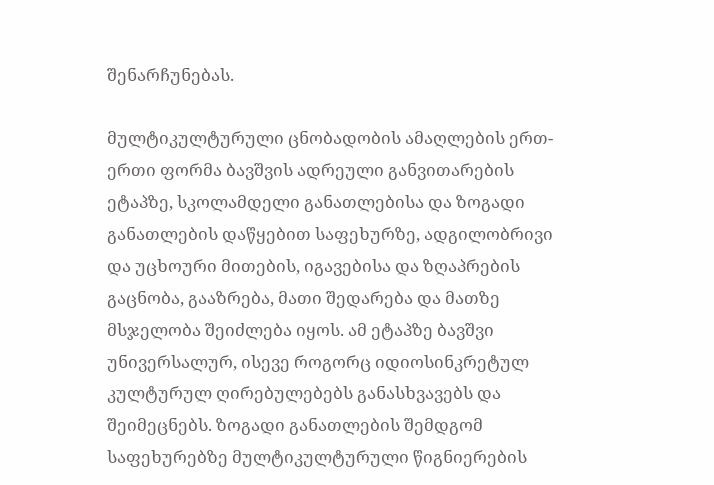შენარჩუნებას.

მულტიკულტურული ცნობადობის ამაღლების ერთ-ერთი ფორმა ბავშვის ადრეული განვითარების ეტაპზე, სკოლამდელი განათლებისა და ზოგადი განათლების დაწყებით საფეხურზე, ადგილობრივი და უცხოური მითების, იგავებისა და ზღაპრების გაცნობა, გააზრება, მათი შედარება და მათზე მსჯელობა შეიძლება იყოს. ამ ეტაპზე ბავშვი უნივერსალურ, ისევე როგორც იდიოსინკრეტულ კულტურულ ღირებულებებს განასხვავებს და შეიმეცნებს. ზოგადი განათლების შემდგომ საფეხურებზე მულტიკულტურული წიგნიერების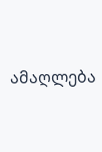ამაღლება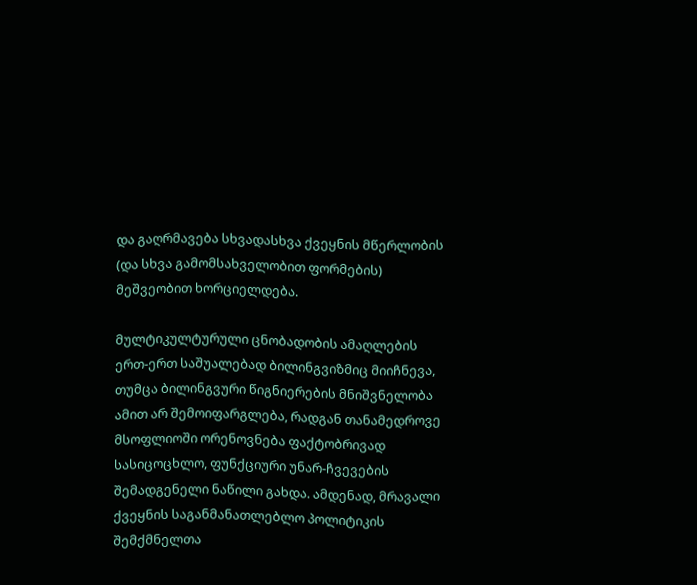და გაღრმავება სხვადასხვა ქვეყნის მწერლობის (და სხვა გამომსახველობით ფორმების) მეშვეობით ხორციელდება.

მულტიკულტურული ცნობადობის ამაღლების ერთ-ერთ საშუალებად ბილინგვიზმიც მიიჩნევა, თუმცა ბილინგვური წიგნიერების მნიშვნელობა ამით არ შემოიფარგლება, რადგან თანამედროვე მსოფლიოში ორენოვნება ფაქტობრივად სასიცოცხლო, ფუნქციური უნარ-ჩვევების შემადგენელი ნაწილი გახდა. ამდენად, მრავალი ქვეყნის საგანმანათლებლო პოლიტიკის შემქმნელთა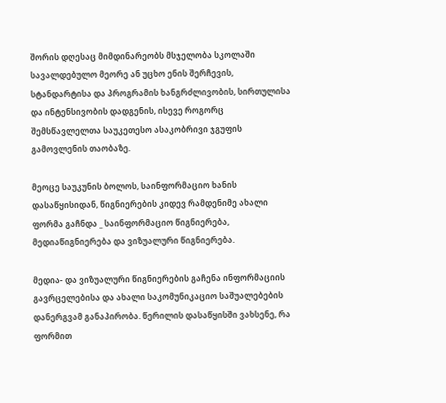შორის დღესაც მიმდინარეობს მსჯელობა სკოლაში სავალდებულო მეორე ან უცხო ენის შერჩევის, სტანდარტისა და პროგრამის ხანგრძლივობის, სირთულისა და ინტენსივობის დადგენის, ისევე როგორც შემსწავლელთა საუკეთესო ასაკობრივი ჯგუფის გამოვლენის თაობაზე.

მეოცე საუკუნის ბოლოს, საინფორმაციო ხანის დასაწყისიდან, წიგნიერების კიდევ რამდენიმე ახალი ფორმა გაჩნდა _ საინფორმაციო წიგნიერება, მედიაწიგნიერება და ვიზუალური წიგნიერება.

მედია- და ვიზუალური წიგნიერების გაჩენა ინფორმაციის გავრცელებისა და ახალი საკომუნიკაციო საშუალებების დანერგვამ განაპირობა. წერილის დასაწყისში ვახსენე, რა ფორმით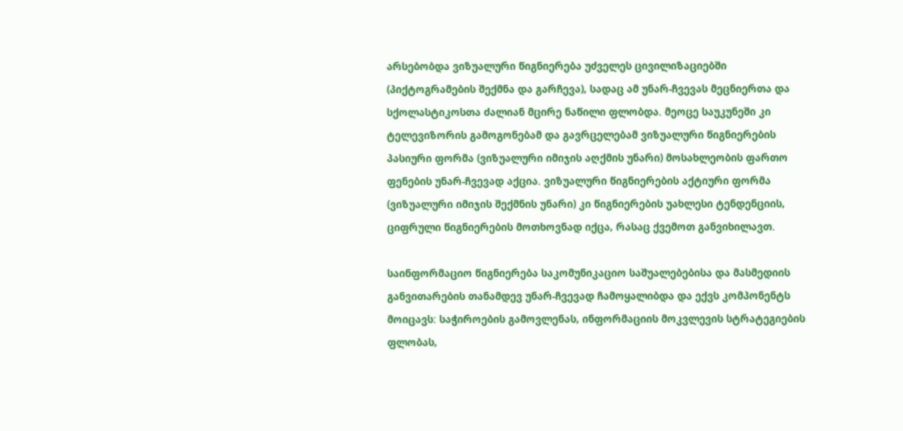არსებობდა ვიზუალური წიგნიერება უძველეს ცივილიზაციებში (პიქტოგრამების შექმნა და გარჩევა), სადაც ამ უნარ-ჩვევას მეცნიერთა და სქოლასტიკოსთა ძალიან მცირე ნაწილი ფლობდა. მეოცე საუკუნეში კი ტელევიზორის გამოგონებამ და გავრცელებამ ვიზუალური წიგნიერების პასიური ფორმა (ვიზუალური იმიჯის აღქმის უნარი) მოსახლეობის ფართო ფენების უნარ-ჩვევად აქცია. ვიზუალური წიგნიერების აქტიური ფორმა (ვიზუალური იმიჯის შექმნის უნარი) კი წიგნიერების უახლესი ტენდენციის, ციფრული წიგნიერების მოთხოვნად იქცა, რასაც ქვემოთ განვიხილავთ.

საინფორმაციო წიგნიერება საკომუნიკაციო საშუალებებისა და მასმედიის განვითარების თანამდევ უნარ-ჩვევად ჩამოყალიბდა და ექვს კომპონენტს მოიცავს: საჭიროების გამოვლენას, ინფორმაციის მოკვლევის სტრატეგიების ფლობას,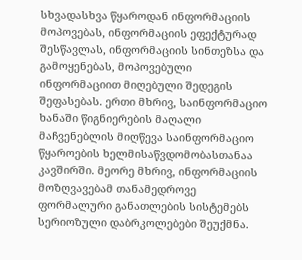სხვადასხვა წყაროდან ინფორმაციის მოპოვებას, ინფორმაციის ეფექტურად შესწავლას, ინფორმაციის სინთეზსა და გამოყენებას, მოპოვებული ინფორმაციით მიღებული შედეგის შეფასებას. ერთი მხრივ, საინფორმაციო ხანაში წიგნიერების მაღალი მაჩვენებლის მიღწევა საინფორმაციო წყაროების ხელმისაწვდომობასთანაა კავშირში. მეორე მხრივ, ინფორმაციის მოზღვავებამ თანამედროვე ფორმალური განათლების სისტემებს სერიოზული დაბრკოლებები შეუქმნა.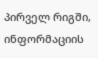პირველ რიგში, ინფორმაციის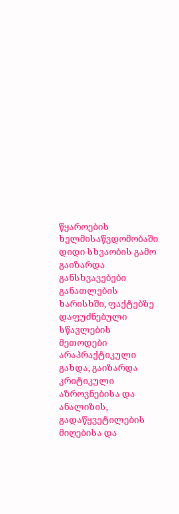წყაროების ხელმისაწვდომობაში დიდი სხვაობის გამო გაიზარდა განსხვავებები განათლების ხარისხში, ფაქტებზე დაფუძნებული სწავლების მეთოდები არაპრაქტიკული გახდა, გაიზარდა კრიტიკული აზროვნებისა და ანალიზის, გადაწყვეტილების მიღებისა და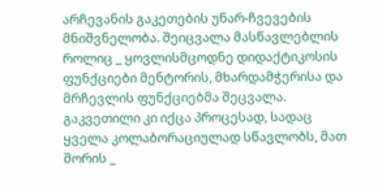არჩევანის გაკეთების უნარ-ჩვევების მნიშვნელობა. შეიცვალა მასწავლებლის როლიც _ ყოვლისმცოდნე დიდაქტიკოსის ფუნქციები მენტორის, მხარდამჭერისა და მრჩევლის ფუნქციებმა შეცვალა. გაკვეთილი კი იქცა პროცესად, სადაც ყველა კოლაბორაციულად სწავლობს, მათ შორის _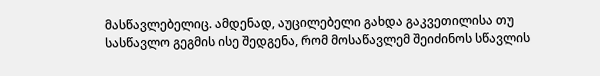მასწავლებელიც. ამდენად, აუცილებელი გახდა გაკვეთილისა თუ სასწავლო გეგმის ისე შედგენა, რომ მოსაწავლემ შეიძინოს სწავლის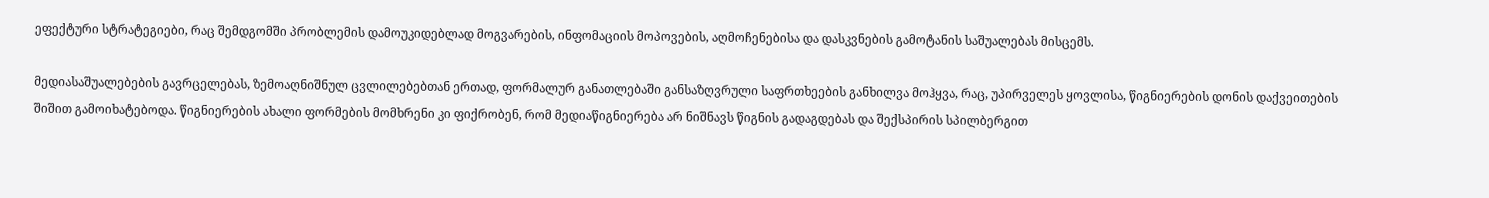ეფექტური სტრატეგიები, რაც შემდგომში პრობლემის დამოუკიდებლად მოგვარების, ინფომაციის მოპოვების, აღმოჩენებისა და დასკვნების გამოტანის საშუალებას მისცემს.

მედიასაშუალებების გავრცელებას, ზემოაღნიშნულ ცვლილებებთან ერთად, ფორმალურ განათლებაში განსაზღვრული საფრთხეების განხილვა მოჰყვა, რაც, უპირველეს ყოვლისა, წიგნიერების დონის დაქვეითების შიშით გამოიხატებოდა. წიგნიერების ახალი ფორმების მომხრენი კი ფიქრობენ, რომ მედიაწიგნიერება არ ნიშნავს წიგნის გადაგდებას და შექსპირის სპილბერგით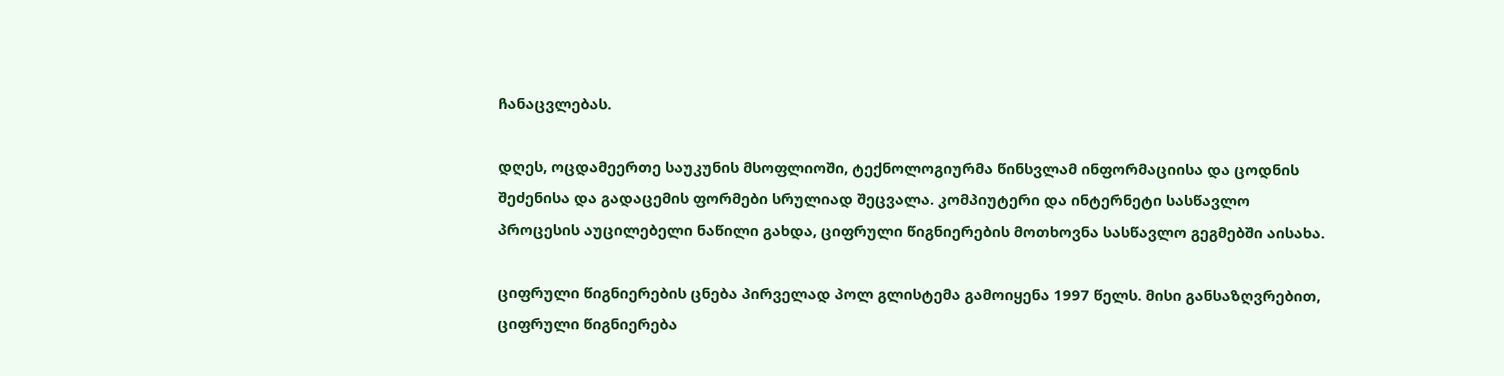ჩანაცვლებას.

დღეს, ოცდამეერთე საუკუნის მსოფლიოში, ტექნოლოგიურმა წინსვლამ ინფორმაციისა და ცოდნის შეძენისა და გადაცემის ფორმები სრულიად შეცვალა. კომპიუტერი და ინტერნეტი სასწავლო პროცესის აუცილებელი ნაწილი გახდა, ციფრული წიგნიერების მოთხოვნა სასწავლო გეგმებში აისახა.

ციფრული წიგნიერების ცნება პირველად პოლ გლისტემა გამოიყენა 1997 წელს. მისი განსაზღვრებით, ციფრული წიგნიერება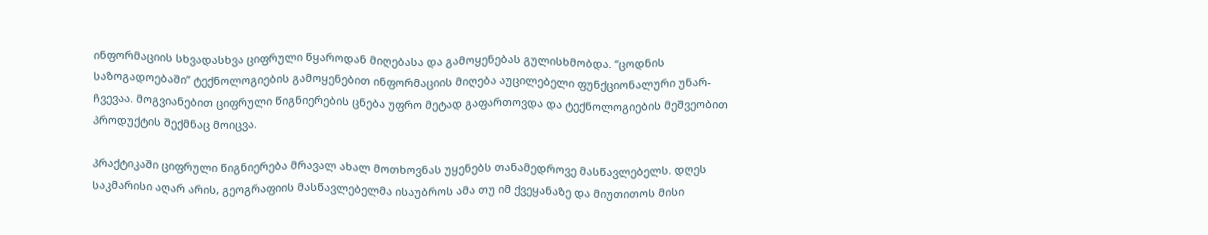ინფორმაციის სხვადასხვა ციფრული წყაროდან მიღებასა და გამოყენებას გულისხმობდა. “ცოდნის საზოგადოებაში” ტექნოლოგიების გამოყენებით ინფორმაციის მიღება აუცილებელი ფუნქციონალური უნარ-ჩვევაა. მოგვიანებით ციფრული წიგნიერების ცნება უფრო მეტად გაფართოვდა და ტექნოლოგიების მეშვეობით პროდუქტის შექმნაც მოიცვა.

პრაქტიკაში ციფრული წიგნიერება მრავალ ახალ მოთხოვნას უყენებს თანამედროვე მასწავლებელს. დღეს საკმარისი აღარ არის, გეოგრაფიის მასწავლებელმა ისაუბროს ამა თუ იმ ქვეყანაზე და მიუთითოს მისი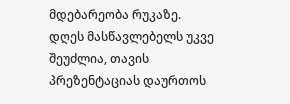მდებარეობა რუკაზე. დღეს მასწავლებელს უკვე შეუძლია, თავის პრეზენტაციას დაურთოს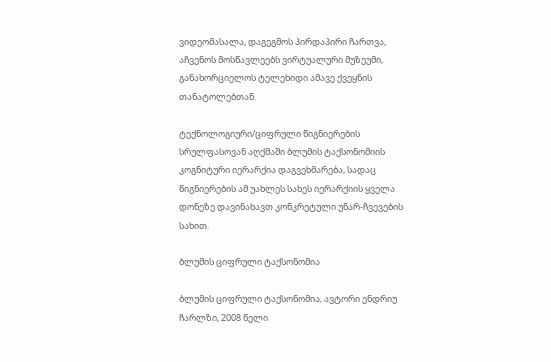ვიდეომასალა, დაგეგმოს პირდაპირი ჩართვა, აჩვენოს მოსწავლეებს ვირტუალური მუზეუმი, განახორციელოს ტელეხიდი ამავე ქვეყნის თანატოლებთან.

ტექნოლოგიური/ციფრული წიგნიერების სრულფასოვან აღქმაში ბლუმის ტაქსონომიის კოგნიტური იერარქია დაგვეხმარება, სადაც წიგნიერების ამ უახლეს სახეს იერარქიის ყველა დონეზე დავინახავთ კონკრეტული უნარ-ჩვევების სახით.

ბლუმის ციფრული ტაქსონომია

ბლუმის ციფრული ტაქსონომია, ავტორი ენდრიუ ჩარლზი, 2008 წელი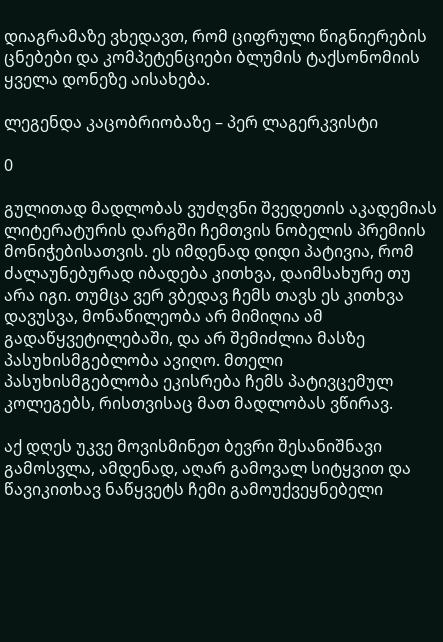დიაგრამაზე ვხედავთ, რომ ციფრული წიგნიერების ცნებები და კომპეტენციები ბლუმის ტაქსონომიის ყველა დონეზე აისახება.

ლეგენდა კაცობრიობაზე – პერ ლაგერკვისტი

0

გულითად მადლობას ვუძღვნი შვედეთის აკადემიას ლიტერატურის დარგში ჩემთვის ნობელის პრემიის მონიჭებისათვის. ეს იმდენად დიდი პატივია, რომ ძალაუნებურად იბადება კითხვა, დაიმსახურე თუ არა იგი. თუმცა ვერ ვბედავ ჩემს თავს ეს კითხვა დავუსვა, მონაწილეობა არ მიმიღია ამ გადაწყვეტილებაში, და არ შემიძლია მასზე პასუხისმგებლობა ავიღო. მთელი პასუხისმგებლობა ეკისრება ჩემს პატივცემულ კოლეგებს, რისთვისაც მათ მადლობას ვწირავ.

აქ დღეს უკვე მოვისმინეთ ბევრი შესანიშნავი გამოსვლა, ამდენად, აღარ გამოვალ სიტყვით და წავიკითხავ ნაწყვეტს ჩემი გამოუქვეყნებელი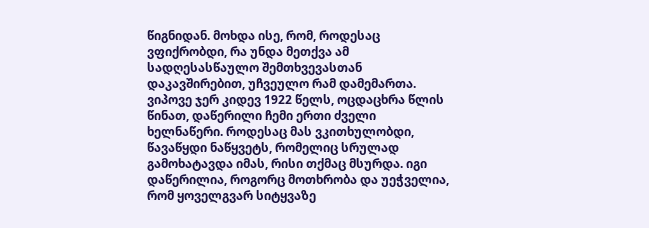წიგნიდან. მოხდა ისე, რომ, როდესაც ვფიქრობდი, რა უნდა მეთქვა ამ სადღესასწაულო შემთხვევასთან დაკავშირებით, უჩვეულო რამ დამემართა. ვიპოვე ჯერ კიდევ 1922 წელს, ოცდაცხრა წლის წინათ, დაწერილი ჩემი ერთი ძველი ხელნაწერი. როდესაც მას ვკითხულობდი, წავაწყდი ნაწყვეტს, რომელიც სრულად გამოხატავდა იმას, რისი თქმაც მსურდა. იგი დაწერილია, როგორც მოთხრობა და უეჭველია, რომ ყოველგვარ სიტყვაზე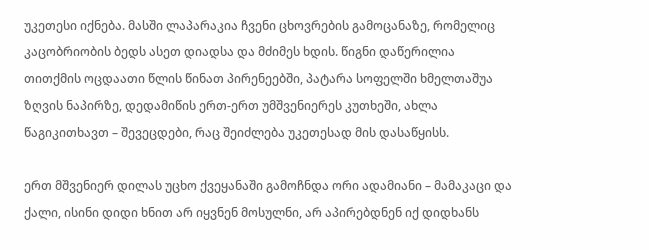უკეთესი იქნება. მასში ლაპარაკია ჩვენი ცხოვრების გამოცანაზე, რომელიც კაცობრიობის ბედს ასეთ დიადსა და მძიმეს ხდის. წიგნი დაწერილია თითქმის ოცდაათი წლის წინათ პირენეებში, პატარა სოფელში ხმელთაშუა ზღვის ნაპირზე, დედამიწის ერთ-ერთ უმშვენიერეს კუთხეში, ახლა წაგიკითხავთ – შევეცდები, რაც შეიძლება უკეთესად მის დასაწყისს.

ერთ მშვენიერ დილას უცხო ქვეყანაში გამოჩნდა ორი ადამიანი – მამაკაცი და ქალი, ისინი დიდი ხნით არ იყვნენ მოსულნი, არ აპირებდნენ იქ დიდხანს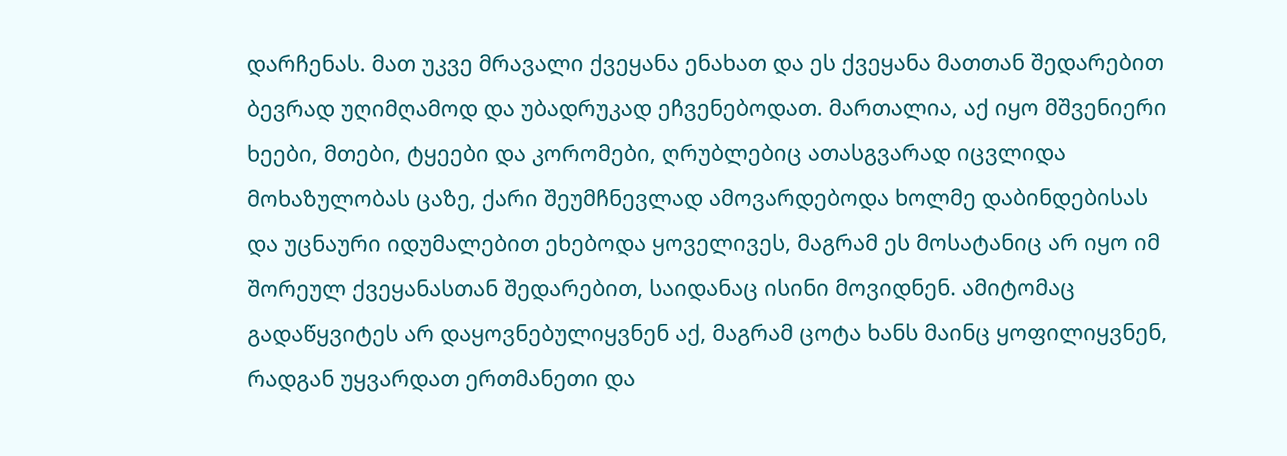დარჩენას. მათ უკვე მრავალი ქვეყანა ენახათ და ეს ქვეყანა მათთან შედარებით ბევრად უღიმღამოდ და უბადრუკად ეჩვენებოდათ. მართალია, აქ იყო მშვენიერი ხეები, მთები, ტყეები და კორომები, ღრუბლებიც ათასგვარად იცვლიდა მოხაზულობას ცაზე, ქარი შეუმჩნევლად ამოვარდებოდა ხოლმე დაბინდებისას და უცნაური იდუმალებით ეხებოდა ყოველივეს, მაგრამ ეს მოსატანიც არ იყო იმ შორეულ ქვეყანასთან შედარებით, საიდანაც ისინი მოვიდნენ. ამიტომაც გადაწყვიტეს არ დაყოვნებულიყვნენ აქ, მაგრამ ცოტა ხანს მაინც ყოფილიყვნენ, რადგან უყვარდათ ერთმანეთი და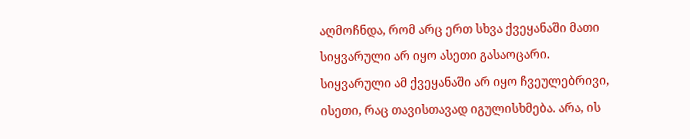აღმოჩნდა, რომ არც ერთ სხვა ქვეყანაში მათი სიყვარული არ იყო ასეთი გასაოცარი. სიყვარული ამ ქვეყანაში არ იყო ჩვეულებრივი, ისეთი, რაც თავისთავად იგულისხმება. არა, ის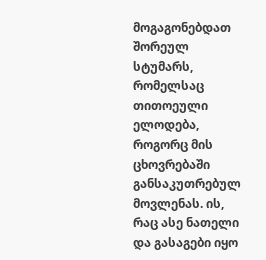მოგაგონებდათ შორეულ სტუმარს, რომელსაც თითოეული ელოდება, როგორც მის ცხოვრებაში განსაკუთრებულ მოვლენას. ის, რაც ასე ნათელი და გასაგები იყო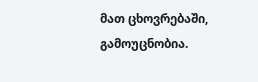მათ ცხოვრებაში, გამოუცნობია.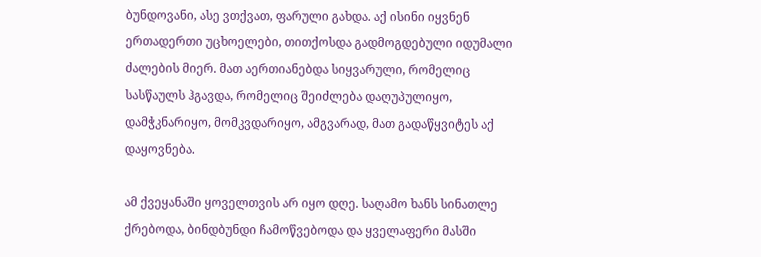ბუნდოვანი, ასე ვთქვათ, ფარული გახდა. აქ ისინი იყვნენ ერთადერთი უცხოელები, თითქოსდა გადმოგდებული იდუმალი ძალების მიერ. მათ აერთიანებდა სიყვარული, რომელიც სასწაულს ჰგავდა, რომელიც შეიძლება დაღუპულიყო, დამჭკნარიყო, მომკვდარიყო, ამგვარად, მათ გადაწყვიტეს აქ დაყოვნება.

ამ ქვეყანაში ყოველთვის არ იყო დღე. საღამო ხანს სინათლე ქრებოდა, ბინდბუნდი ჩამოწვებოდა და ყველაფერი მასში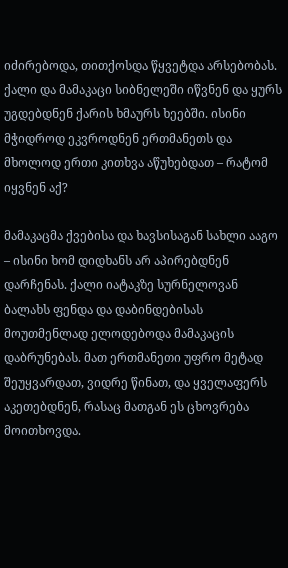იძირებოდა, თითქოსდა წყვეტდა არსებობას. ქალი და მამაკაცი სიბნელეში იწვნენ და ყურს უგდებდნენ ქარის ხმაურს ხეებში. ისინი მჭიდროდ ეკვროდნენ ერთმანეთს და მხოლოდ ერთი კითხვა აწუხებდათ – რატომ იყვნენ აქ?

მამაკაცმა ქვებისა და ხავსისაგან სახლი ააგო – ისინი ხომ დიდხანს არ აპირებდნენ დარჩენას. ქალი იატაკზე სურნელოვან ბალახს ფენდა და დაბინდებისას მოუთმენლად ელოდებოდა მამაკაცის დაბრუნებას. მათ ერთმანეთი უფრო მეტად შეუყვარდათ, ვიდრე წინათ, და ყველაფერს აკეთებდნენ, რასაც მათგან ეს ცხოვრება მოითხოვდა.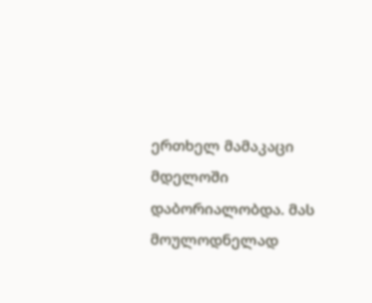ერთხელ მამაკაცი მდელოში დაბორიალობდა. მას მოულოდნელად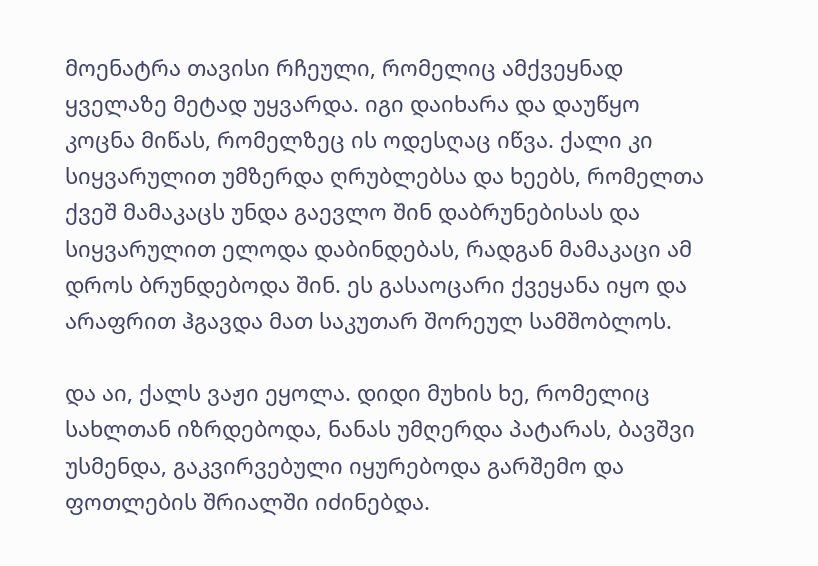მოენატრა თავისი რჩეული, რომელიც ამქვეყნად ყველაზე მეტად უყვარდა. იგი დაიხარა და დაუწყო კოცნა მიწას, რომელზეც ის ოდესღაც იწვა. ქალი კი სიყვარულით უმზერდა ღრუბლებსა და ხეებს, რომელთა ქვეშ მამაკაცს უნდა გაევლო შინ დაბრუნებისას და სიყვარულით ელოდა დაბინდებას, რადგან მამაკაცი ამ დროს ბრუნდებოდა შინ. ეს გასაოცარი ქვეყანა იყო და არაფრით ჰგავდა მათ საკუთარ შორეულ სამშობლოს.

და აი, ქალს ვაჟი ეყოლა. დიდი მუხის ხე, რომელიც სახლთან იზრდებოდა, ნანას უმღერდა პატარას, ბავშვი უსმენდა, გაკვირვებული იყურებოდა გარშემო და ფოთლების შრიალში იძინებდა.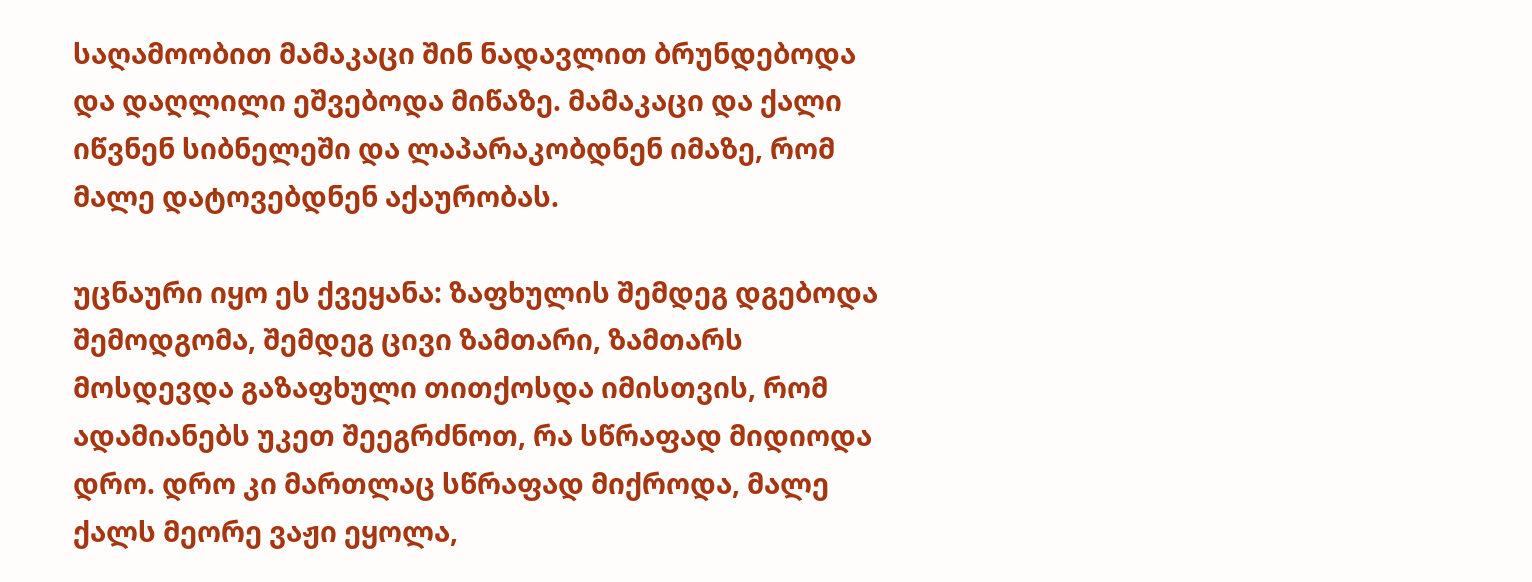საღამოობით მამაკაცი შინ ნადავლით ბრუნდებოდა და დაღლილი ეშვებოდა მიწაზე. მამაკაცი და ქალი იწვნენ სიბნელეში და ლაპარაკობდნენ იმაზე, რომ მალე დატოვებდნენ აქაურობას.

უცნაური იყო ეს ქვეყანა: ზაფხულის შემდეგ დგებოდა შემოდგომა, შემდეგ ცივი ზამთარი, ზამთარს მოსდევდა გაზაფხული თითქოსდა იმისთვის, რომ ადამიანებს უკეთ შეეგრძნოთ, რა სწრაფად მიდიოდა დრო. დრო კი მართლაც სწრაფად მიქროდა, მალე ქალს მეორე ვაჟი ეყოლა,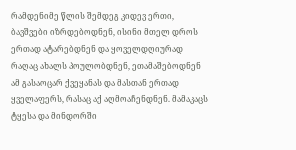რამდენიმე წლის შემდეგ კიდევ ერთი, ბავშვები იზრდებოდნენ, ისინი მთელ დროს ერთად ატარებდნენ და ყოველდღიურად რაღაც ახალს პოულობდნენ, ეთამაშებოდნენ ამ გასაოცარ ქვეყანას და მასთან ერთად ყველაფერს, რასაც აქ აღმოაჩენდნენ. მამაკაცს ტყესა და მინდორში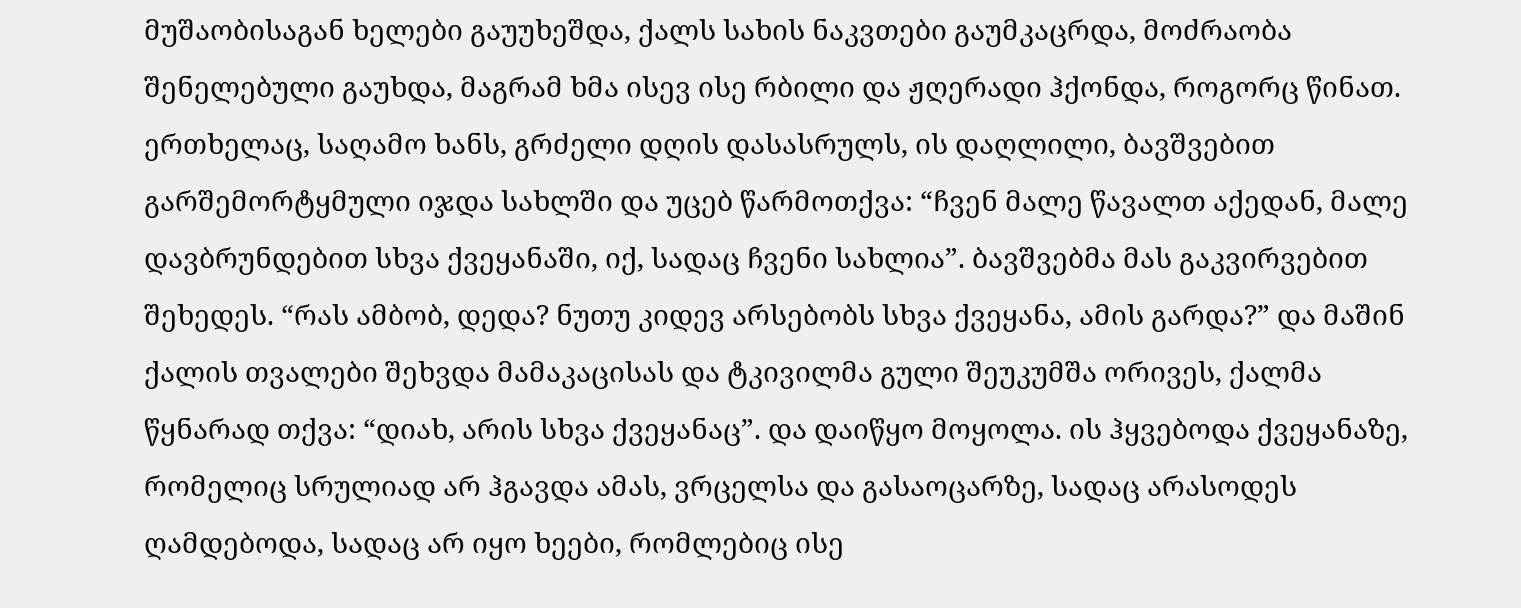მუშაობისაგან ხელები გაუუხეშდა, ქალს სახის ნაკვთები გაუმკაცრდა, მოძრაობა შენელებული გაუხდა, მაგრამ ხმა ისევ ისე რბილი და ჟღერადი ჰქონდა, როგორც წინათ. ერთხელაც, საღამო ხანს, გრძელი დღის დასასრულს, ის დაღლილი, ბავშვებით გარშემორტყმული იჯდა სახლში და უცებ წარმოთქვა: “ჩვენ მალე წავალთ აქედან, მალე დავბრუნდებით სხვა ქვეყანაში, იქ, სადაც ჩვენი სახლია”. ბავშვებმა მას გაკვირვებით შეხედეს. “რას ამბობ, დედა? ნუთუ კიდევ არსებობს სხვა ქვეყანა, ამის გარდა?” და მაშინ ქალის თვალები შეხვდა მამაკაცისას და ტკივილმა გული შეუკუმშა ორივეს, ქალმა წყნარად თქვა: “დიახ, არის სხვა ქვეყანაც”. და დაიწყო მოყოლა. ის ჰყვებოდა ქვეყანაზე, რომელიც სრულიად არ ჰგავდა ამას, ვრცელსა და გასაოცარზე, სადაც არასოდეს ღამდებოდა, სადაც არ იყო ხეები, რომლებიც ისე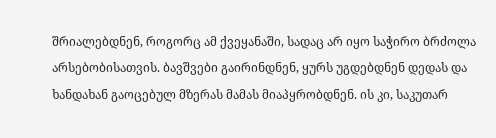შრიალებდნენ, როგორც ამ ქვეყანაში, სადაც არ იყო საჭირო ბრძოლა არსებობისათვის. ბავშვები გაირინდნენ, ყურს უგდებდნენ დედას და ხანდახან გაოცებულ მზერას მამას მიაპყრობდნენ. ის კი, საკუთარ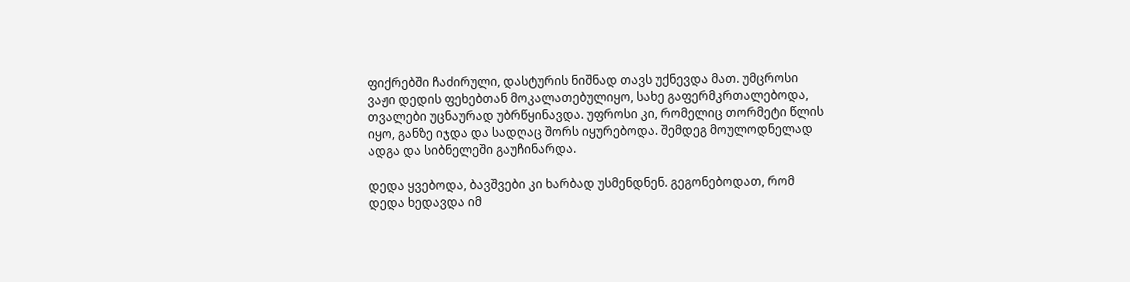ფიქრებში ჩაძირული, დასტურის ნიშნად თავს უქნევდა მათ. უმცროსი ვაჟი დედის ფეხებთან მოკალათებულიყო, სახე გაფერმკრთალებოდა, თვალები უცნაურად უბრწყინავდა. უფროსი კი, რომელიც თორმეტი წლის იყო, განზე იჯდა და სადღაც შორს იყურებოდა. შემდეგ მოულოდნელად ადგა და სიბნელეში გაუჩინარდა.

დედა ყვებოდა, ბავშვები კი ხარბად უსმენდნენ. გეგონებოდათ, რომ დედა ხედავდა იმ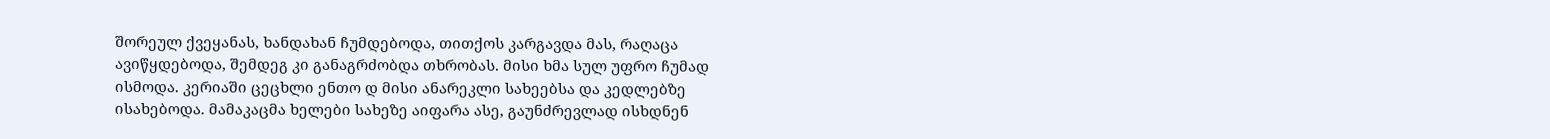შორეულ ქვეყანას, ხანდახან ჩუმდებოდა, თითქოს კარგავდა მას, რაღაცა ავიწყდებოდა, შემდეგ კი განაგრძობდა თხრობას. მისი ხმა სულ უფრო ჩუმად ისმოდა. კერიაში ცეცხლი ენთო დ მისი ანარეკლი სახეებსა და კედლებზე ისახებოდა. მამაკაცმა ხელები სახეზე აიფარა ასე, გაუნძრევლად ისხდნენ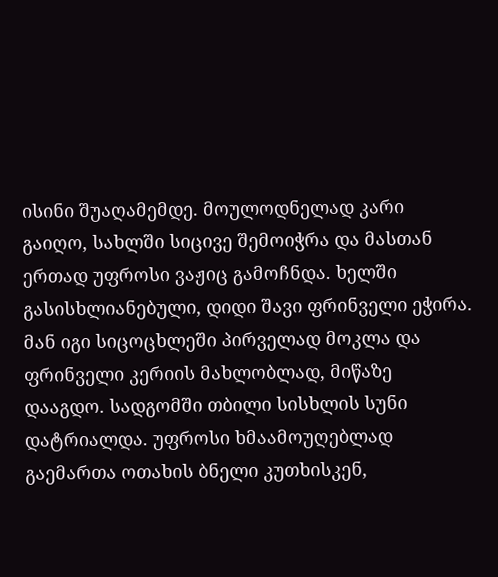ისინი შუაღამემდე. მოულოდნელად კარი გაიღო, სახლში სიცივე შემოიჭრა და მასთან ერთად უფროსი ვაჟიც გამოჩნდა. ხელში გასისხლიანებული, დიდი შავი ფრინველი ეჭირა. მან იგი სიცოცხლეში პირველად მოკლა და ფრინველი კერიის მახლობლად, მიწაზე დააგდო. სადგომში თბილი სისხლის სუნი დატრიალდა. უფროსი ხმაამოუღებლად გაემართა ოთახის ბნელი კუთხისკენ,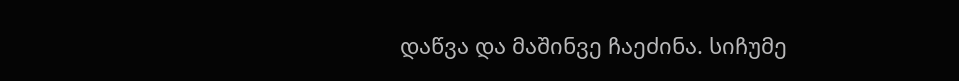დაწვა და მაშინვე ჩაეძინა. სიჩუმე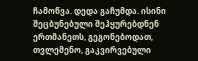ჩამოწვა. დედა გაჩუმდა. ისინი შეცბუნებული შეჰყურებდნენ ერთმანეთს, გეგონებოდათ, თვლემენო, გაკვირვებული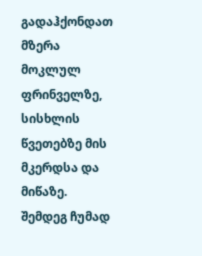გადაჰქონდათ მზერა მოკლულ ფრინველზე, სისხლის წვეთებზე მის მკერდსა და მიწაზე. შემდეგ ჩუმად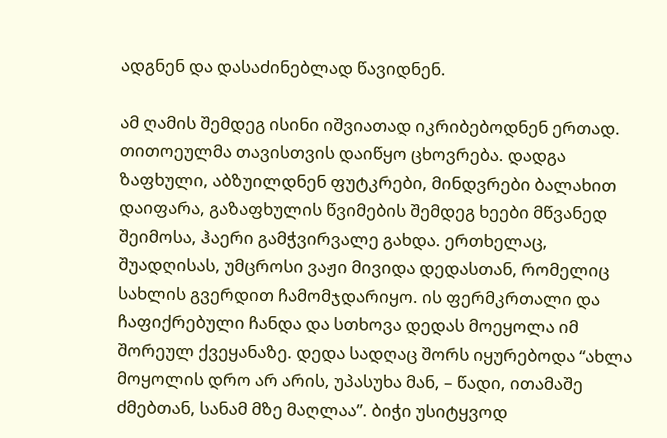ადგნენ და დასაძინებლად წავიდნენ.

ამ ღამის შემდეგ ისინი იშვიათად იკრიბებოდნენ ერთად. თითოეულმა თავისთვის დაიწყო ცხოვრება. დადგა ზაფხული, აბზუილდნენ ფუტკრები, მინდვრები ბალახით დაიფარა, გაზაფხულის წვიმების შემდეგ ხეები მწვანედ შეიმოსა, ჰაერი გამჭვირვალე გახდა. ერთხელაც, შუადღისას, უმცროსი ვაჟი მივიდა დედასთან, რომელიც სახლის გვერდით ჩამომჯდარიყო. ის ფერმკრთალი და ჩაფიქრებული ჩანდა და სთხოვა დედას მოეყოლა იმ შორეულ ქვეყანაზე. დედა სადღაც შორს იყურებოდა “ახლა მოყოლის დრო არ არის, უპასუხა მან, – წადი, ითამაშე ძმებთან, სანამ მზე მაღლაა”. ბიჭი უსიტყვოდ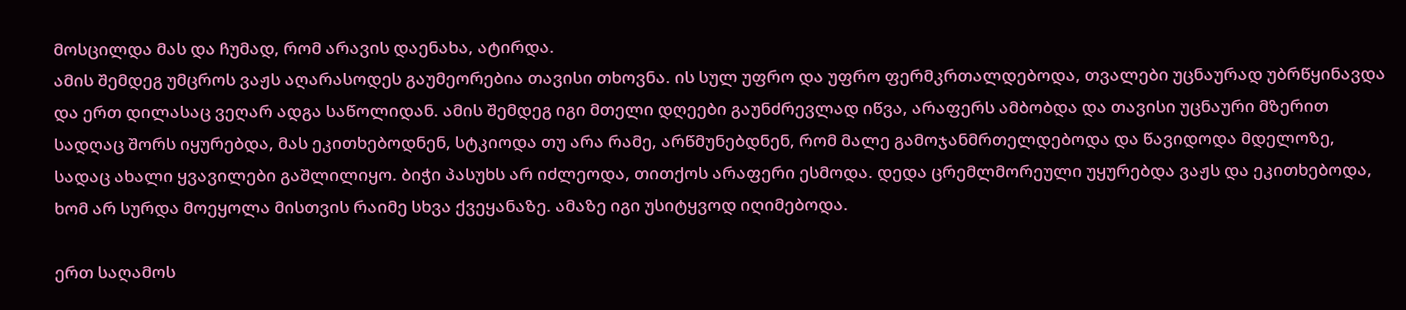მოსცილდა მას და ჩუმად, რომ არავის დაენახა, ატირდა.
ამის შემდეგ უმცროს ვაჟს აღარასოდეს გაუმეორებია თავისი თხოვნა. ის სულ უფრო და უფრო ფერმკრთალდებოდა, თვალები უცნაურად უბრწყინავდა და ერთ დილასაც ვეღარ ადგა საწოლიდან. ამის შემდეგ იგი მთელი დღეები გაუნძრევლად იწვა, არაფერს ამბობდა და თავისი უცნაური მზერით სადღაც შორს იყურებდა, მას ეკითხებოდნენ, სტკიოდა თუ არა რამე, არწმუნებდნენ, რომ მალე გამოჯანმრთელდებოდა და წავიდოდა მდელოზე, სადაც ახალი ყვავილები გაშლილიყო. ბიჭი პასუხს არ იძლეოდა, თითქოს არაფერი ესმოდა. დედა ცრემლმორეული უყურებდა ვაჟს და ეკითხებოდა, ხომ არ სურდა მოეყოლა მისთვის რაიმე სხვა ქვეყანაზე. ამაზე იგი უსიტყვოდ იღიმებოდა.

ერთ საღამოს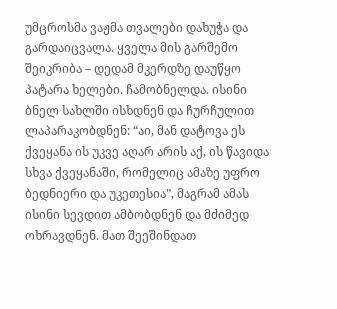უმცროსმა ვაჟმა თვალები დახუჭა და გარდაიცვალა. ყველა მის გარშემო შეიკრიბა – დედამ მკერდზე დაუწყო პატარა ხელები. ჩამობნელდა. ისინი ბნელ სახლში ისხდნენ და ჩურჩულით ლაპარაკობდნენ: “აი, მან დატოვა ეს ქვეყანა ის უკვე აღარ არის აქ, ის წავიდა სხვა ქვეყანაში, რომელიც ამაზე უფრო ბედნიერი და უკეთესია”, მაგრამ ამას ისინი სევდით ამბობდნენ და მძიმედ ოხრავდნენ. მათ შეეშინდათ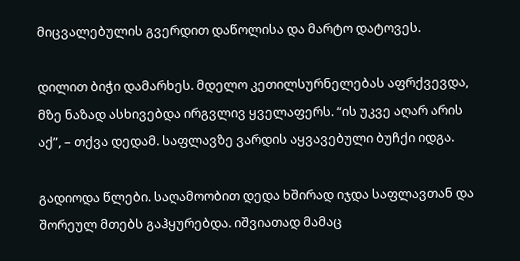მიცვალებულის გვერდით დაწოლისა და მარტო დატოვეს.

დილით ბიჭი დამარხეს. მდელო კეთილსურნელებას აფრქვევდა, მზე ნაზად ასხივებდა ირგვლივ ყველაფერს. “ის უკვე აღარ არის აქ”, – თქვა დედამ. საფლავზე ვარდის აყვავებული ბუჩქი იდგა.

გადიოდა წლები. საღამოობით დედა ხშირად იჯდა საფლავთან და შორეულ მთებს გაჰყურებდა. იშვიათად მამაც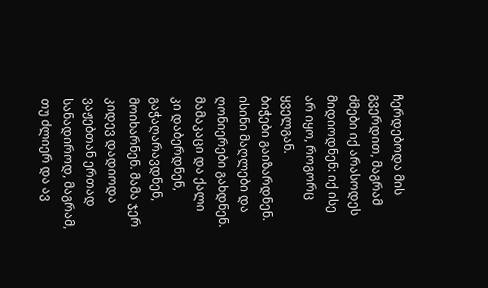ჩერდებოდა მის გვერდით, მაგრამ ძმები იქ არასოდეს მიდიოდნენ: იქ ისე არ იყო, როგორც ყველგან.
ბიჭები გაიზარდნენ. ისინი მაღლები და ღონიერები გახდნენ. მამაკაცი და ქალი კი დაბერდნენ, გაჭაღარავდნენ, მოიხარნენ. მამა ჯერ კიდევ დადიოდა ვაჟებთან ერთად სანადიროდ, მაგრამ, თუ ძლიერ და ავ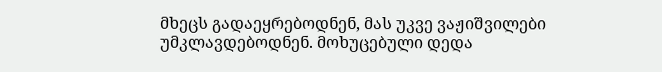მხეცს გადაეყრებოდნენ, მას უკვე ვაჟიშვილები უმკლავდებოდნენ. მოხუცებული დედა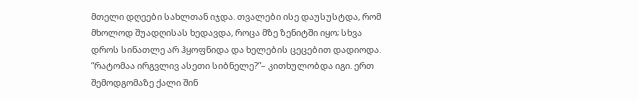მთელი დღეები სახლთან იჯდა. თვალები ისე დაუსუსტდა, რომ მხოლოდ შუადღისას ხედავდა, როცა მზე ზენიტში იყო; სხვა დროს სინათლე არ ჰყოფნიდა და ხელების ცეცებით დადიოდა. “რატომაა ირგვლივ ასეთი სიბნელე?”– კითხულობდა იგი. ერთ შემოდგომაზე ქალი შინ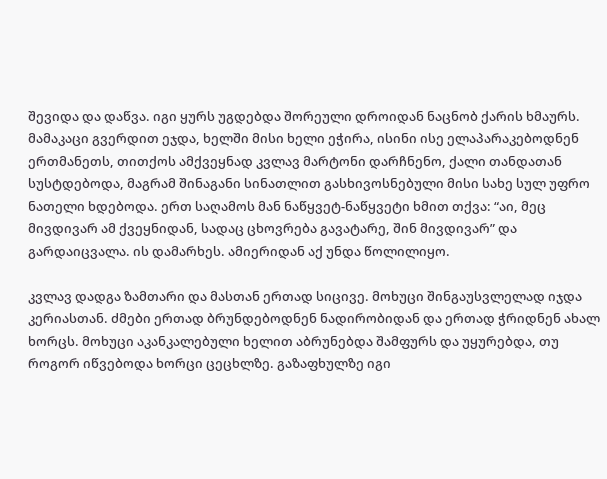შევიდა და დაწვა. იგი ყურს უგდებდა შორეული დროიდან ნაცნობ ქარის ხმაურს. მამაკაცი გვერდით ეჯდა, ხელში მისი ხელი ეჭირა, ისინი ისე ელაპარაკებოდნენ ერთმანეთს, თითქოს ამქვეყნად კვლავ მარტონი დარჩნენო, ქალი თანდათან სუსტდებოდა, მაგრამ შინაგანი სინათლით გასხივოსნებული მისი სახე სულ უფრო ნათელი ხდებოდა. ერთ საღამოს მან ნაწყვეტ-ნაწყვეტი ხმით თქვა: “აი, მეც მივდივარ ამ ქვეყნიდან, სადაც ცხოვრება გავატარე, შინ მივდივარ” და გარდაიცვალა. ის დამარხეს. ამიერიდან აქ უნდა წოლილიყო.

კვლავ დადგა ზამთარი და მასთან ერთად სიცივე. მოხუცი შინგაუსვლელად იჯდა კერიასთან. ძმები ერთად ბრუნდებოდნენ ნადირობიდან და ერთად ჭრიდნენ ახალ ხორცს. მოხუცი აკანკალებული ხელით აბრუნებდა შამფურს და უყურებდა, თუ როგორ იწვებოდა ხორცი ცეცხლზე. გაზაფხულზე იგი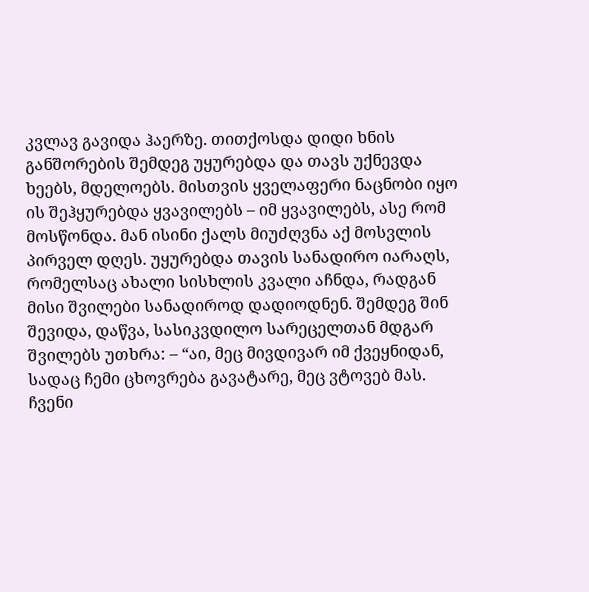კვლავ გავიდა ჰაერზე. თითქოსდა დიდი ხნის განშორების შემდეგ უყურებდა და თავს უქნევდა ხეებს, მდელოებს. მისთვის ყველაფერი ნაცნობი იყო ის შეჰყურებდა ყვავილებს – იმ ყვავილებს, ასე რომ მოსწონდა. მან ისინი ქალს მიუძღვნა აქ მოსვლის პირველ დღეს. უყურებდა თავის სანადირო იარაღს, რომელსაც ახალი სისხლის კვალი აჩნდა, რადგან მისი შვილები სანადიროდ დადიოდნენ. შემდეგ შინ შევიდა, დაწვა, სასიკვდილო სარეცელთან მდგარ შვილებს უთხრა: – “აი, მეც მივდივარ იმ ქვეყნიდან, სადაც ჩემი ცხოვრება გავატარე, მეც ვტოვებ მას. ჩვენი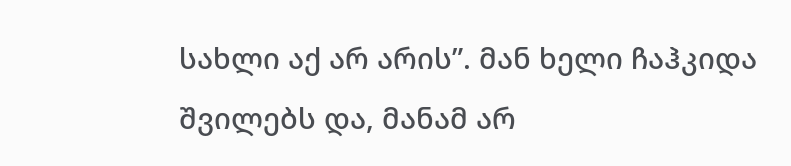სახლი აქ არ არის”. მან ხელი ჩაჰკიდა შვილებს და, მანამ არ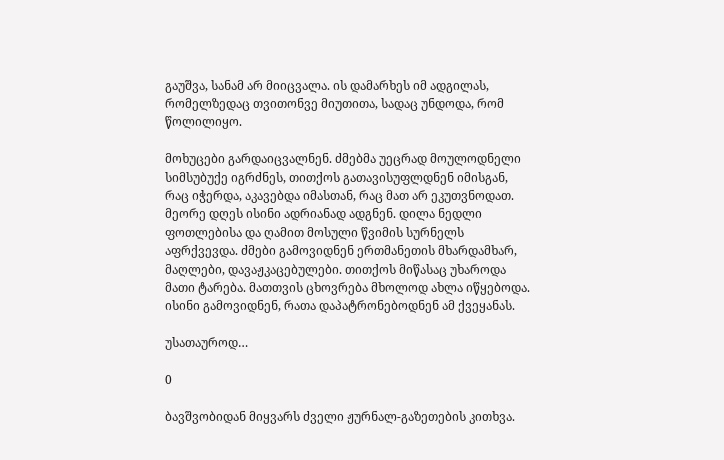გაუშვა, სანამ არ მიიცვალა. ის დამარხეს იმ ადგილას, რომელზედაც თვითონვე მიუთითა, სადაც უნდოდა, რომ წოლილიყო.

მოხუცები გარდაიცვალნენ. ძმებმა უეცრად მოულოდნელი სიმსუბუქე იგრძნეს, თითქოს გათავისუფლდნენ იმისგან, რაც იჭერდა, აკავებდა იმასთან, რაც მათ არ ეკუთვნოდათ. მეორე დღეს ისინი ადრიანად ადგნენ. დილა ნედლი ფოთლებისა და ღამით მოსული წვიმის სურნელს აფრქვევდა. ძმები გამოვიდნენ ერთმანეთის მხარდამხარ, მაღლები, დავაჟკაცებულები. თითქოს მიწასაც უხაროდა მათი ტარება. მათთვის ცხოვრება მხოლოდ ახლა იწყებოდა. ისინი გამოვიდნენ, რათა დაპატრონებოდნენ ამ ქვეყანას.

უსათაუროდ…

0

ბავშვობიდან მიყვარს ძველი ჟურნალ-გაზეთების კითხვა.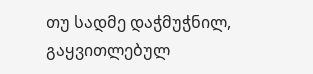თუ სადმე დაჭმუჭნილ, გაყვითლებულ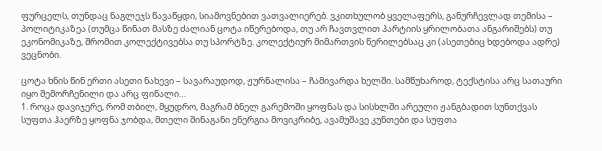ფურცელს, თუნდაც ნაგლეჯს წავაწყდი, სიამოვნებით ვათვალიერებ. ვკითხულობ ყველაფერს, განურჩევლად თემისა – პოლიტიკაზეა (თუმცა წინათ მასზე ძალიან ცოტა იწერებოდა, თუ არ ჩავთვლით პარტიის ყრილობათა ანგარიშებს) თუ ეკონომიკაზე, შრომით კოლექტივებსა თუ სპორტზე. კოლექტიურ მიმართვის წერილებსაც კი (ასეთებიც ხდებოდა ადრე) ვეცნობი.

ცოტა ხნის წინ ერთი ასეთი ნახევი – სავარაუდოდ, ჟურნალისა – ჩამივარდა ხელში. სამწუხაროდ, ტექსტისა არც სათაური იყო შემორჩენილი და არც ფინალი…
1. როცა დავიჯერე, რომ თბილ, მყუდრო, მაგრამ ბნელ გარემოში ყოფნას და სისხლში არეული ჟანგბადით სუნთქვას სუფთა ჰაერზე ყოფნა ჯობდა, მთელი შინაგანი ენერგია მოვიკრიბე, ავამუშავე კუნთები და სუფთა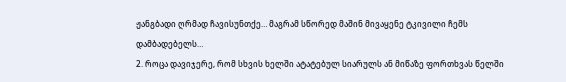ჟანგბადი ღრმად ჩავისუნთქე… მაგრამ სწორედ მაშინ მივაყენე ტკივილი ჩემს დამბადებელს…
2. როცა დავიჯერე, რომ სხვის ხელში ატატებულ სიარულს ან მიწაზე ფორთხვას წელში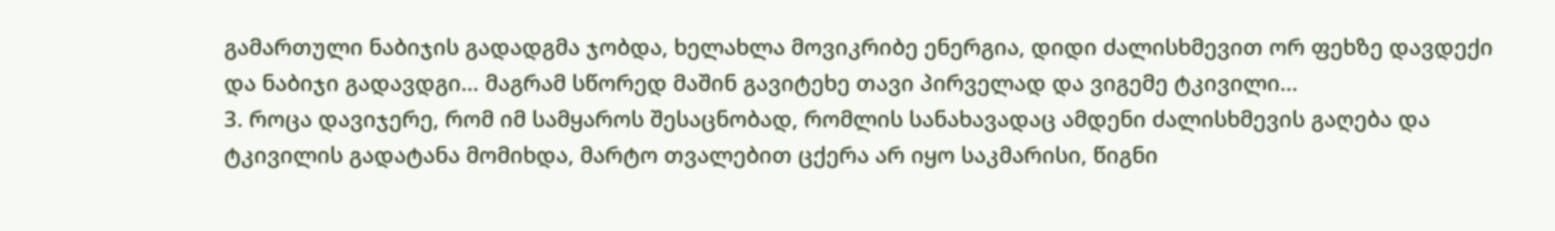გამართული ნაბიჯის გადადგმა ჯობდა, ხელახლა მოვიკრიბე ენერგია, დიდი ძალისხმევით ორ ფეხზე დავდექი და ნაბიჯი გადავდგი… მაგრამ სწორედ მაშინ გავიტეხე თავი პირველად და ვიგემე ტკივილი…
3. როცა დავიჯერე, რომ იმ სამყაროს შესაცნობად, რომლის სანახავადაც ამდენი ძალისხმევის გაღება და ტკივილის გადატანა მომიხდა, მარტო თვალებით ცქერა არ იყო საკმარისი, წიგნი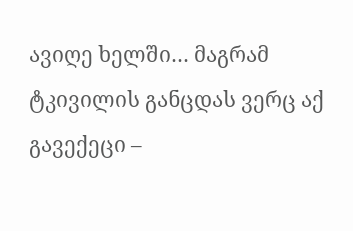ავიღე ხელში… მაგრამ ტკივილის განცდას ვერც აქ გავექეცი –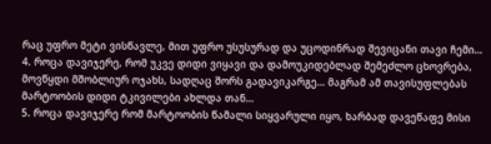რაც უფრო მეტი ვისწავლე, მით უფრო უსუსურად და უცოდინრად შევიცანი თავი ჩემი…
4. როცა დავიჯერე, რომ უკვე დიდი ვიყავი და დამოუკიდებლად შემეძლო ცხოვრება, მოვწყდი მშობლიურ ოჯახს, სადღაც შორს გადავიკარგე… მაგრამ ამ თავისუფლებას მარტოობის დიდი ტკივილები ახლდა თან…
5. როცა დავიჯერე რომ მარტოობის წამალი სიყვარული იყო, ხარბად დავეწაფე მისი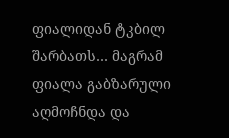ფიალიდან ტკბილ შარბათს… მაგრამ ფიალა გაბზარული აღმოჩნდა და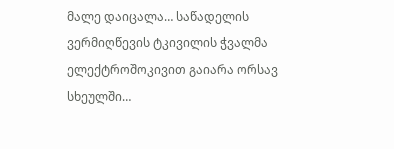მალე დაიცალა… საწადელის ვერმიღწევის ტკივილის ჭვალმა ელექტროშოკივით გაიარა ორსავ სხეულში…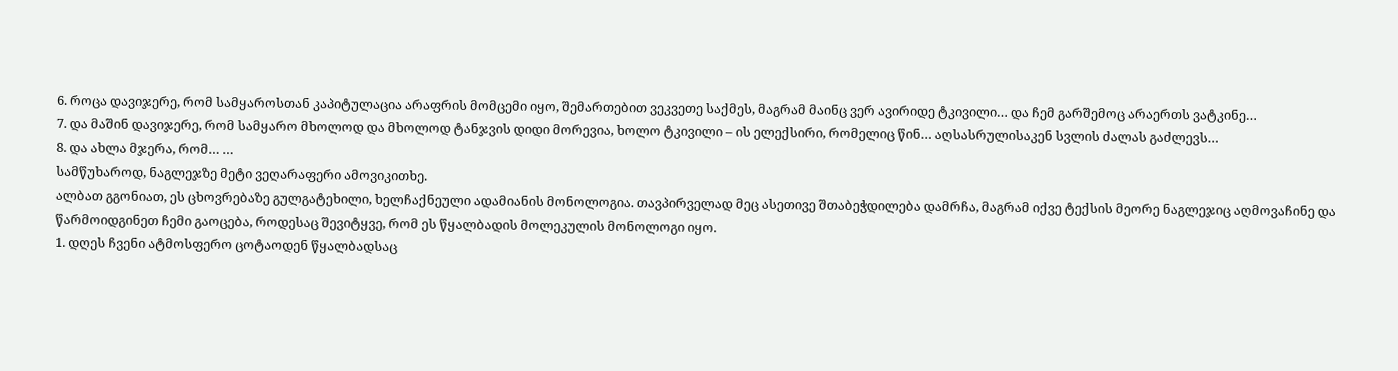6. როცა დავიჯერე, რომ სამყაროსთან კაპიტულაცია არაფრის მომცემი იყო, შემართებით ვეკვეთე საქმეს, მაგრამ მაინც ვერ ავირიდე ტკივილი… და ჩემ გარშემოც არაერთს ვატკინე…
7. და მაშინ დავიჯერე, რომ სამყარო მხოლოდ და მხოლოდ ტანჯვის დიდი მორევია, ხოლო ტკივილი – ის ელექსირი, რომელიც წინ… აღსასრულისაკენ სვლის ძალას გაძლევს…
8. და ახლა მჯერა, რომ… …
სამწუხაროდ, ნაგლეჯზე მეტი ვეღარაფერი ამოვიკითხე.
ალბათ გგონიათ, ეს ცხოვრებაზე გულგატეხილი, ხელჩაქნეული ადამიანის მონოლოგია. თავპირველად მეც ასეთივე შთაბეჭდილება დამრჩა, მაგრამ იქვე ტექსის მეორე ნაგლეჯიც აღმოვაჩინე და წარმოიდგინეთ ჩემი გაოცება, როდესაც შევიტყვე, რომ ეს წყალბადის მოლეკულის მონოლოგი იყო.
1. დღეს ჩვენი ატმოსფერო ცოტაოდენ წყალბადსაც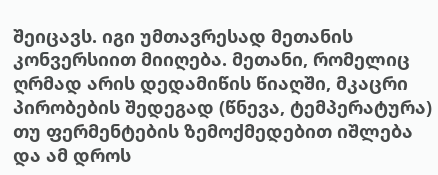შეიცავს. იგი უმთავრესად მეთანის კონვერსიით მიიღება. მეთანი, რომელიც ღრმად არის დედამიწის წიაღში, მკაცრი პირობების შედეგად (წნევა, ტემპერატურა) თუ ფერმენტების ზემოქმედებით იშლება და ამ დროს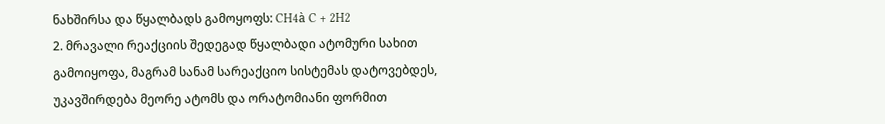ნახშირსა და წყალბადს გამოყოფს: CH4à C + 2H2
2. მრავალი რეაქციის შედეგად წყალბადი ატომური სახით გამოიყოფა, მაგრამ სანამ სარეაქციო სისტემას დატოვებდეს, უკავშირდება მეორე ატომს და ორატომიანი ფორმით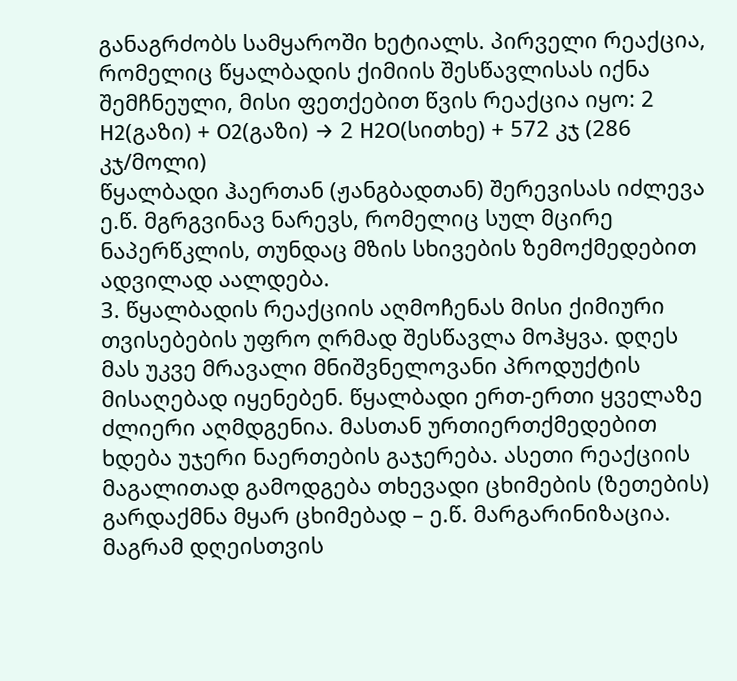განაგრძობს სამყაროში ხეტიალს. პირველი რეაქცია, რომელიც წყალბადის ქიმიის შესწავლისას იქნა შემჩნეული, მისი ფეთქებით წვის რეაქცია იყო: 2 H2(გაზი) + O2(გაზი) → 2 H2O(სითხე) + 572 კჯ (286 კჯ/მოლი)
წყალბადი ჰაერთან (ჟანგბადთან) შერევისას იძლევა ე.წ. მგრგვინავ ნარევს, რომელიც სულ მცირე ნაპერწკლის, თუნდაც მზის სხივების ზემოქმედებით ადვილად აალდება.
3. წყალბადის რეაქციის აღმოჩენას მისი ქიმიური თვისებების უფრო ღრმად შესწავლა მოჰყვა. დღეს მას უკვე მრავალი მნიშვნელოვანი პროდუქტის მისაღებად იყენებენ. წყალბადი ერთ-ერთი ყველაზე ძლიერი აღმდგენია. მასთან ურთიერთქმედებით ხდება უჯერი ნაერთების გაჯერება. ასეთი რეაქციის მაგალითად გამოდგება თხევადი ცხიმების (ზეთების) გარდაქმნა მყარ ცხიმებად – ე.წ. მარგარინიზაცია. მაგრამ დღეისთვის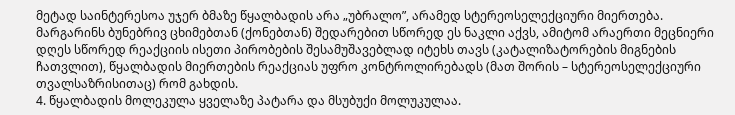მეტად საინტერესოა უჯერ ბმაზე წყალბადის არა „უბრალო”, არამედ სტერეოსელექციური მიერთება. მარგარინს ბუნებრივ ცხიმებთან (ქონებთან) შედარებით სწორედ ეს ნაკლი აქვს, ამიტომ არაერთი მეცნიერი დღეს სწორედ რეაქციის ისეთი პირობების შესამუშავებლად იტეხს თავს (კატალიზატორების მიგნების ჩათვლით), წყალბადის მიერთების რეაქციას უფრო კონტროლირებადს (მათ შორის – სტერეოსელექციური თვალსაზრისითაც) რომ გახდის.
4. წყალბადის მოლეკულა ყველაზე პატარა და მსუბუქი მოლუკულაა.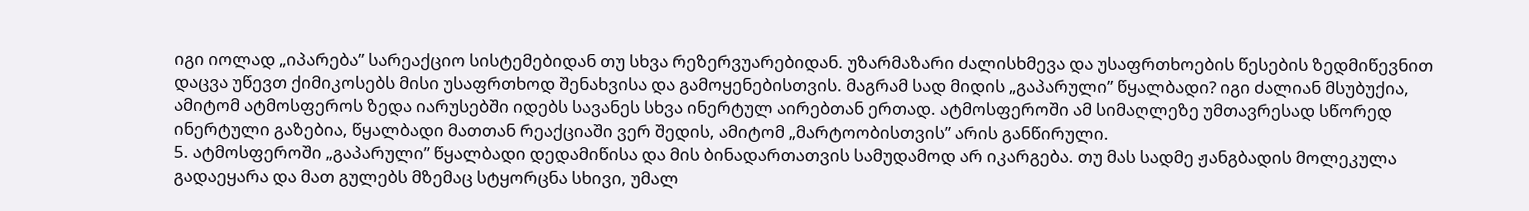იგი იოლად „იპარება” სარეაქციო სისტემებიდან თუ სხვა რეზერვუარებიდან. უზარმაზარი ძალისხმევა და უსაფრთხოების წესების ზედმიწევნით დაცვა უწევთ ქიმიკოსებს მისი უსაფრთხოდ შენახვისა და გამოყენებისთვის. მაგრამ სად მიდის „გაპარული” წყალბადი? იგი ძალიან მსუბუქია, ამიტომ ატმოსფეროს ზედა იარუსებში იდებს სავანეს სხვა ინერტულ აირებთან ერთად. ატმოსფეროში ამ სიმაღლეზე უმთავრესად სწორედ ინერტული გაზებია, წყალბადი მათთან რეაქციაში ვერ შედის, ამიტომ „მარტოობისთვის” არის განწირული.
5. ატმოსფეროში „გაპარული” წყალბადი დედამიწისა და მის ბინადართათვის სამუდამოდ არ იკარგება. თუ მას სადმე ჟანგბადის მოლეკულა გადაეყარა და მათ გულებს მზემაც სტყორცნა სხივი, უმალ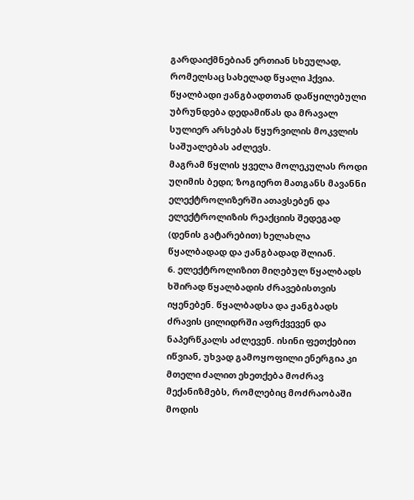გარდაიქმნებიან ერთიან სხეულად, რომელსაც სახელად წყალი ჰქვია. წყალბადი ჟანგბადთთან დაწყილებული უბრუნდება დედამიწას და მრავალ სულიერ არსებას წყურვილის მოკვლის საშუალებას აძლევს.
მაგრამ წყლის ყველა მოლეკულას როდი უღიმის ბედი; ზოგიერთ მათგანს მავანნი ელექტროლიზერში ათავსებენ და ელექტროლიზის რეაქციის შედეგად (დენის გატარებით) ხელახლა წყალბადად და ჟანგბადად შლიან.
6. ელექტროლიზით მიღებულ წყალბადს ხშირად წყალბადის ძრავებისთვის იყენებენ. წყალბადსა და ჟანგბადს ძრავის ცილიდრში აფრქვევენ და ნაპერწკალს აძლევენ. ისინი ფეთქებით იწვიან, უხვად გამოყოფილი ენერგია კი მთელი ძალით ეხეთქება მოძრავ მექანიზმებს, რომლებიც მოძრაობაში მოდის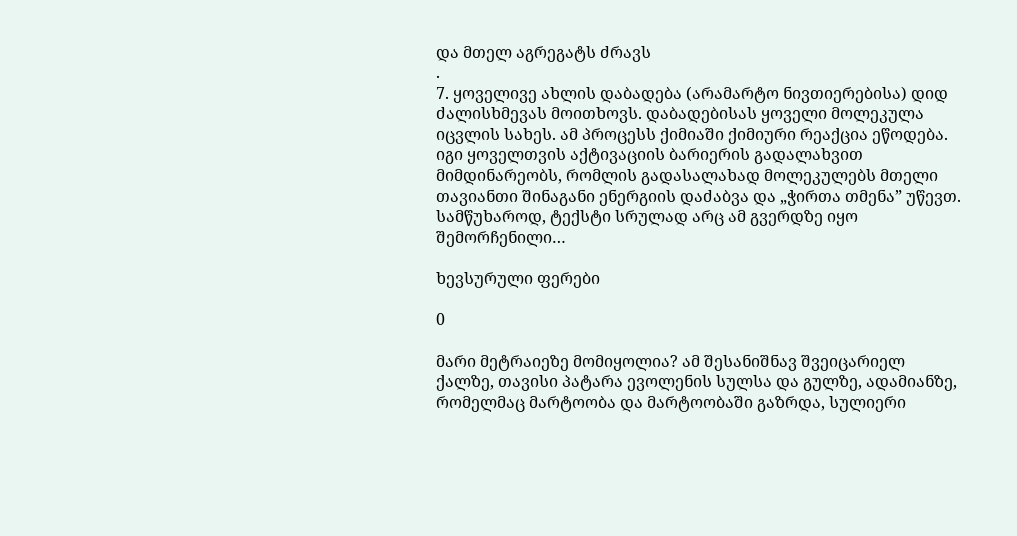და მთელ აგრეგატს ძრავს
.
7. ყოველივე ახლის დაბადება (არამარტო ნივთიერებისა) დიდ ძალისხმევას მოითხოვს. დაბადებისას ყოველი მოლეკულა იცვლის სახეს. ამ პროცესს ქიმიაში ქიმიური რეაქცია ეწოდება. იგი ყოველთვის აქტივაციის ბარიერის გადალახვით მიმდინარეობს, რომლის გადასალახად მოლეკულებს მთელი თავიანთი შინაგანი ენერგიის დაძაბვა და „ჭირთა თმენა” უწევთ.
სამწუხაროდ, ტექსტი სრულად არც ამ გვერდზე იყო შემორჩენილი…

ხევსურული ფერები

0

მარი მეტრაიეზე მომიყოლია? ამ შესანიშნავ შვეიცარიელ ქალზე, თავისი პატარა ევოლენის სულსა და გულზე, ადამიანზე, რომელმაც მარტოობა და მარტოობაში გაზრდა, სულიერი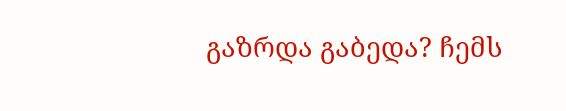გაზრდა გაბედა? ჩემს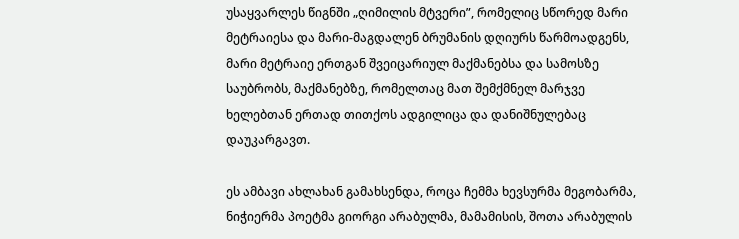უსაყვარლეს წიგნში „ღიმილის მტვერი”, რომელიც სწორედ მარი მეტრაიესა და მარი-მაგდალენ ბრუმანის დღიურს წარმოადგენს, მარი მეტრაიე ერთგან შვეიცარიულ მაქმანებსა და სამოსზე საუბრობს, მაქმანებზე, რომელთაც მათ შემქმნელ მარჯვე ხელებთან ერთად თითქოს ადგილიცა და დანიშნულებაც დაუკარგავთ.

ეს ამბავი ახლახან გამახსენდა, როცა ჩემმა ხევსურმა მეგობარმა, ნიჭიერმა პოეტმა გიორგი არაბულმა, მამამისის, შოთა არაბულის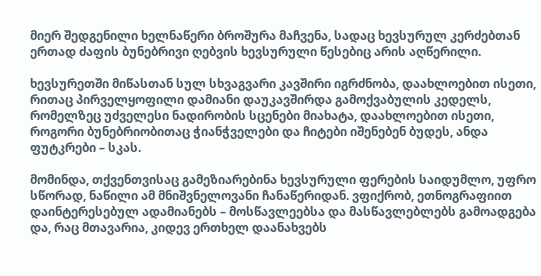მიერ შედგენილი ხელნაწერი ბროშურა მაჩვენა, სადაც ხევსურულ კერძებთან ერთად ძაფის ბუნებრივი ღებვის ხევსურული წესებიც არის აღწერილი.

ხევსურეთში მიწასთან სულ სხვაგვარი კავშირი იგრძნობა, დაახლოებით ისეთი, რითაც პირველყოფილი დამიანი დაუკავშირდა გამოქვაბულის კედელს, რომელზეც უძველესი ნადირობის სცენები მიახატა, დაახლოებით ისეთი, როგორი ბუნებრიობითაც ჭიანჭველები და ჩიტები იშენებენ ბუდეს, ანდა ფუტკრები – სკას.

მომინდა, თქვენთვისაც გამეზიარებინა ხევსურული ფერების საიდუმლო, უფრო სწორად, ნაწილი ამ მნიშვნელოვანი ჩანაწერიდან. ვფიქრობ, ეთნოგრაფიით დაინტერესებულ ადამიანებს – მოსწავლეებსა და მასწავლებლებს გამოადგება და, რაც მთავარია, კიდევ ერთხელ დაანახვებს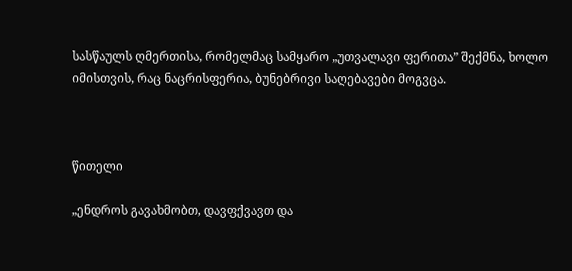სასწაულს ღმერთისა, რომელმაც სამყარო „უთვალავი ფერითა” შექმნა, ხოლო იმისთვის, რაც ნაცრისფერია, ბუნებრივი საღებავები მოგვცა.



წითელი

„ენდროს გავახმობთ, დავფქვავთ და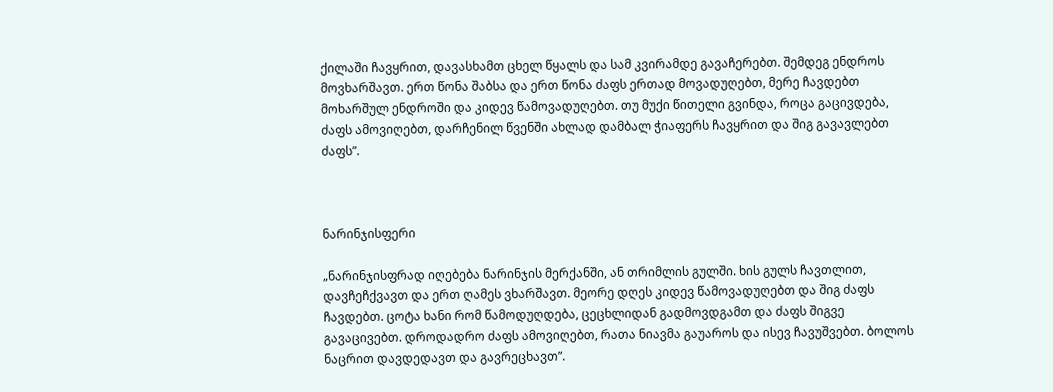ქილაში ჩავყრით, დავასხამთ ცხელ წყალს და სამ კვირამდე გავაჩერებთ. შემდეგ ენდროს მოვხარშავთ. ერთ წონა შაბსა და ერთ წონა ძაფს ერთად მოვადუღებთ, მერე ჩავდებთ მოხარშულ ენდროში და კიდევ წამოვადუღებთ. თუ მუქი წითელი გვინდა, როცა გაცივდება, ძაფს ამოვიღებთ, დარჩენილ წვენში ახლად დამბალ ჭიაფერს ჩავყრით და შიგ გავავლებთ ძაფს”.



ნარინჯისფერი

„ნარინჯისფრად იღებება ნარინჯის მერქანში, ან თრიმლის გულში. ხის გულს ჩავთლით, დავჩეჩქვავთ და ერთ ღამეს ვხარშავთ. მეორე დღეს კიდევ წამოვადუღებთ და შიგ ძაფს ჩავდებთ. ცოტა ხანი რომ წამოდუღდება, ცეცხლიდან გადმოვდგამთ და ძაფს შიგვე გავაცივებთ. დროდადრო ძაფს ამოვიღებთ, რათა ნიავმა გაუაროს და ისევ ჩავუშვებთ. ბოლოს ნაცრით დავდედავთ და გავრეცხავთ”.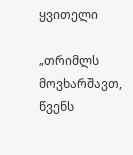ყვითელი

„თრიმლს მოვხარშავთ, წვენს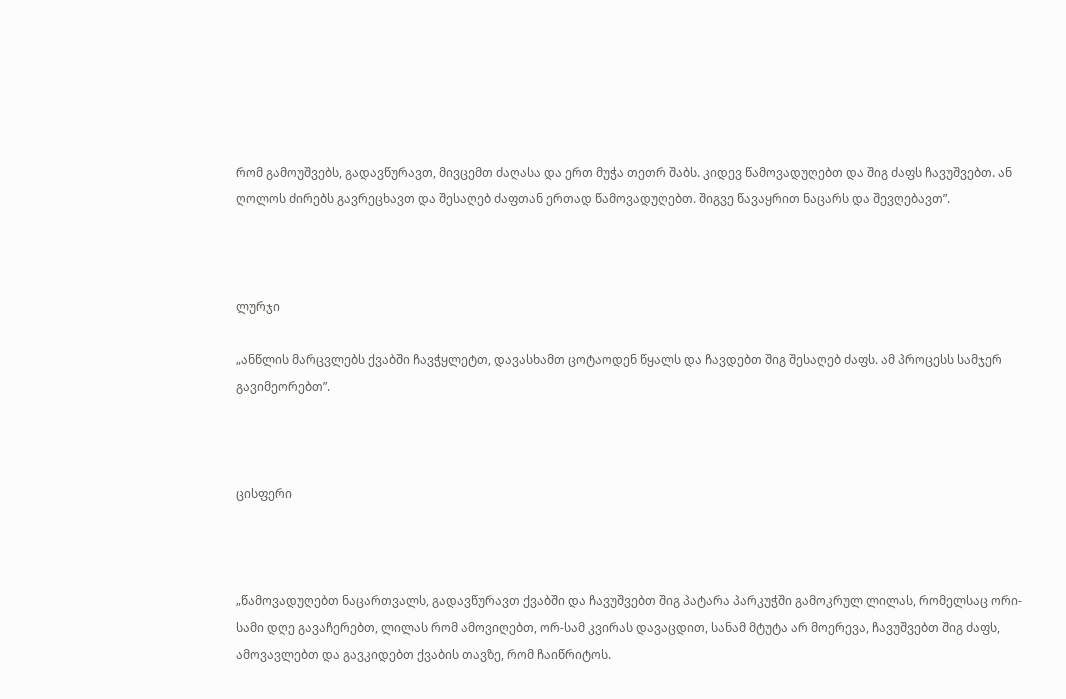რომ გამოუშვებს, გადავწურავთ, მივცემთ ძაღასა და ერთ მუჭა თეთრ შაბს. კიდევ წამოვადუღებთ და შიგ ძაფს ჩავუშვებთ. ან ღოლოს ძირებს გავრეცხავთ და შესაღებ ძაფთან ერთად წამოვადუღებთ. შიგვე წავაყრით ნაცარს და შევღებავთ”.



ლურჯი

„ანწლის მარცვლებს ქვაბში ჩავჭყლეტთ, დავასხამთ ცოტაოდენ წყალს და ჩავდებთ შიგ შესაღებ ძაფს. ამ პროცესს სამჯერ გავიმეორებთ”.



ცისფერი



„წამოვადუღებთ ნაცართვალს, გადავწურავთ ქვაბში და ჩავუშვებთ შიგ პატარა პარკუჭში გამოკრულ ლილას, რომელსაც ორი-სამი დღე გავაჩერებთ, ლილას რომ ამოვიღებთ, ორ-სამ კვირას დავაცდით, სანამ მტუტა არ მოერევა, ჩავუშვებთ შიგ ძაფს, ამოვავლებთ და გავკიდებთ ქვაბის თავზე, რომ ჩაიწრიტოს.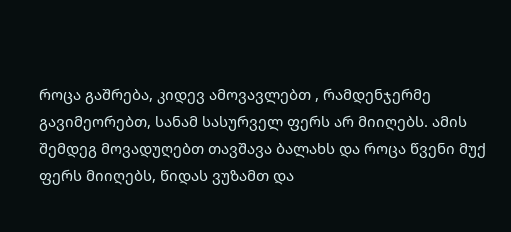როცა გაშრება, კიდევ ამოვავლებთ , რამდენჯერმე გავიმეორებთ, სანამ სასურველ ფერს არ მიიღებს. ამის შემდეგ მოვადუღებთ თავშავა ბალახს და როცა წვენი მუქ ფერს მიიღებს, წიდას ვუზამთ და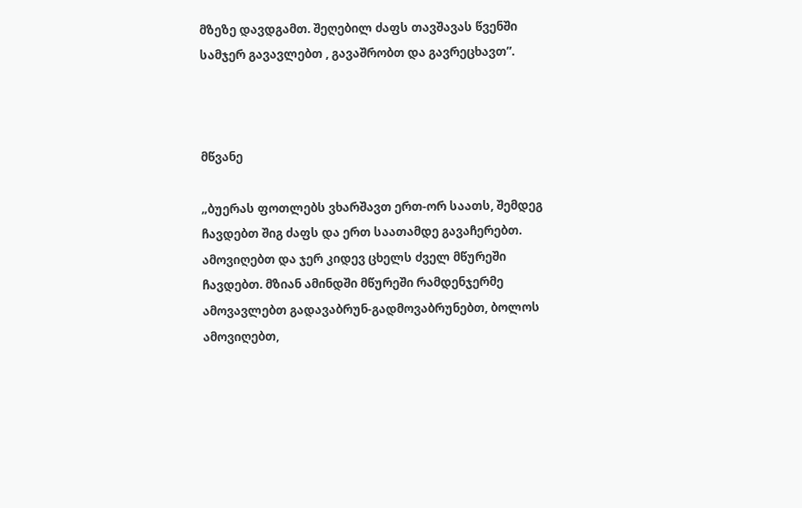მზეზე დავდგამთ. შეღებილ ძაფს თავშავას წვენში სამჯერ გავავლებთ , გავაშრობთ და გავრეცხავთ”.



მწვანე

„ბუერას ფოთლებს ვხარშავთ ერთ-ორ საათს, შემდეგ ჩავდებთ შიგ ძაფს და ერთ საათამდე გავაჩერებთ. ამოვიღებთ და ჯერ კიდევ ცხელს ძველ მწურეში ჩავდებთ. მზიან ამინდში მწურეში რამდენჯერმე ამოვავლებთ გადავაბრუნ-გადმოვაბრუნებთ, ბოლოს ამოვიღებთ,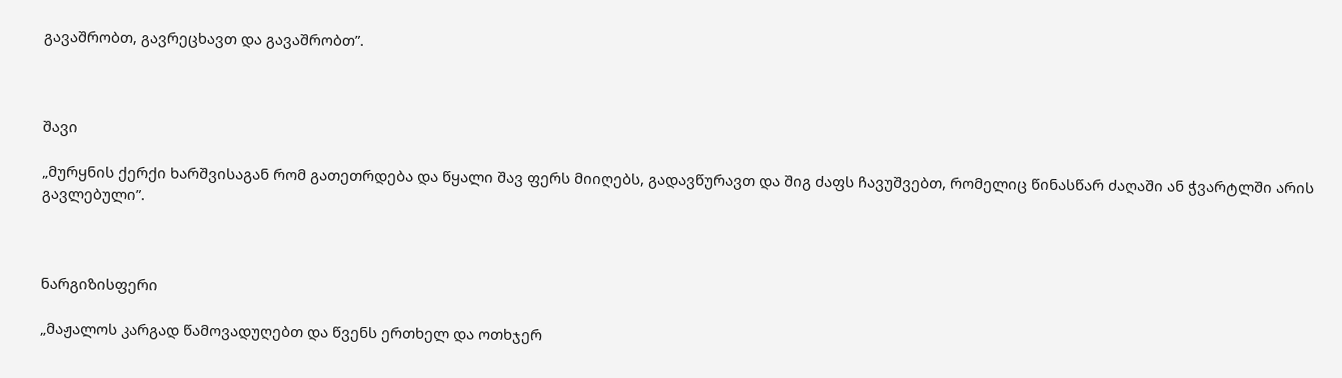გავაშრობთ, გავრეცხავთ და გავაშრობთ”.



შავი

„მურყნის ქერქი ხარშვისაგან რომ გათეთრდება და წყალი შავ ფერს მიიღებს, გადავწურავთ და შიგ ძაფს ჩავუშვებთ, რომელიც წინასწარ ძაღაში ან ჭვარტლში არის გავლებული”.



ნარგიზისფერი

„მაჟალოს კარგად წამოვადუღებთ და წვენს ერთხელ და ოთხჯერ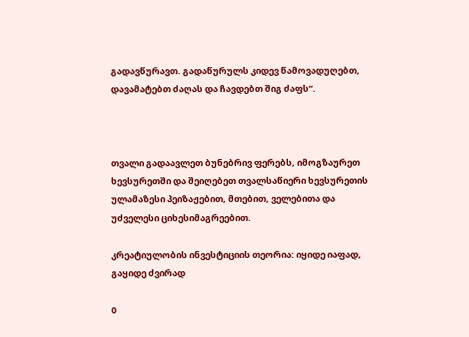გადავწურავთ. გადაწურულს კიდევ წამოვადუღებთ, დავამატებთ ძაღას და ჩავდებთ შიგ ძაფს”.



თვალი გადაავლეთ ბუნებრივ ფერებს, იმოგზაურეთ ხევსურეთში და შეიღებეთ თვალსაწიერი ხევსურეთის ულამაზესი პეიზაჟებით, მთებით, ველებითა და უძველესი ციხესიმაგრეებით.

კრეატიულობის ინვესტიციის თეორია: იყიდე იაფად, გაყიდე ძვირად

0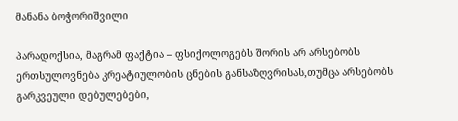მანანა ბოჭორიშვილი

პარადოქსია, მაგრამ ფაქტია – ფსიქოლოგებს შორის არ არსებობს ერთსულოვნება კრეატიულობის ცნების განსაზღვრისას,თუმცა არსებობს გარკვეული დებულებები,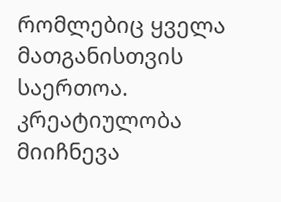რომლებიც ყველა მათგანისთვის საერთოა. კრეატიულობა მიიჩნევა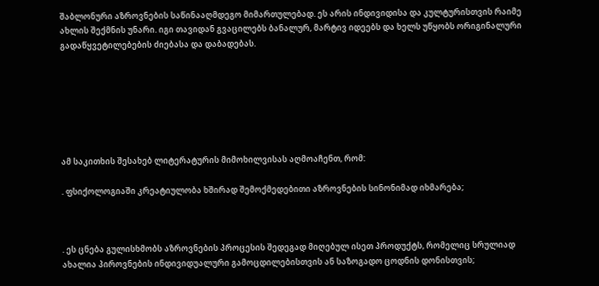შაბლონური აზროვნების საწინააღმდეგო მიმართულებად. ეს არის ინდივიდისა და კულტურისთვის რაიმე ახლის შექმნის უნარი. იგი თავიდან გვაცილებს ბანალურ, მარტივ იდეებს და ხელს უწყობს ორიგინალური გადაწყვეტილებების ძიებასა და დაბადებას.







ამ საკითხის შესახებ ლიტერატურის მიმოხილვისას აღმოაჩენთ, რომ:

. ფსიქოლოგიაში კრეატიულობა ხშირად შემოქმედებითი აზროვნების სინონიმად იხმარება;



. ეს ცნება გულისხმობს აზროვნების პროცესის შედეგად მიღებულ ისეთ პროდუქტს, რომელიც სრულიად ახალია პიროვნების ინდივიდუალური გამოცდილებისთვის ან საზოგადო ცოდნის დონისთვის;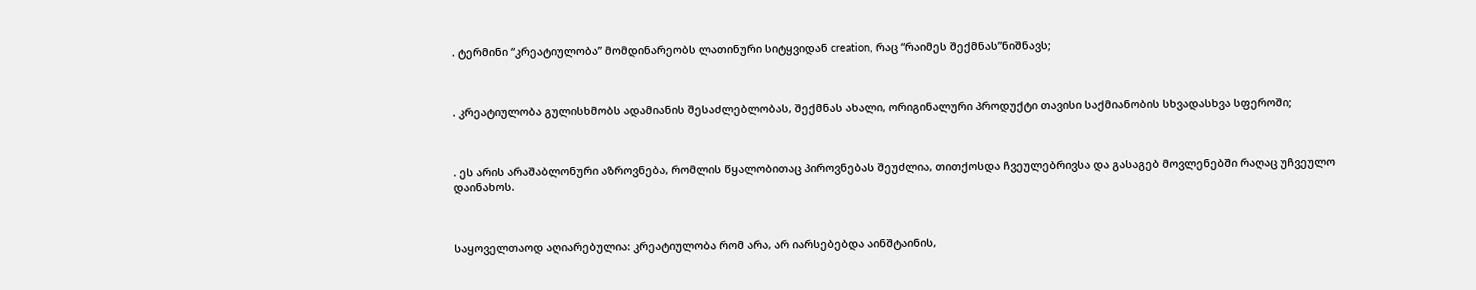. ტერმინი “კრეატიულობა” მომდინარეობს ლათინური სიტყვიდან creation, რაც “რაიმეს შექმნას”ნიშნავს;



. კრეატიულობა გულისხმობს ადამიანის შესაძლებლობას, შექმნას ახალი, ორიგინალური პროდუქტი თავისი საქმიანობის სხვადასხვა სფეროში;



. ეს არის არაშაბლონური აზროვნება, რომლის წყალობითაც პიროვნებას შეუძლია, თითქოსდა ჩვეულებრივსა და გასაგებ მოვლენებში რაღაც უჩვეულო დაინახოს.



საყოველთაოდ აღიარებულია: კრეატიულობა რომ არა, არ იარსებებდა აინშტაინის,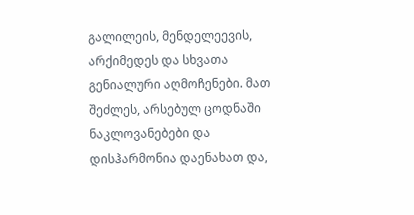გალილეის, მენდელეევის, არქიმედეს და სხვათა გენიალური აღმოჩენები. მათ შეძლეს, არსებულ ცოდნაში ნაკლოვანებები და დისჰარმონია დაენახათ და,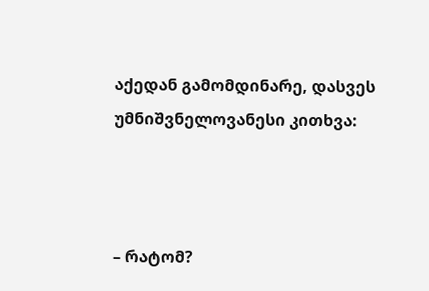აქედან გამომდინარე, დასვეს უმნიშვნელოვანესი კითხვა:



– რატომ?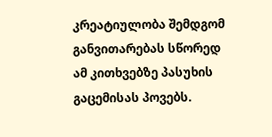კრეატიულობა შემდგომ განვითარებას სწორედ ამ კითხვებზე პასუხის გაცემისას პოვებს.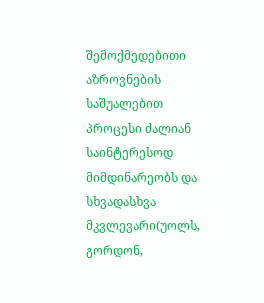შემოქმედებითი აზროვნების საშუალებით პროცესი ძალიან საინტერესოდ მიმდინარეობს და სხვადასხვა მკვლევარი(უოლს, გორდონ,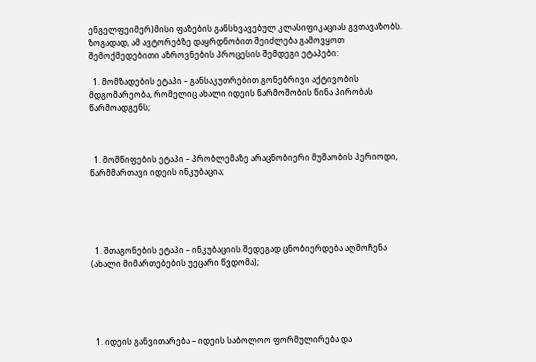ენგელფეიმერ)მისი ფაზების განსხვავებულ კლასიფიკაციას გვთავაზობს. ზოგადად, ამ ავტორებზე დაყრდნობით შეიძლება გამოვყოთ შემოქმედებითი აზროვნების პროცესის შემდეგი ეტაპები:

  1. მომზადების ეტაპი – განსაკუთრებით გონებრივი აქტივობის მდგომარეობა, რომელიც ახალი იდეის წარმოშობის წინა პირობას წარმოადგენს;



  1. მომწიფების ეტაპი – პრობლემაზე არაცნობიერი მუშაობის პერიოდი, წარმმართავი იდეის ინკუბაცია;





  1. შთაგონების ეტაპი – ინკუბაციის შედეგად ცნობიერდება აღმოჩენა (ახალი მიმართებების უეცარი წვდომა);





  1. იდეის განვითარება – იდეის საბოლოო ფორმულირება და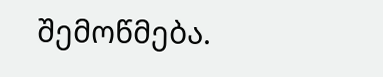შემოწმება.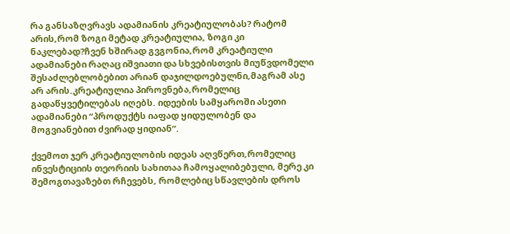რა განსაზღვრავს ადამიანის კრეატიულობას? რატომ არის,რომ ზოგი მეტად კრეატიულია, ზოგი კი ნაკლებად?ჩვენ ხშირად გვგონია,რომ კრეატიული ადამიანები რაღაც იშვიათი და სხვებისთვის მიუწვდომელი შესაძლებლობებით არიან დაჯილდოებულნი,მაგრამ ასე არ არის.კრეატიულია პიროვნება,რომელიც გადაწყვეტილებას იღებს. იდეების სამყაროში ასეთი ადამიანები “პროდუქტს იაფად ყიდულობენ და მოგვიანებით ძვირად ყიდიან”.

ქვემოთ ჯერ კრეატიულობის იდეას აღვწერთ,რომელიც ინვესტიციის თეორიის სახითაა ჩამოყალიბებული, მერე კი შემოგთავაზებთ რჩევებს, რომლებიც სწავლების დროს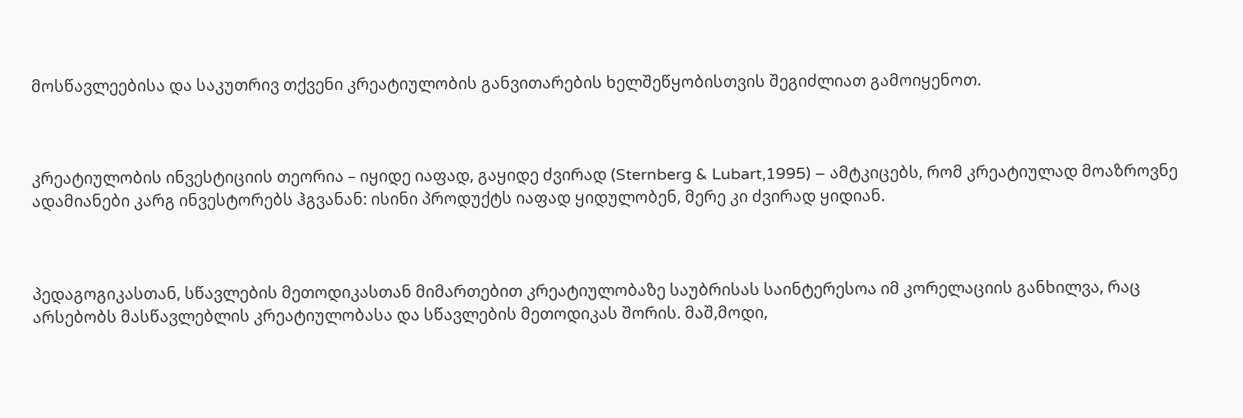მოსწავლეებისა და საკუთრივ თქვენი კრეატიულობის განვითარების ხელშეწყობისთვის შეგიძლიათ გამოიყენოთ.



კრეატიულობის ინვესტიციის თეორია – იყიდე იაფად, გაყიდე ძვირად (Sternberg & Lubart,1995) – ამტკიცებს, რომ კრეატიულად მოაზროვნე ადამიანები კარგ ინვესტორებს ჰგვანან: ისინი პროდუქტს იაფად ყიდულობენ, მერე კი ძვირად ყიდიან.



პედაგოგიკასთან, სწავლების მეთოდიკასთან მიმართებით კრეატიულობაზე საუბრისას საინტერესოა იმ კორელაციის განხილვა, რაც არსებობს მასწავლებლის კრეატიულობასა და სწავლების მეთოდიკას შორის. მაშ,მოდი,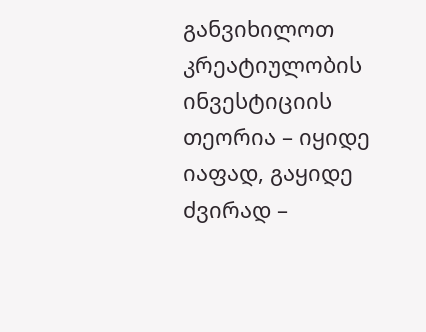განვიხილოთ კრეატიულობის ინვესტიციის თეორია – იყიდე იაფად, გაყიდე ძვირად –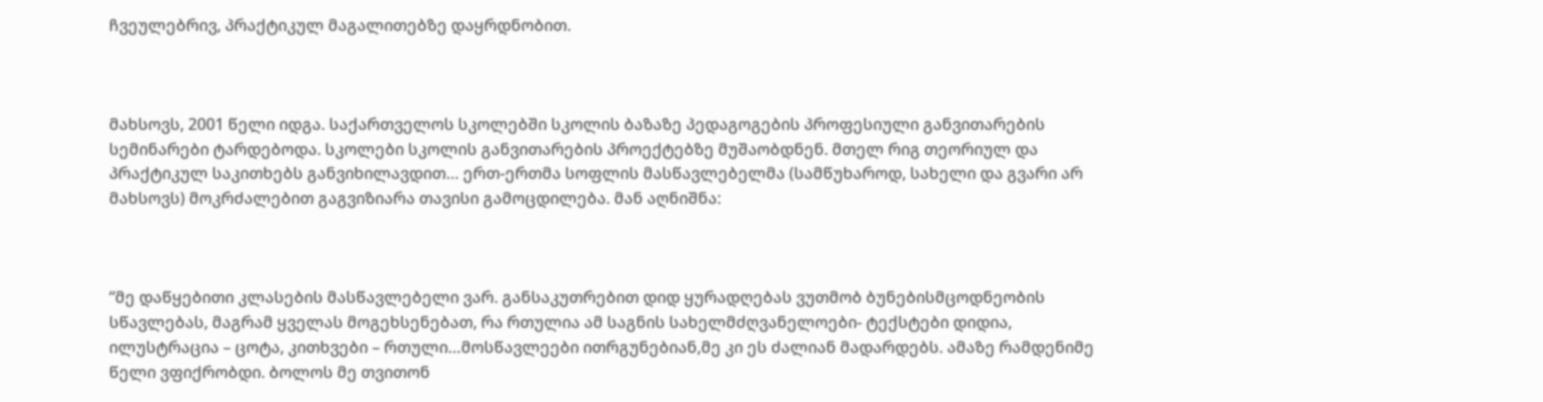ჩვეულებრივ, პრაქტიკულ მაგალითებზე დაყრდნობით.



მახსოვს, 2001 წელი იდგა. საქართველოს სკოლებში სკოლის ბაზაზე პედაგოგების პროფესიული განვითარების სემინარები ტარდებოდა. სკოლები სკოლის განვითარების პროექტებზე მუშაობდნენ. მთელ რიგ თეორიულ და პრაქტიკულ საკითხებს განვიხილავდით… ერთ-ერთმა სოფლის მასწავლებელმა (სამწუხაროდ, სახელი და გვარი არ მახსოვს) მოკრძალებით გაგვიზიარა თავისი გამოცდილება. მან აღნიშნა:



“მე დაწყებითი კლასების მასწავლებელი ვარ. განსაკუთრებით დიდ ყურადღებას ვუთმობ ბუნებისმცოდნეობის სწავლებას, მაგრამ ყველას მოგეხსენებათ, რა რთულია ამ საგნის სახელმძღვანელოები- ტექსტები დიდია, ილუსტრაცია – ცოტა, კითხვები – რთული…მოსწავლეები ითრგუნებიან,მე კი ეს ძალიან მადარდებს. ამაზე რამდენიმე წელი ვფიქრობდი. ბოლოს მე თვითონ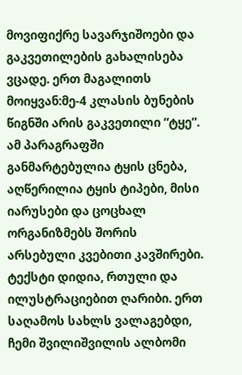მოვიფიქრე სავარჯიშოები და გაკვეთილების გახალისება ვცადე. ერთ მაგალითს მოიყვან:მე-4 კლასის ბუნების წიგნში არის გაკვეთილი “ტყე”. ამ პარაგრაფში განმარტებულია ტყის ცნება, აღწერილია ტყის ტიპები, მისი იარუსები და ცოცხალ ორგანიზმებს შორის არსებული კვებითი კავშირები. ტექსტი დიდია, რთული და ილუსტრაციებით ღარიბი. ერთ საღამოს სახლს ვალაგებდი, ჩემი შვილიშვილის ალბომი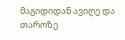მაგიდიდან ავიღე და თაროზე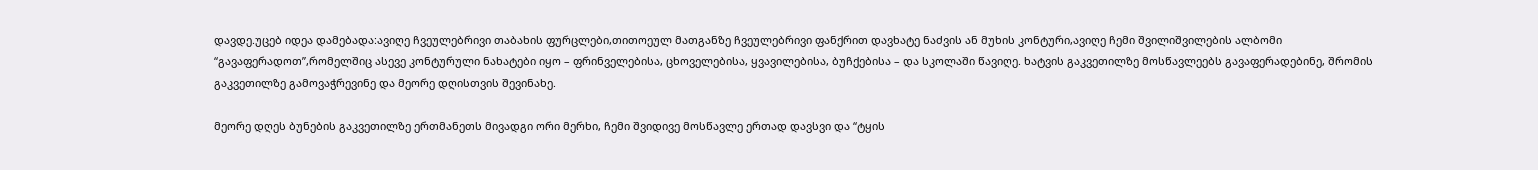დავდე.უცებ იდეა დამებადა:ავიღე ჩვეულებრივი თაბახის ფურცლები,თითოეულ მათგანზე ჩვეულებრივი ფანქრით დავხატე ნაძვის ან მუხის კონტური,ავიღე ჩემი შვილიშვილების ალბომი “გავაფერადოთ”,რომელშიც ასევე კონტურული ნახატები იყო – ფრინველებისა, ცხოველებისა, ყვავილებისა, ბუჩქებისა – და სკოლაში წავიღე. ხატვის გაკვეთილზე მოსწავლეებს გავაფერადებინე, შრომის გაკვეთილზე გამოვაჭრევინე და მეორე დღისთვის შევინახე.

მეორე დღეს ბუნების გაკვეთილზე ერთმანეთს მივადგი ორი მერხი, ჩემი შვიდივე მოსწავლე ერთად დავსვი და “ტყის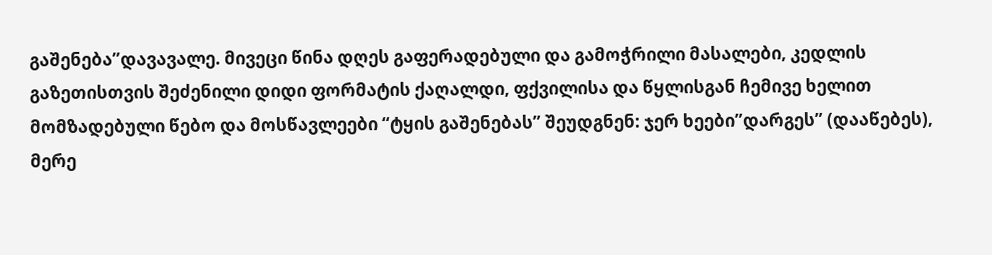გაშენება”დავავალე. მივეცი წინა დღეს გაფერადებული და გამოჭრილი მასალები, კედლის გაზეთისთვის შეძენილი დიდი ფორმატის ქაღალდი, ფქვილისა და წყლისგან ჩემივე ხელით მომზადებული წებო და მოსწავლეები “ტყის გაშენებას” შეუდგნენ: ჯერ ხეები”დარგეს” (დააწებეს), მერე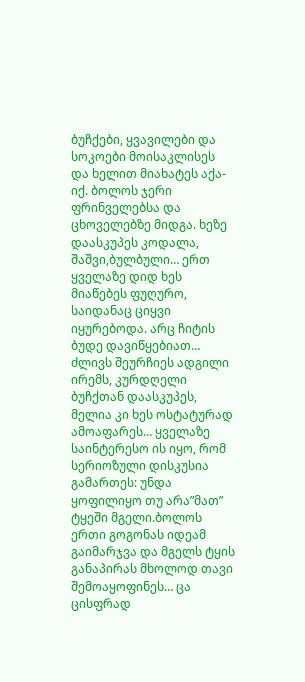ბუჩქები, ყვავილები და სოკოები მოისაკლისეს და ხელით მიახატეს აქა-იქ. ბოლოს ჯერი ფრინველებსა და ცხოველებზე მიდგა. ხეზე დაასკუპეს კოდალა, შაშვი,ბულბული… ერთ ყველაზე დიდ ხეს მიაწებეს ფუღურო, საიდანაც ციყვი იყურებოდა. არც ჩიტის ბუდე დავიწყებიათ… ძლივს შეურჩიეს ადგილი ირემს, კურდღელი ბუჩქთან დაასკუპეს, მელია კი ხეს ოსტატურად ამოაფარეს… ყველაზე საინტერესო ის იყო, რომ სერიოზული დისკუსია გამართეს: უნდა ყოფილიყო თუ არა”მათ” ტყეში მგელი.ბოლოს ერთი გოგონას იდეამ გაიმარჯვა და მგელს ტყის განაპირას მხოლოდ თავი შემოაყოფინეს… ცა ცისფრად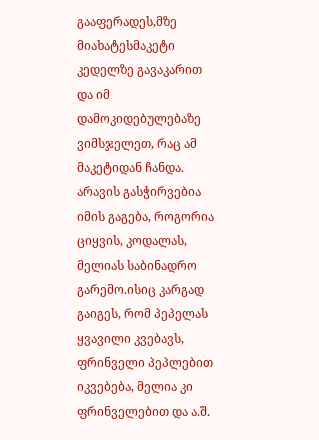გააფერადეს,მზე მიახატესმაკეტი კედელზე გავაკარით და იმ დამოკიდებულებაზე ვიმსჯელეთ, რაც ამ მაკეტიდან ჩანდა. არავის გასჭირვებია იმის გაგება, როგორია ციყვის, კოდალას, მელიას საბინადრო გარემო.ისიც კარგად გაიგეს, რომ პეპელას ყვავილი კვებავს, ფრინველი პეპლებით იკვებება, მელია კი ფრინველებით და ა.შ.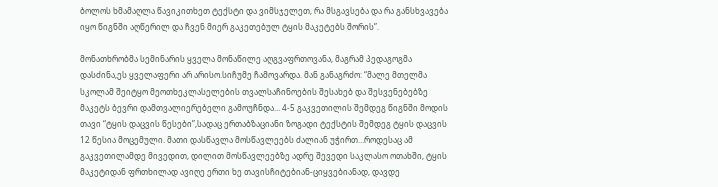ბოლოს ხმამაღლა წავიკითხეთ ტექსტი და ვიმსჯელეთ, რა მსგავსება და რა განსხვავება იყო წიგნში აღწერილ და ჩვენ მიერ გაკეთებულ ტყის მაკეტებს შორის”.

მონათხრობმა სემინარის ყველა მონაწილე აღგვაფრთოვანა, მაგრამ პედაგოგმა დასძინა,ეს ყველაფერი არ არისო.სიჩუმე ჩამოვარდა. მან განაგრძო: “მალე მთელმა სკოლამ შეიტყო მეოთხეკლასელების თვალსაჩინოების შესახებ და შესვენებებზე მაკეტს ბევრი დამთვალიერებელი გამოუჩნდა… 4-5 გაკვეთილის შემდეგ წიგნში მოდის თავი “ტყის დაცვის წესები”,სადაც ერთაბზაციანი ზოგადი ტექსტის შემდეგ ტყის დაცვის 12 წესია მოცემული. მათი დასწავლა მოსწავლეებს ძალიან უჭირთ…როდესაც ამ გაკვეთილამდე მივედით, დილით მოსწავლეებზე ადრე შევედი საკლასო ოთახში, ტყის მაკეტიდან ფრთხილად ავიღე ერთი ხე თავისჩიტებიან-ციყვებიანად, დავდე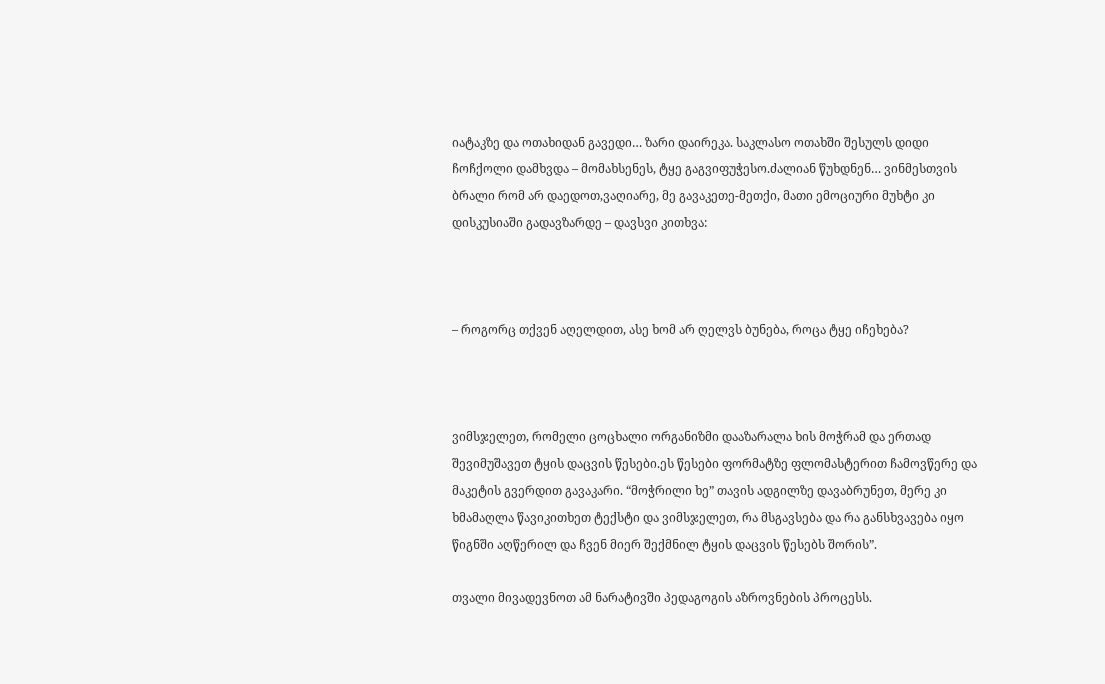იატაკზე და ოთახიდან გავედი… ზარი დაირეკა. საკლასო ოთახში შესულს დიდი ჩოჩქოლი დამხვდა – მომახსენეს, ტყე გაგვიფუჭესო.ძალიან წუხდნენ… ვინმესთვის ბრალი რომ არ დაედოთ,ვაღიარე, მე გავაკეთე-მეთქი, მათი ემოციური მუხტი კი დისკუსიაში გადავზარდე – დავსვი კითხვა:



– როგორც თქვენ აღელდით, ასე ხომ არ ღელვს ბუნება, როცა ტყე იჩეხება?



ვიმსჯელეთ, რომელი ცოცხალი ორგანიზმი დააზარალა ხის მოჭრამ და ერთად შევიმუშავეთ ტყის დაცვის წესები.ეს წესები ფორმატზე ფლომასტერით ჩამოვწერე და მაკეტის გვერდით გავაკარი. “მოჭრილი ხე” თავის ადგილზე დავაბრუნეთ, მერე კი ხმამაღლა წავიკითხეთ ტექსტი და ვიმსჯელეთ, რა მსგავსება და რა განსხვავება იყო წიგნში აღწერილ და ჩვენ მიერ შექმნილ ტყის დაცვის წესებს შორის”.

თვალი მივადევნოთ ამ ნარატივში პედაგოგის აზროვნების პროცესს.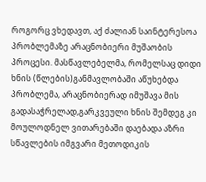როგორც ვხედავთ, აქ ძალიან საინტერესოა პრობლემაზე არაცნობიერი მუშაობის პროცესი. მასწავლებელმა, რომელსაც დიდი ხნის (წლების)განმავლობაში აწუხებდა პრობლემა, არაცნობიერად იმუშავა მის გადასაჭრელად,გარკვეული ხნის შემდეგ კი მოულოდნელ ვითარებაში დაებადა აზრი სწავლების იმგვარი მეთოდიკის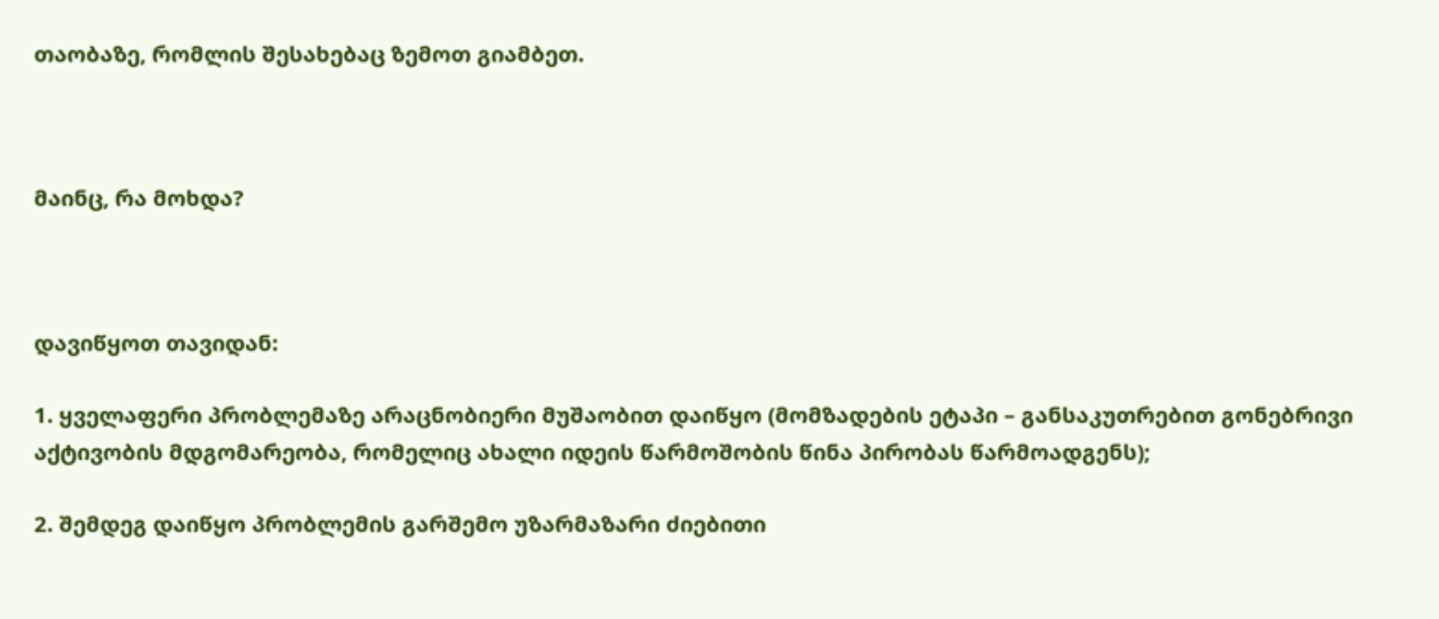თაობაზე, რომლის შესახებაც ზემოთ გიამბეთ.



მაინც, რა მოხდა?



დავიწყოთ თავიდან:

1. ყველაფერი პრობლემაზე არაცნობიერი მუშაობით დაიწყო (მომზადების ეტაპი – განსაკუთრებით გონებრივი აქტივობის მდგომარეობა, რომელიც ახალი იდეის წარმოშობის წინა პირობას წარმოადგენს);

2. შემდეგ დაიწყო პრობლემის გარშემო უზარმაზარი ძიებითი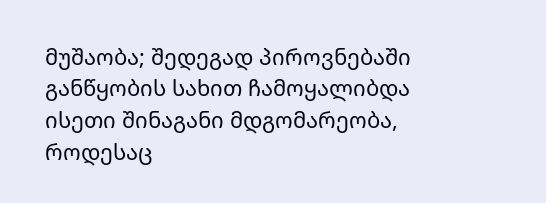მუშაობა; შედეგად პიროვნებაში განწყობის სახით ჩამოყალიბდა ისეთი შინაგანი მდგომარეობა, როდესაც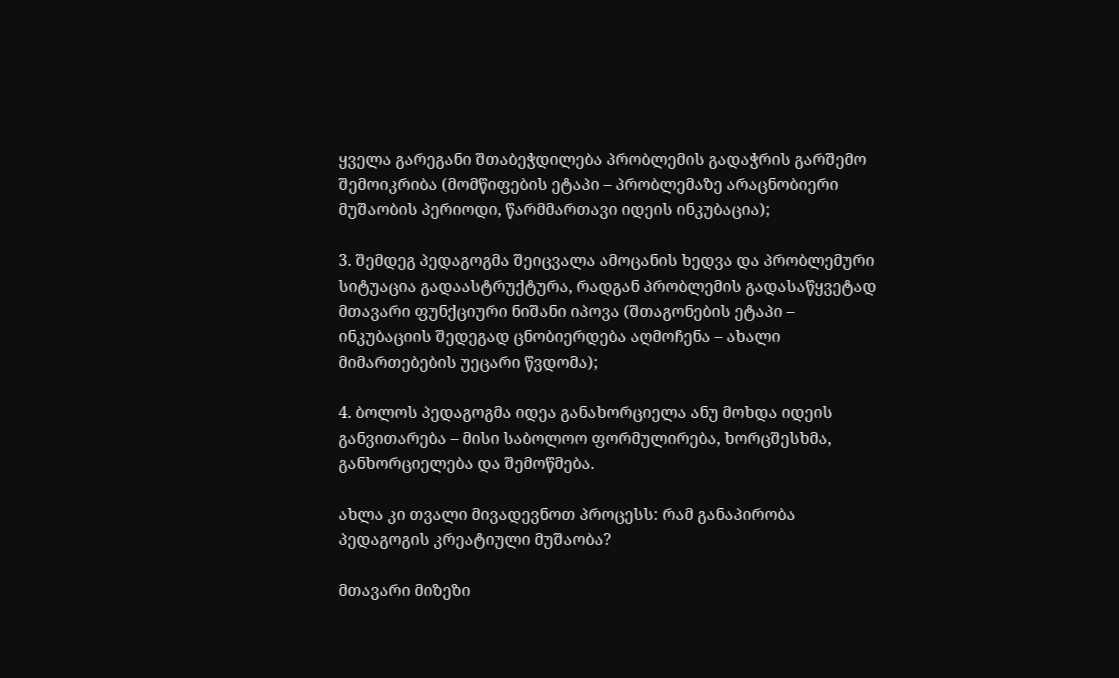ყველა გარეგანი შთაბეჭდილება პრობლემის გადაჭრის გარშემო შემოიკრიბა (მომწიფების ეტაპი – პრობლემაზე არაცნობიერი მუშაობის პერიოდი, წარმმართავი იდეის ინკუბაცია);

3. შემდეგ პედაგოგმა შეიცვალა ამოცანის ხედვა და პრობლემური სიტუაცია გადაასტრუქტურა, რადგან პრობლემის გადასაწყვეტად მთავარი ფუნქციური ნიშანი იპოვა (შთაგონების ეტაპი – ინკუბაციის შედეგად ცნობიერდება აღმოჩენა – ახალი მიმართებების უეცარი წვდომა);

4. ბოლოს პედაგოგმა იდეა განახორციელა ანუ მოხდა იდეის განვითარება – მისი საბოლოო ფორმულირება, ხორცშესხმა, განხორციელება და შემოწმება.

ახლა კი თვალი მივადევნოთ პროცესს: რამ განაპირობა პედაგოგის კრეატიული მუშაობა?

მთავარი მიზეზი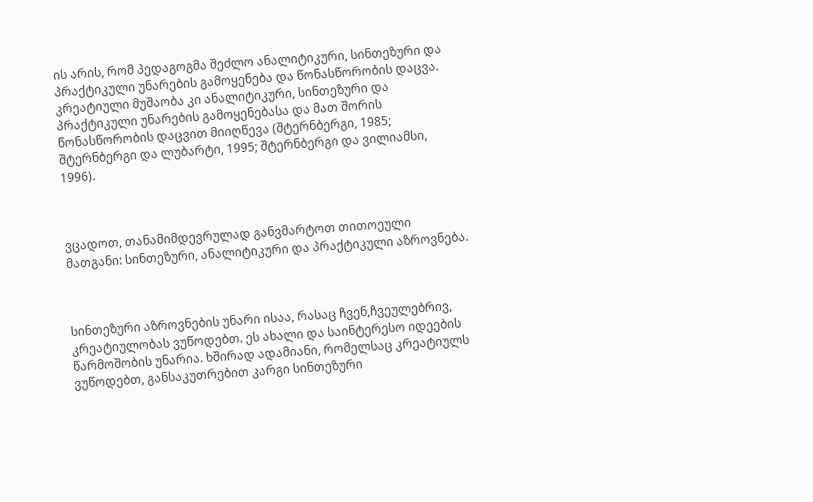ის არის, რომ პედაგოგმა შეძლო ანალიტიკური, სინთეზური და პრაქტიკული უნარების გამოყენება და წონასწორობის დაცვა. კრეატიული მუშაობა კი ანალიტიკური, სინთეზური და პრაქტიკული უნარების გამოყენებასა და მათ შორის წონასწორობის დაცვით მიიღწევა (შტერნბერგი, 1985; შტერნბერგი და ლუბარტი, 1995; შტერნბერგი და ვილიამსი, 1996).



ვცადოთ, თანამიმდევრულად განვმარტოთ თითოეული მათგანი: სინთეზური, ანალიტიკური და პრაქტიკული აზროვნება.



სინთეზური აზროვნების უნარი ისაა, რასაც ჩვენ,ჩვეულებრივ, კრეატიულობას ვუწოდებთ. ეს ახალი და საინტერესო იდეების წარმოშობის უნარია. ხშირად ადამიანი, რომელსაც კრეატიულს ვუწოდებთ, განსაკუთრებით კარგი სინთეზური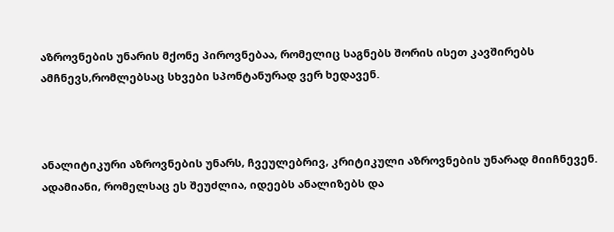აზროვნების უნარის მქონე პიროვნებაა, რომელიც საგნებს შორის ისეთ კავშირებს ამჩნევს,რომლებსაც სხვები სპონტანურად ვერ ხედავენ.



ანალიტიკური აზროვნების უნარს, ჩვეულებრივ, კრიტიკული აზროვნების უნარად მიიჩნევენ. ადამიანი, რომელსაც ეს შეუძლია, იდეებს ანალიზებს და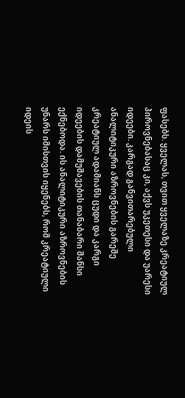ფასებს. ყველას, თვით ყველაზე კრეატიულ პიროვნებასაც კი, აქვს უკეთესი და უარესი იდეები. კარგად განვითარებული ანალიტიკური აზროვნების გარეშე კრეატიულ ადამიანს ცუდი და კარგი იდეების დამუშავების თანაბარი შანსი ექნებოდა. ის ანალიტიკური აზროვნების უნარს იმისთვის იყენებს, რომ კრეატიული იდეის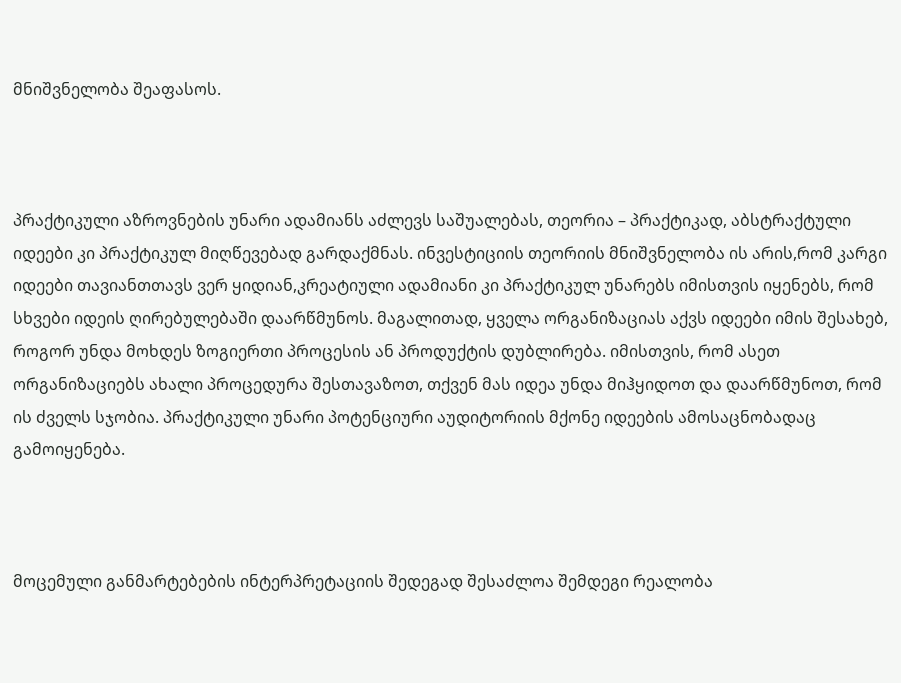მნიშვნელობა შეაფასოს.



პრაქტიკული აზროვნების უნარი ადამიანს აძლევს საშუალებას, თეორია – პრაქტიკად, აბსტრაქტული იდეები კი პრაქტიკულ მიღწევებად გარდაქმნას. ინვესტიციის თეორიის მნიშვნელობა ის არის,რომ კარგი იდეები თავიანთთავს ვერ ყიდიან,კრეატიული ადამიანი კი პრაქტიკულ უნარებს იმისთვის იყენებს, რომ სხვები იდეის ღირებულებაში დაარწმუნოს. მაგალითად, ყველა ორგანიზაციას აქვს იდეები იმის შესახებ, როგორ უნდა მოხდეს ზოგიერთი პროცესის ან პროდუქტის დუბლირება. იმისთვის, რომ ასეთ ორგანიზაციებს ახალი პროცედურა შესთავაზოთ, თქვენ მას იდეა უნდა მიჰყიდოთ და დაარწმუნოთ, რომ ის ძველს სჯობია. პრაქტიკული უნარი პოტენციური აუდიტორიის მქონე იდეების ამოსაცნობადაც გამოიყენება.



მოცემული განმარტებების ინტერპრეტაციის შედეგად შესაძლოა შემდეგი რეალობა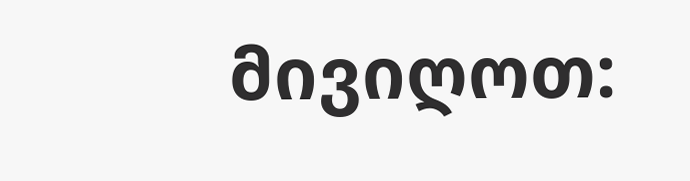მივიღოთ: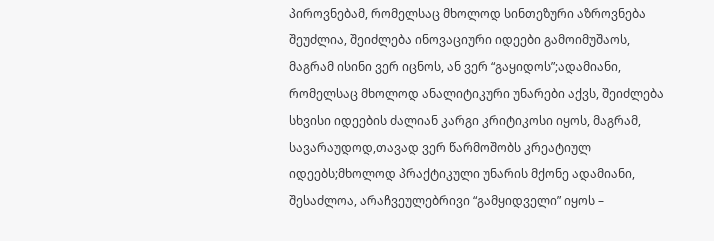პიროვნებამ, რომელსაც მხოლოდ სინთეზური აზროვნება შეუძლია, შეიძლება ინოვაციური იდეები გამოიმუშაოს, მაგრამ ისინი ვერ იცნოს, ან ვერ “გაყიდოს”;ადამიანი, რომელსაც მხოლოდ ანალიტიკური უნარები აქვს, შეიძლება სხვისი იდეების ძალიან კარგი კრიტიკოსი იყოს, მაგრამ, სავარაუდოდ,თავად ვერ წარმოშობს კრეატიულ იდეებს;მხოლოდ პრაქტიკული უნარის მქონე ადამიანი, შესაძლოა, არაჩვეულებრივი “გამყიდველი” იყოს –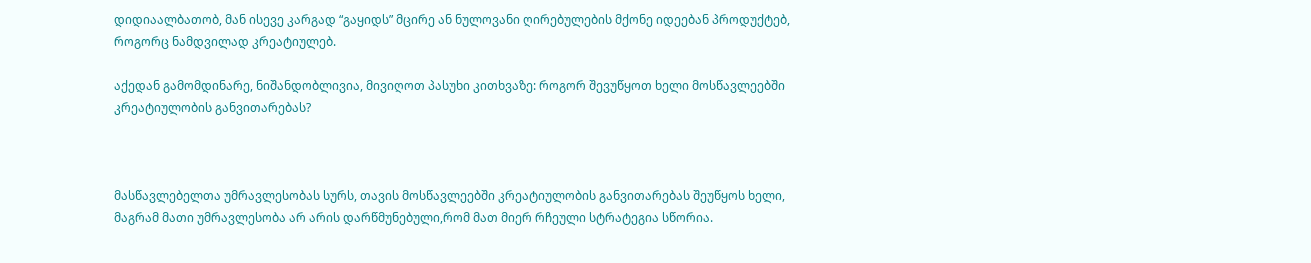დიდიაალბათობ, მან ისევე კარგად “გაყიდს” მცირე ან ნულოვანი ღირებულების მქონე იდეებან პროდუქტებ, როგორც ნამდვილად კრეატიულებ.

აქედან გამომდინარე, ნიშანდობლივია, მივიღოთ პასუხი კითხვაზე: როგორ შევუწყოთ ხელი მოსწავლეებში კრეატიულობის განვითარებას?



მასწავლებელთა უმრავლესობას სურს, თავის მოსწავლეებში კრეატიულობის განვითარებას შეუწყოს ხელი, მაგრამ მათი უმრავლესობა არ არის დარწმუნებული,რომ მათ მიერ რჩეული სტრატეგია სწორია.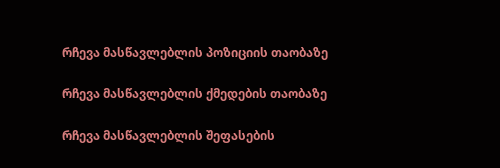რჩევა მასწავლებლის პოზიციის თაობაზე

რჩევა მასწავლებლის ქმედების თაობაზე

რჩევა მასწავლებლის შეფასების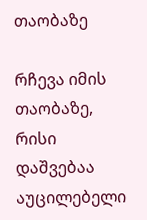თაობაზე

რჩევა იმის თაობაზე, რისი დაშვებაა აუცილებელი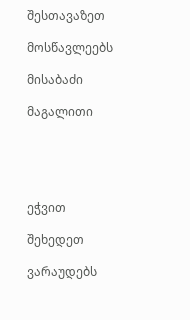შესთავაზეთ

მოსწავლეებს

მისაბაძი

მაგალითი





ეჭვით

შეხედეთ

ვარაუდებს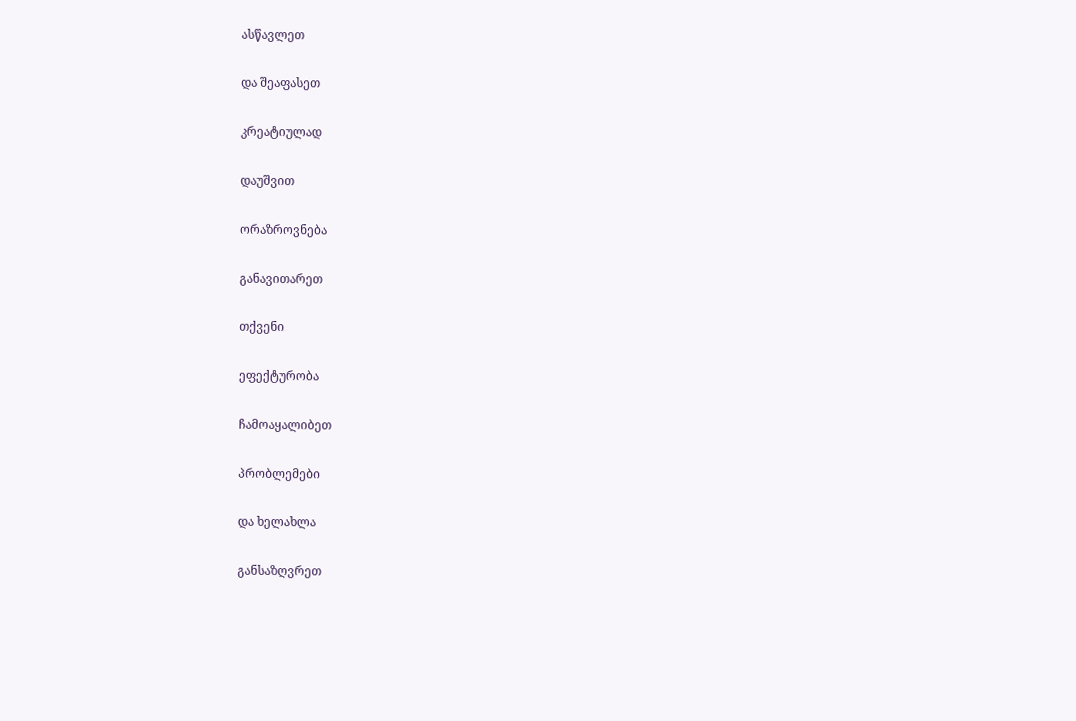ასწავლეთ

და შეაფასეთ

კრეატიულად

დაუშვით

ორაზროვნება

განავითარეთ

თქვენი

ეფექტურობა

ჩამოაყალიბეთ

პრობლემები

და ხელახლა

განსაზღვრეთ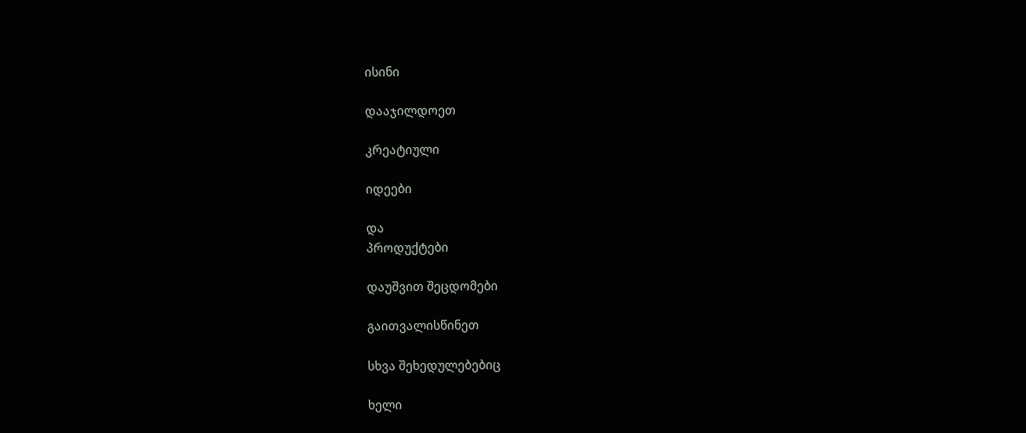ისინი

დააჯილდოეთ

კრეატიული

იდეები

და
პროდუქტები

დაუშვით შეცდომები

გაითვალისწინეთ

სხვა შეხედულებებიც

ხელი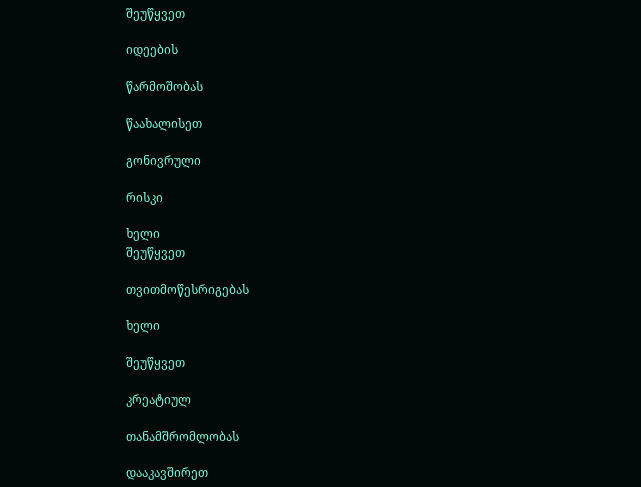შეუწყვეთ

იდეების

წარმოშობას

წაახალისეთ

გონივრული

რისკი

ხელი
შეუწყვეთ

თვითმოწესრიგებას

ხელი

შეუწყვეთ

კრეატიულ

თანამშრომლობას

დააკავშირეთ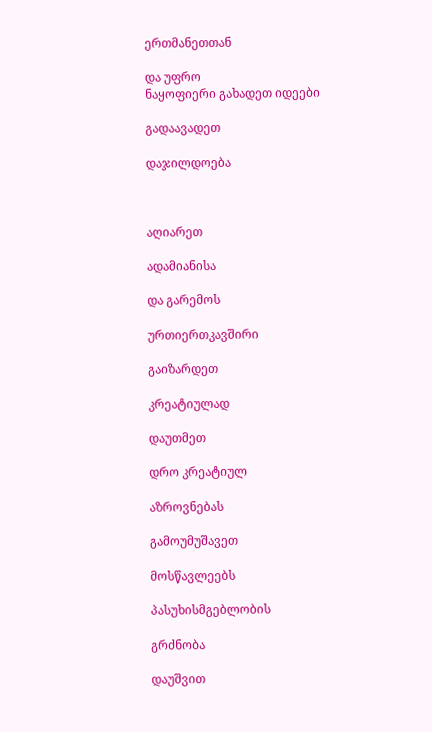ერთმანეთთან

და უფრო
ნაყოფიერი გახადეთ იდეები

გადაავადეთ

დაჯილდოება



აღიარეთ

ადამიანისა

და გარემოს

ურთიერთკავშირი

გაიზარდეთ

კრეატიულად

დაუთმეთ

დრო კრეატიულ

აზროვნებას

გამოუმუშავეთ

მოსწავლეებს

პასუხისმგებლობის

გრძნობა

დაუშვით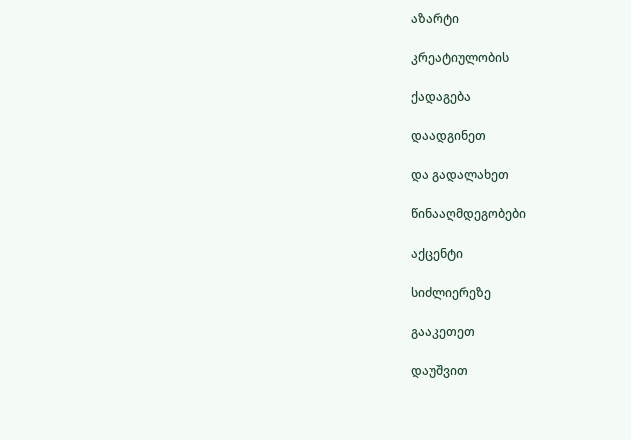აზარტი

კრეატიულობის

ქადაგება

დაადგინეთ

და გადალახეთ

წინააღმდეგობები

აქცენტი

სიძლიერეზე

გააკეთეთ

დაუშვით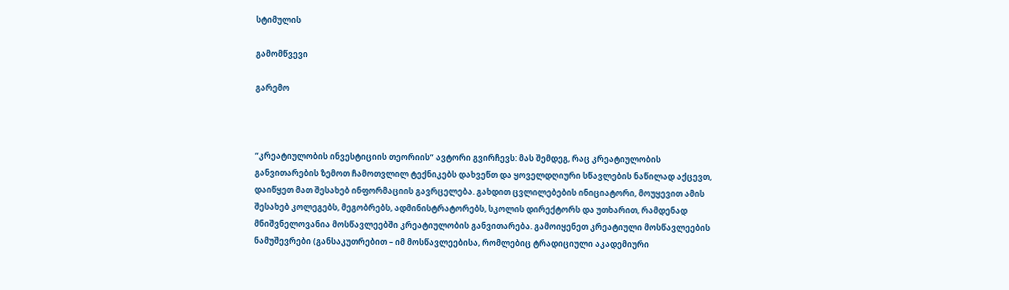სტიმულის

გამომწვევი

გარემო



“კრეატიულობის ინვესტიციის თეორიის” ავტორი გვირჩევს: მას შემდეგ, რაც კრეატიულობის განვითარების ზემოთ ჩამოთვლილ ტექნიკებს დახვეწთ და ყოველდღიური სწავლების ნაწილად აქცევთ, დაიწყეთ მათ შესახებ ინფორმაციის გავრცელება. გახდით ცვლილებების ინიციატორი, მოუყევით ამის შესახებ კოლეგებს, მეგობრებს, ადმინისტრატორებს, სკოლის დირექტორს და უთხარით, რამდენად მნიშვნელოვანია მოსწავლეებში კრეატიულობის განვითარება. გამოიყენეთ კრეატიული მოსწავლეების ნამუშევრები (განსაკუთრებით – იმ მოსწავლეებისა, რომლებიც ტრადიციული აკადემიური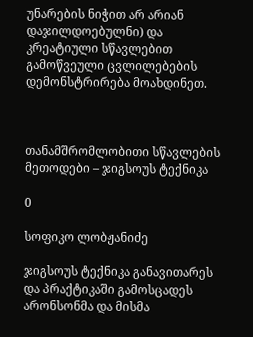უნარების ნიჭით არ არიან დაჯილდოებულნი) და კრეატიული სწავლებით გამოწვეული ცვლილებების დემონსტრირება მოახდინეთ.



თანამშრომლობითი სწავლების მეთოდები – ჯიგსოუს ტექნიკა

0

სოფიკო ლობჟანიძე

ჯიგსოუს ტექნიკა განავითარეს და პრაქტიკაში გამოსცადეს არონსონმა და მისმა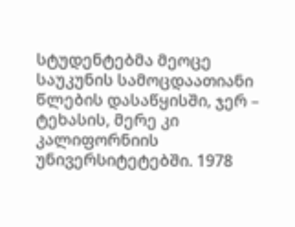სტუდენტებმა მეოცე საუკუნის სამოცდაათიანი წლების დასაწყისში, ჯერ – ტეხასის, მერე კი კალიფორნიის უნივერსიტეტებში. 1978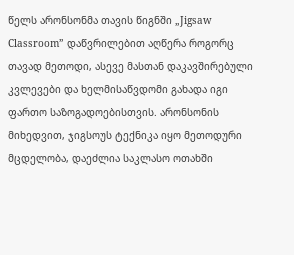წელს არონსონმა თავის წიგნში „Jigsaw Classroom” დაწვრილებით აღწერა როგორც თავად მეთოდი, ასევე მასთან დაკავშირებული კვლევები და ხელმისაწვდომი გახადა იგი ფართო საზოგადოებისთვის. არონსონის მიხედვით, ჯიგსოუს ტექნიკა იყო მეთოდური მცდელობა, დაეძლია საკლასო ოთახში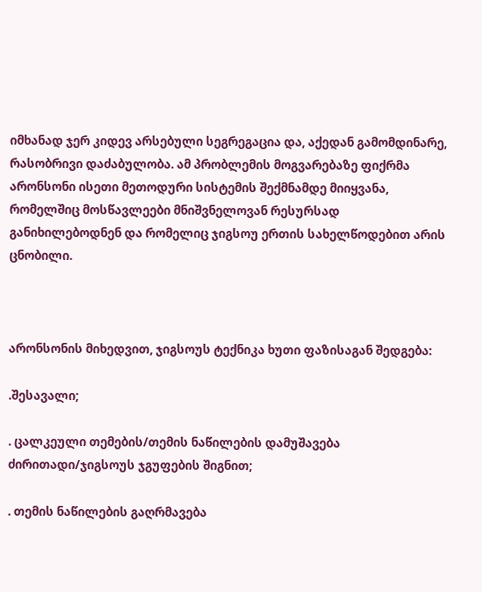იმხანად ჯერ კიდევ არსებული სეგრეგაცია და, აქედან გამომდინარე, რასობრივი დაძაბულობა. ამ პრობლემის მოგვარებაზე ფიქრმა არონსონი ისეთი მეთოდური სისტემის შექმნამდე მიიყვანა, რომელშიც მოსწავლეები მნიშვნელოვან რესურსად განიხილებოდნენ და რომელიც ჯიგსოუ ერთის სახელწოდებით არის ცნობილი.



არონსონის მიხედვით, ჯიგსოუს ტექნიკა ხუთი ფაზისაგან შედგება:

.შესავალი;

. ცალკეული თემების/თემის ნაწილების დამუშავება ძირითადი/ჯიგსოუს ჯგუფების შიგნით;

. თემის ნაწილების გაღრმავება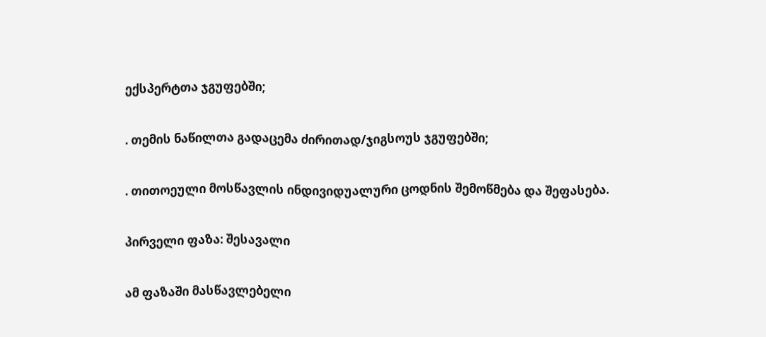ექსპერტთა ჯგუფებში;

. თემის ნაწილთა გადაცემა ძირითად/ჯიგსოუს ჯგუფებში;

. თითოეული მოსწავლის ინდივიდუალური ცოდნის შემოწმება და შეფასება.

პირველი ფაზა: შესავალი

ამ ფაზაში მასწავლებელი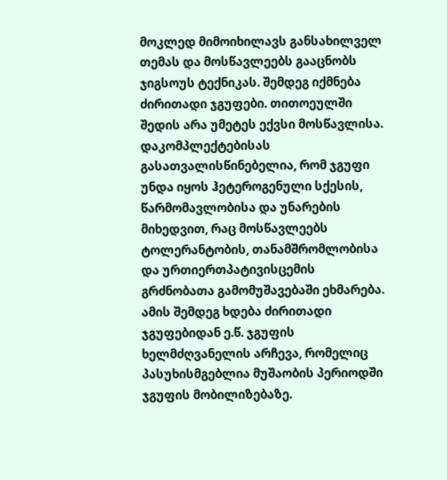მოკლედ მიმოიხილავს განსახილველ თემას და მოსწავლეებს გააცნობს ჯიგსოუს ტექნიკას. შემდეგ იქმნება ძირითადი ჯგუფები. თითოეულში შედის არა უმეტეს ექვსი მოსწავლისა. დაკომპლექტებისას გასათვალისწინებელია, რომ ჯგუფი უნდა იყოს ჰეტეროგენული სქესის, წარმომავლობისა და უნარების მიხედვით, რაც მოსწავლეებს ტოლერანტობის, თანამშრომლობისა და ურთიერთპატივისცემის გრძნობათა გამომუშავებაში ეხმარება. ამის შემდეგ ხდება ძირითადი ჯგუფებიდან ე.წ. ჯგუფის ხელმძღვანელის არჩევა, რომელიც პასუხისმგებლია მუშაობის პერიოდში ჯგუფის მობილიზებაზე.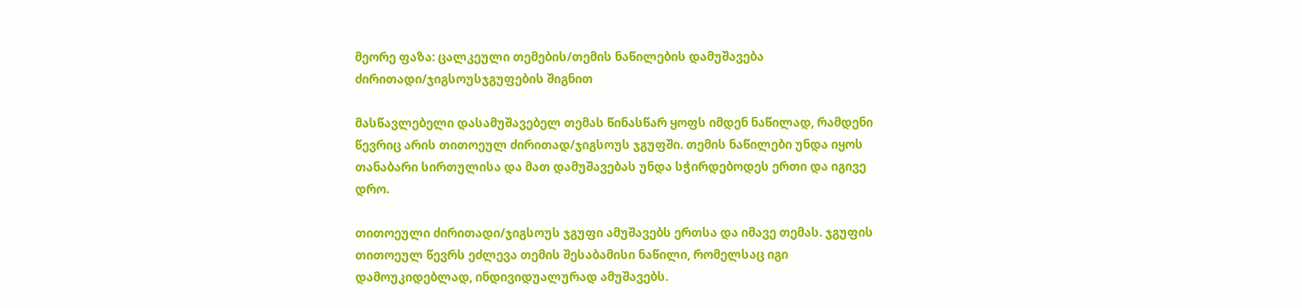მეორე ფაზა: ცალკეული თემების/თემის ნაწილების დამუშავება ძირითადი/ჯიგსოუსჯგუფების შიგნით

მასწავლებელი დასამუშავებელ თემას წინასწარ ყოფს იმდენ ნაწილად, რამდენი წევრიც არის თითოეულ ძირითად/ჯიგსოუს ჯგუფში. თემის ნაწილები უნდა იყოს თანაბარი სირთულისა და მათ დამუშავებას უნდა სჭირდებოდეს ერთი და იგივე დრო.

თითოეული ძირითადი/ჯიგსოუს ჯგუფი ამუშავებს ერთსა და იმავე თემას. ჯგუფის თითოეულ წევრს ეძლევა თემის შესაბამისი ნაწილი, რომელსაც იგი დამოუკიდებლად, ინდივიდუალურად ამუშავებს.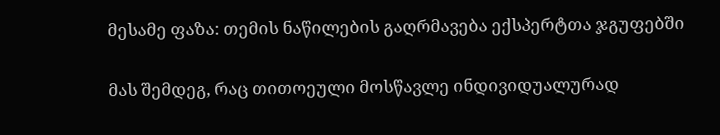მესამე ფაზა: თემის ნაწილების გაღრმავება ექსპერტთა ჯგუფებში

მას შემდეგ, რაც თითოეული მოსწავლე ინდივიდუალურად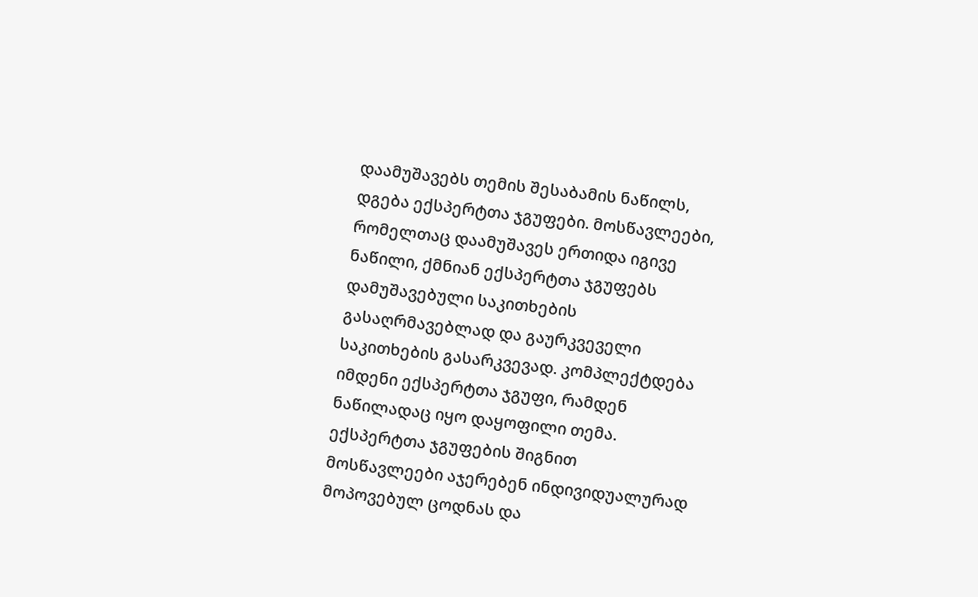დაამუშავებს თემის შესაბამის ნაწილს, დგება ექსპერტთა ჯგუფები. მოსწავლეები, რომელთაც დაამუშავეს ერთიდა იგივე ნაწილი, ქმნიან ექსპერტთა ჯგუფებს დამუშავებული საკითხების გასაღრმავებლად და გაურკვეველი საკითხების გასარკვევად. კომპლექტდება იმდენი ექსპერტთა ჯგუფი, რამდენ ნაწილადაც იყო დაყოფილი თემა. ექსპერტთა ჯგუფების შიგნით მოსწავლეები აჯერებენ ინდივიდუალურად მოპოვებულ ცოდნას და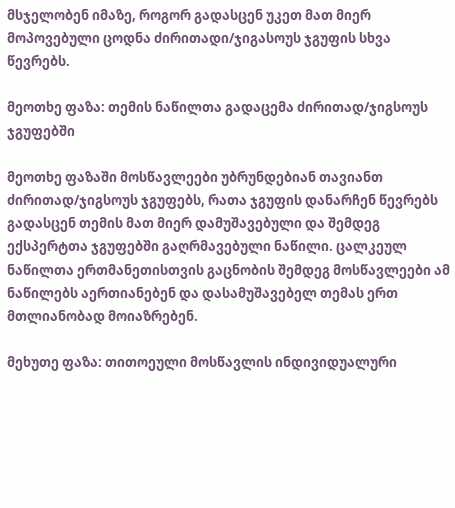მსჯელობენ იმაზე, როგორ გადასცენ უკეთ მათ მიერ მოპოვებული ცოდნა ძირითადი/ჯიგასოუს ჯგუფის სხვა წევრებს.

მეოთხე ფაზა: თემის ნაწილთა გადაცემა ძირითად/ჯიგსოუს ჯგუფებში

მეოთხე ფაზაში მოსწავლეები უბრუნდებიან თავიანთ ძირითად/ჯიგსოუს ჯგუფებს, რათა ჯგუფის დანარჩენ წევრებს გადასცენ თემის მათ მიერ დამუშავებული და შემდეგ ექსპერტთა ჯგუფებში გაღრმავებული ნაწილი. ცალკეულ ნაწილთა ერთმანეთისთვის გაცნობის შემდეგ მოსწავლეები ამ ნაწილებს აერთიანებენ და დასამუშავებელ თემას ერთ მთლიანობად მოიაზრებენ.

მეხუთე ფაზა: თითოეული მოსწავლის ინდივიდუალური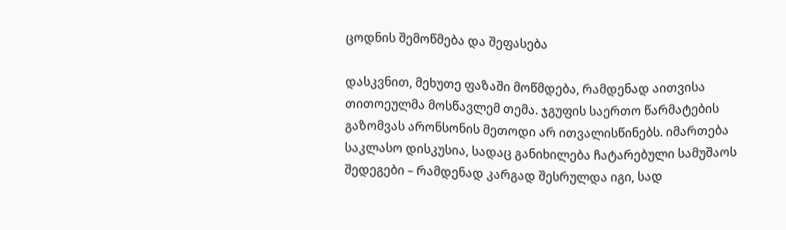ცოდნის შემოწმება და შეფასება

დასკვნით, მეხუთე ფაზაში მოწმდება, რამდენად აითვისა თითოეულმა მოსწავლემ თემა. ჯგუფის საერთო წარმატების გაზომვას არონსონის მეთოდი არ ითვალისწინებს. იმართება საკლასო დისკუსია, სადაც განიხილება ჩატარებული სამუშაოს შედეგები – რამდენად კარგად შესრულდა იგი, სად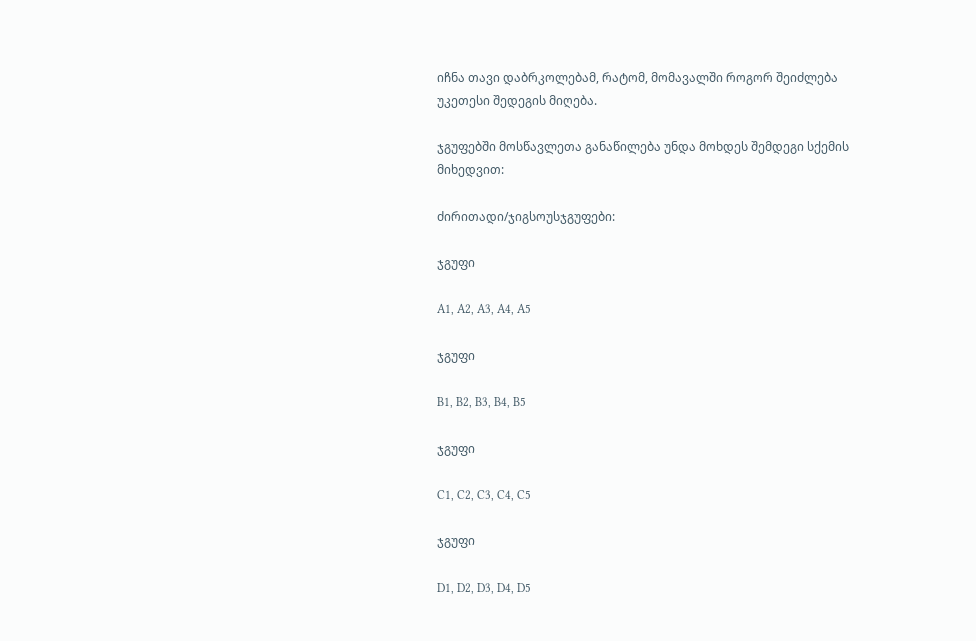იჩნა თავი დაბრკოლებამ, რატომ, მომავალში როგორ შეიძლება უკეთესი შედეგის მიღება.

ჯგუფებში მოსწავლეთა განაწილება უნდა მოხდეს შემდეგი სქემის მიხედვით:

ძირითადი/ჯიგსოუსჯგუფები:

ჯგუფი

A1, A2, A3, A4, A5

ჯგუფი

B1, B2, B3, B4, B5

ჯგუფი

C1, C2, C3, C4, C5

ჯგუფი

D1, D2, D3, D4, D5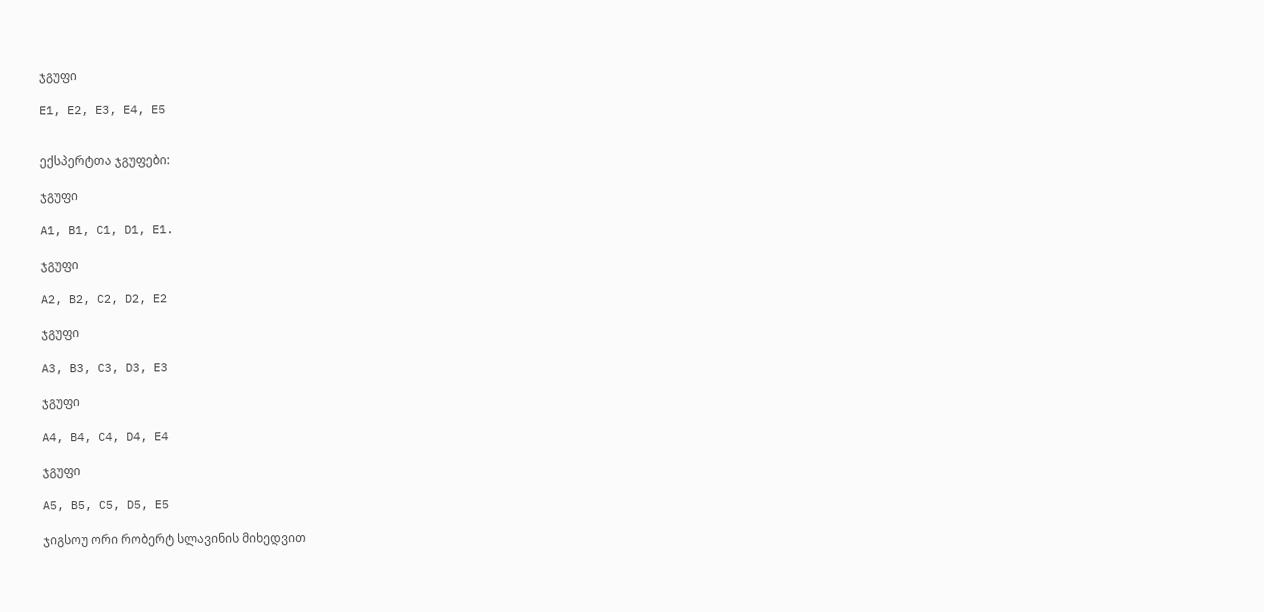ჯგუფი

E1, E2, E3, E4, E5


ექსპერტთა ჯგუფები:

ჯგუფი

A1, B1, C1, D1, E1.

ჯგუფი

A2, B2, C2, D2, E2

ჯგუფი

A3, B3, C3, D3, E3

ჯგუფი

A4, B4, C4, D4, E4

ჯგუფი

A5, B5, C5, D5, E5

ჯიგსოუ ორი რობერტ სლავინის მიხედვით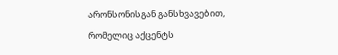არონსონისგან განსხვავებით, რომელიც აქცენტს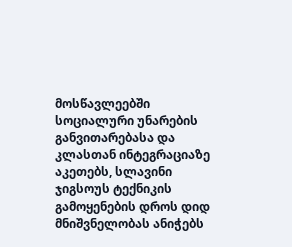მოსწავლეებში სოციალური უნარების განვითარებასა და კლასთან ინტეგრაციაზე აკეთებს, სლავინი ჯიგსოუს ტექნიკის გამოყენების დროს დიდ მნიშვნელობას ანიჭებს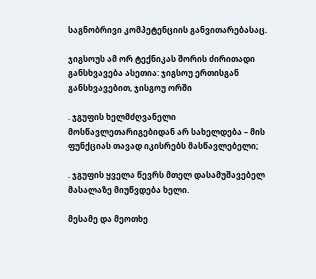საგნობრივი კომპეტენციის განვითარებასაც.

ჯიგსოუს ამ ორ ტექნიკას შორის ძირითადი განსხვავება ასეთია: ჯიგსოუ ერთისგან განსხვავებით, ჯისგოუ ორში

. ჯგუფის ხელმძღვანელი მოსწავლეთარიგებიდან არ სახელდება – მის ფუნქციას თავად იკისრებს მასწავლებელი;

. ჯგუფის ყველა წევრს მთელ დასამუშავებელ მასალაზე მიუწვდება ხელი.

მესამე და მეოთხე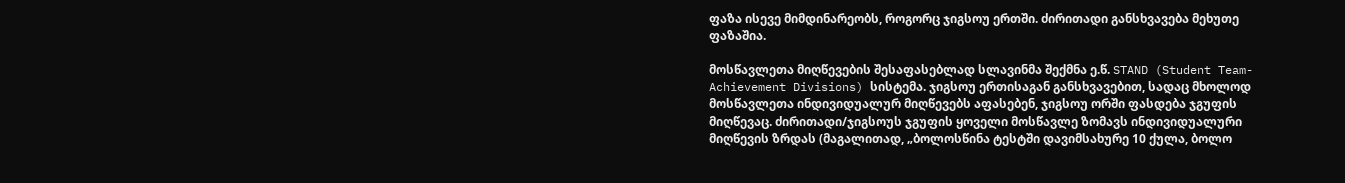ფაზა ისევე მიმდინარეობს, როგორც ჯიგსოუ ერთში. ძირითადი განსხვავება მეხუთე ფაზაშია.

მოსწავლეთა მიღწევების შესაფასებლად სლავინმა შექმნა ე.წ. STAND (Student Team-Achievement Divisions) სისტემა. ჯიგსოუ ერთისაგან განსხვავებით, სადაც მხოლოდ მოსწავლეთა ინდივიდუალურ მიღწევებს აფასებენ, ჯიგსოუ ორში ფასდება ჯგუფის მიღწევაც. ძირითადი/ჯიგსოუს ჯგუფის ყოველი მოსწავლე ზომავს ინდივიდუალური მიღწევის ზრდას (მაგალითად, „ბოლოსწინა ტესტში დავიმსახურე 10 ქულა, ბოლო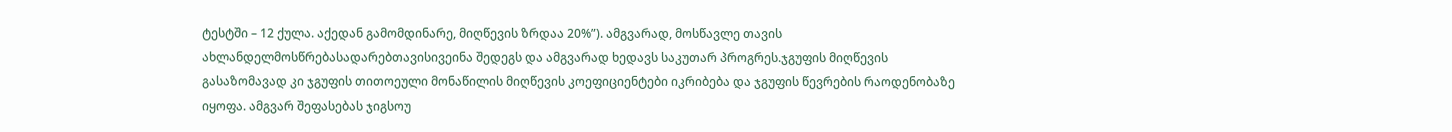ტესტში – 12 ქულა. აქედან გამომდინარე, მიღწევის ზრდაა 20%”). ამგვარად, მოსწავლე თავის ახლანდელმოსწრებასადარებთავისივეინა შედეგს და ამგვარად ხედავს საკუთარ პროგრეს.ჯგუფის მიღწევის გასაზომავად კი ჯგუფის თითოეული მონაწილის მიღწევის კოეფიციენტები იკრიბება და ჯგუფის წევრების რაოდენობაზე იყოფა. ამგვარ შეფასებას ჯიგსოუ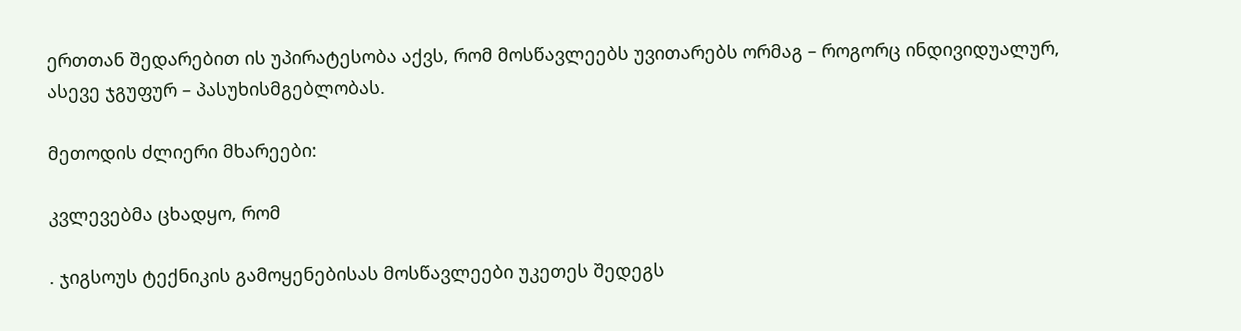ერთთან შედარებით ის უპირატესობა აქვს, რომ მოსწავლეებს უვითარებს ორმაგ – როგორც ინდივიდუალურ, ასევე ჯგუფურ – პასუხისმგებლობას.

მეთოდის ძლიერი მხარეები:

კვლევებმა ცხადყო, რომ

. ჯიგსოუს ტექნიკის გამოყენებისას მოსწავლეები უკეთეს შედეგს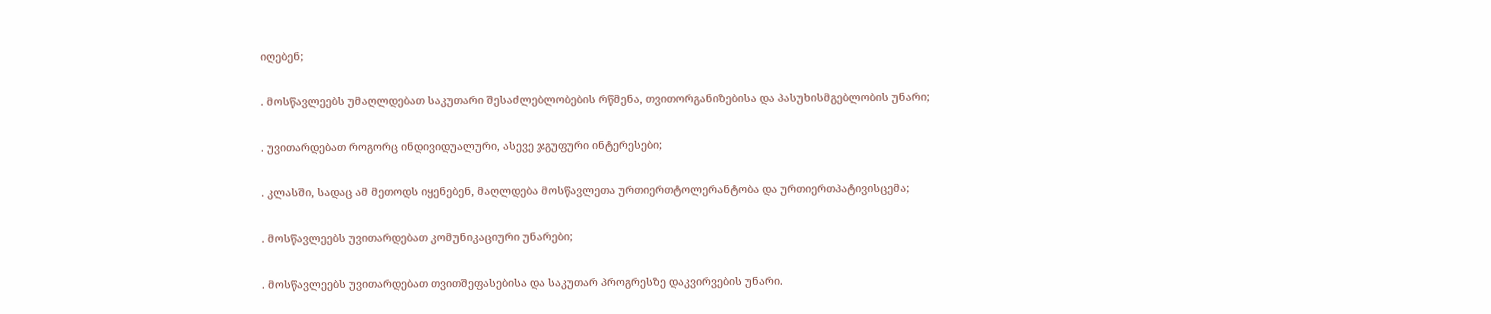იღებენ;

. მოსწავლეებს უმაღლდებათ საკუთარი შესაძლებლობების რწმენა, თვითორგანიზებისა და პასუხისმგებლობის უნარი;

. უვითარდებათ როგორც ინდივიდუალური, ასევე ჯგუფური ინტერესები;

. კლასში, სადაც ამ მეთოდს იყენებენ, მაღლდება მოსწავლეთა ურთიერთტოლერანტობა და ურთიერთპატივისცემა;

. მოსწავლეებს უვითარდებათ კომუნიკაციური უნარები;

. მოსწავლეებს უვითარდებათ თვითშეფასებისა და საკუთარ პროგრესზე დაკვირვების უნარი.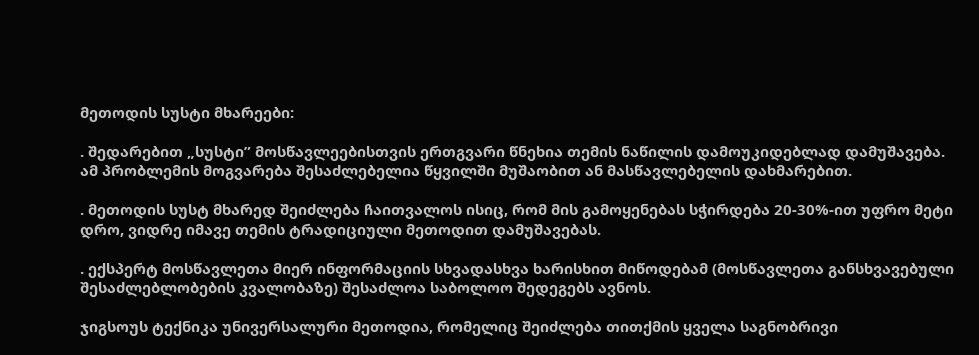მეთოდის სუსტი მხარეები:

. შედარებით „სუსტი” მოსწავლეებისთვის ერთგვარი წნეხია თემის ნაწილის დამოუკიდებლად დამუშავება. ამ პრობლემის მოგვარება შესაძლებელია წყვილში მუშაობით ან მასწავლებელის დახმარებით.

. მეთოდის სუსტ მხარედ შეიძლება ჩაითვალოს ისიც, რომ მის გამოყენებას სჭირდება 20-30%-ით უფრო მეტი დრო, ვიდრე იმავე თემის ტრადიციული მეთოდით დამუშავებას.

. ექსპერტ მოსწავლეთა მიერ ინფორმაციის სხვადასხვა ხარისხით მიწოდებამ (მოსწავლეთა განსხვავებული შესაძლებლობების კვალობაზე) შესაძლოა საბოლოო შედეგებს ავნოს.

ჯიგსოუს ტექნიკა უნივერსალური მეთოდია, რომელიც შეიძლება თითქმის ყველა საგნობრივი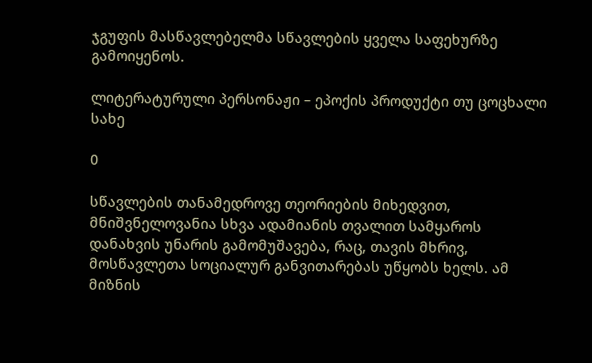ჯგუფის მასწავლებელმა სწავლების ყველა საფეხურზე გამოიყენოს.

ლიტერატურული პერსონაჟი – ეპოქის პროდუქტი თუ ცოცხალი სახე

0

სწავლების თანამედროვე თეორიების მიხედვით, მნიშვნელოვანია სხვა ადამიანის თვალით სამყაროს დანახვის უნარის გამომუშავება, რაც, თავის მხრივ, მოსწავლეთა სოციალურ განვითარებას უწყობს ხელს. ამ მიზნის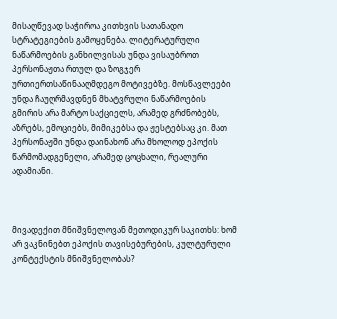მისაღწევად საჭიროა კითხვის სათანადო სტრატეგიების გამოყენება. ლიტერატურული ნაწარმოების განხილვისას უნდა ვისაუბროთ პერსონაჟთა რთულ და ზოგჯერ ურთიერთსაწინააღმდეგო მოტივებზე. მოსწავლეები უნდა ჩაუღრმავდნენ მხატვრული ნაწარმოების გმირის არა მარტო საქციელს, არამედ გრძნობებს, აზრებს, ემოციებს, მიმიკებსა და ჟესტებსაც კი. მათ პერსონაჟში უნდა დაინახონ არა მხოლოდ ეპოქის წარმომადგენელი, არამედ ცოცხალი, რეალური ადამიანი.



მივადექით მნიშვნელოვან მეთოდიკურ საკითხს: ხომ არ ვაკნინებთ ეპოქის თავისებურების, კულტურული კონტექსტის მნიშვნელობას?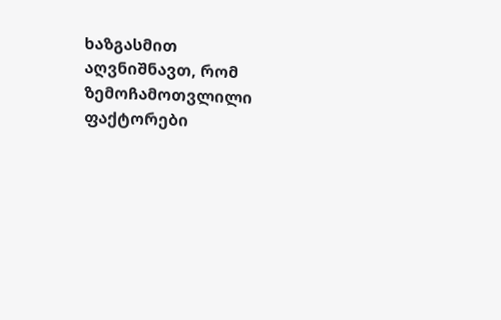ხაზგასმით აღვნიშნავთ, რომ ზემოჩამოთვლილი ფაქტორები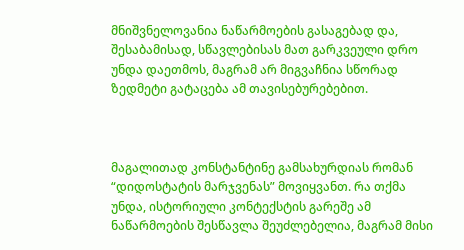მნიშვნელოვანია ნაწარმოების გასაგებად და, შესაბამისად, სწავლებისას მათ გარკვეული დრო უნდა დაეთმოს, მაგრამ არ მიგვაჩნია სწორად ზედმეტი გატაცება ამ თავისებურებებით.



მაგალითად კონსტანტინე გამსახურდიას რომან “დიდოსტატის მარჯვენას” მოვიყვანთ. რა თქმა უნდა, ისტორიული კონტექსტის გარეშე ამ ნაწარმოების შესწავლა შეუძლებელია, მაგრამ მისი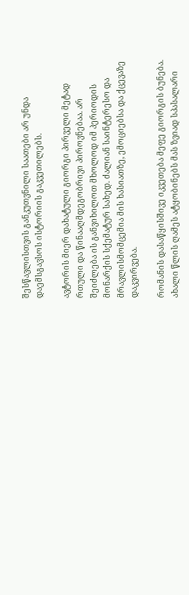შესწავლისთვის განკუთვნილი საათები არ უნდა დაემსგავსოს ისტორიის გაკვეთილებს.

ავტორის მიერ დახატული გიორგი პირველი მეტად რთული და წინააღმდეგობრივი პიროვნებაა. არ შეიძლება ის განვიხილოთ მხოლოდ იმ პერიოდის მონარქის სქემატურ სახედ. ძალიან საინტერესო და მრავლისმომცემია მის ხასიათზე, ემოციებსა და ქცევაზე დაკვირვება.

რომანის დასაწყისშივე იკვეთება მეფე გიორგის ბუნება. ახალი წლის ღამეს ატყობინებს მას ზვიად სპასალარი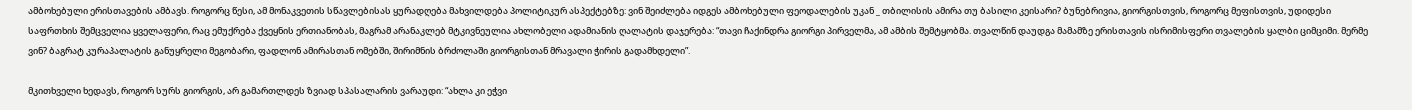ამბოხებული ერისთავების ამბავს. როგორც წესი, ამ მონაკვეთის სწავლებისას ყურადღება მახვილდება პოლიტიკურ ასპექტებზე: ვინ შეიძლება იდგეს ამბოხებული ფეოდალების უკან _ თბილისის ამირა თუ ბასილი კეისარი? ბუნებრივია, გიორგისთვის, როგორც მეფისთვის, უდიდესი საფრთხის შემცველია ყველაფერი, რაც ემუქრება ქვეყნის ერთიანობას, მაგრამ არანაკლებ მტკივნეულია ახლობელი ადამიანის ღალატის დაჯერება: “თავი ჩაქინდრა გიორგი პირველმა, ამ ამბის შემტყობმა. თვალწინ დაუდგა მამამზე ერისთავის ისრიმისფერი თვალების ყალბი ციმციმი. მერმე ვინ? ბაგრატ კურაპალატის განუყრელი მეგობარი, ფადლონ ამირასთან ომებში, შირიმნის ბრძოლაში გიორგისთან მრავალი ჭირის გადამხდელი”.

მკითხველი ხედავს, როგორ სურს გიორგის, არ გამართლდეს ზვიად სპასალარის ვარაუდი: “ახლა კი ეჭვი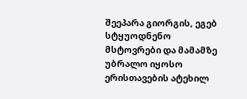შეეპარა გიორგის, ეგებ სტყუოდნენო მსტოვრები და მამამზე უბრალო იყოსო ერისთავების ატეხილ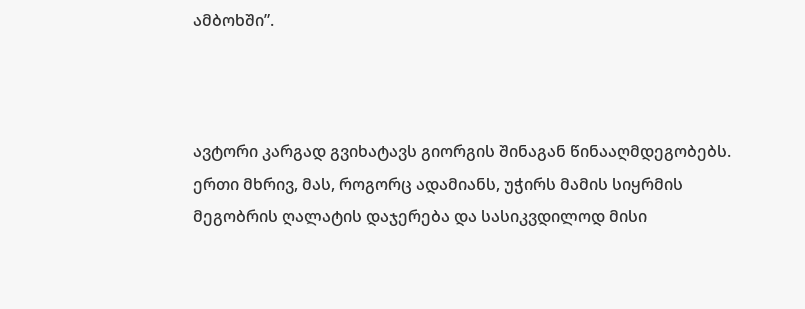ამბოხში”.



ავტორი კარგად გვიხატავს გიორგის შინაგან წინააღმდეგობებს. ერთი მხრივ, მას, როგორც ადამიანს, უჭირს მამის სიყრმის მეგობრის ღალატის დაჯერება და სასიკვდილოდ მისი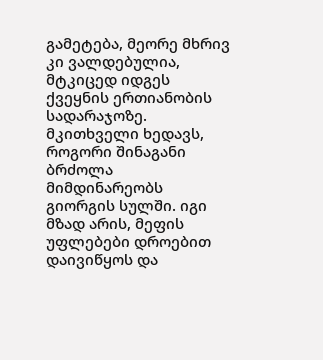გამეტება, მეორე მხრივ კი ვალდებულია, მტკიცედ იდგეს ქვეყნის ერთიანობის სადარაჯოზე. მკითხველი ხედავს, როგორი შინაგანი ბრძოლა მიმდინარეობს გიორგის სულში. იგი მზად არის, მეფის უფლებები დროებით დაივიწყოს და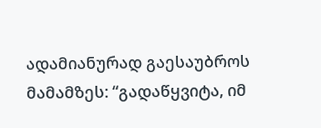ადამიანურად გაესაუბროს მამამზეს: “გადაწყვიტა, იმ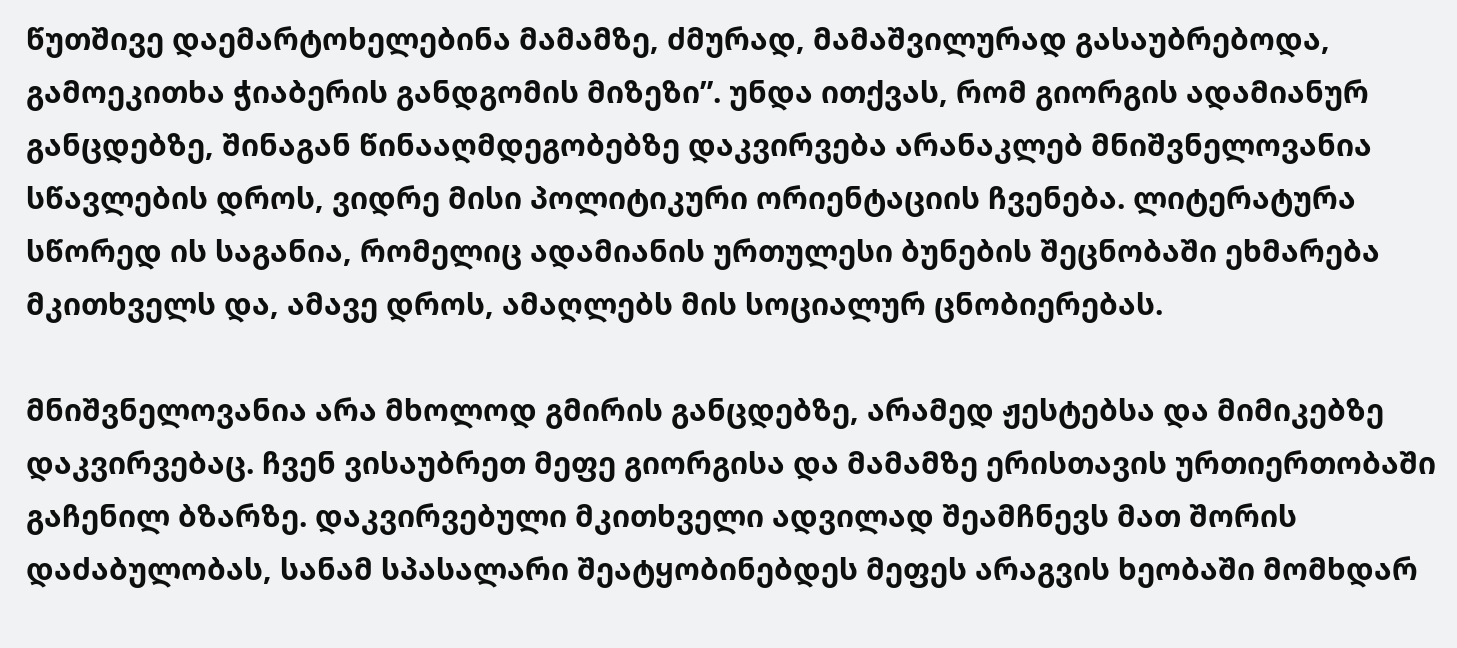წუთშივე დაემარტოხელებინა მამამზე, ძმურად, მამაშვილურად გასაუბრებოდა, გამოეკითხა ჭიაბერის განდგომის მიზეზი”. უნდა ითქვას, რომ გიორგის ადამიანურ განცდებზე, შინაგან წინააღმდეგობებზე დაკვირვება არანაკლებ მნიშვნელოვანია სწავლების დროს, ვიდრე მისი პოლიტიკური ორიენტაციის ჩვენება. ლიტერატურა სწორედ ის საგანია, რომელიც ადამიანის ურთულესი ბუნების შეცნობაში ეხმარება მკითხველს და, ამავე დროს, ამაღლებს მის სოციალურ ცნობიერებას.

მნიშვნელოვანია არა მხოლოდ გმირის განცდებზე, არამედ ჟესტებსა და მიმიკებზე დაკვირვებაც. ჩვენ ვისაუბრეთ მეფე გიორგისა და მამამზე ერისთავის ურთიერთობაში გაჩენილ ბზარზე. დაკვირვებული მკითხველი ადვილად შეამჩნევს მათ შორის დაძაბულობას, სანამ სპასალარი შეატყობინებდეს მეფეს არაგვის ხეობაში მომხდარ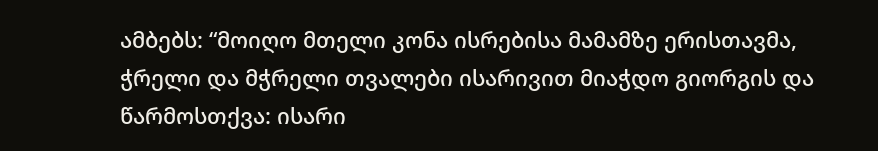ამბებს: “მოიღო მთელი კონა ისრებისა მამამზე ერისთავმა, ჭრელი და მჭრელი თვალები ისარივით მიაჭდო გიორგის და წარმოსთქვა: ისარი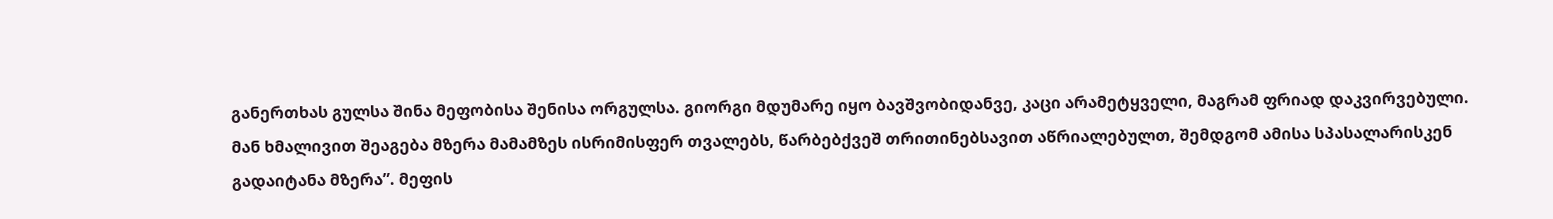განერთხას გულსა შინა მეფობისა შენისა ორგულსა. გიორგი მდუმარე იყო ბავშვობიდანვე, კაცი არამეტყველი, მაგრამ ფრიად დაკვირვებული. მან ხმალივით შეაგება მზერა მამამზეს ისრიმისფერ თვალებს, წარბებქვეშ თრითინებსავით აწრიალებულთ, შემდგომ ამისა სპასალარისკენ გადაიტანა მზერა”. მეფის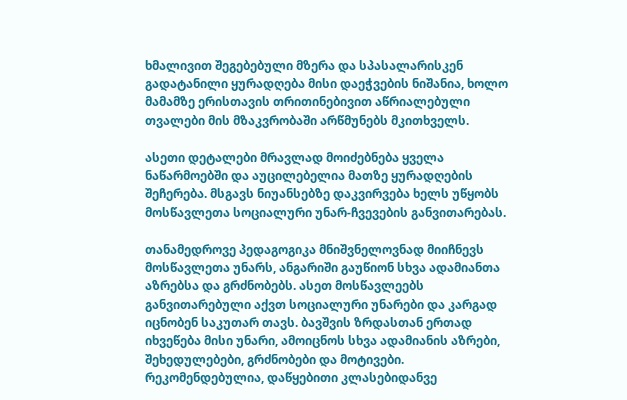ხმალივით შეგებებული მზერა და სპასალარისკენ გადატანილი ყურადღება მისი დაეჭვების ნიშანია, ხოლო მამამზე ერისთავის თრითინებივით აწრიალებული თვალები მის მზაკვრობაში არწმუნებს მკითხველს.

ასეთი დეტალები მრავლად მოიძებნება ყველა ნაწარმოებში და აუცილებელია მათზე ყურადღების შეჩერება. მსგავს ნიუანსებზე დაკვირვება ხელს უწყობს მოსწავლეთა სოციალური უნარ-ჩვევების განვითარებას.

თანამედროვე პედაგოგიკა მნიშვნელოვნად მიიჩნევს მოსწავლეთა უნარს, ანგარიში გაუწიონ სხვა ადამიანთა აზრებსა და გრძნობებს. ასეთ მოსწავლეებს განვითარებული აქვთ სოციალური უნარები და კარგად იცნობენ საკუთარ თავს. ბავშვის ზრდასთან ერთად იხვეწება მისი უნარი, ამოიცნოს სხვა ადამიანის აზრები, შეხედულებები, გრძნობები და მოტივები. რეკომენდებულია, დაწყებითი კლასებიდანვე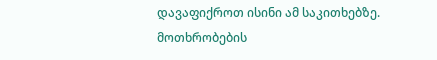დავაფიქროთ ისინი ამ საკითხებზე. მოთხრობების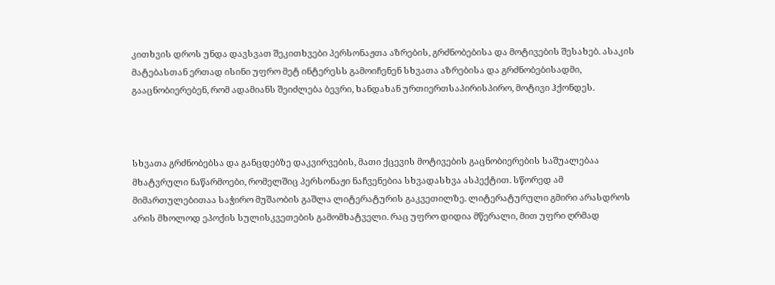კითხვის დროს უნდა დავსვათ შეკითხვები პერსონაჟთა აზრების, გრძნობებისა და მოტივების შესახებ. ასაკის მატებასთან ერთად ისინი უფრო მეტ ინტერესს გამოიჩენენ სხვათა აზრებისა და გრძნობებისადმი, გააცნობიერებენ, რომ ადამიანს შეიძლება ბევრი, ხანდახან ურთიერთსაპირისპირო, მოტივი ჰქონდეს.



სხვათა გრძნობებსა და განცდებზე დაკვირვების, მათი ქცევის მოტივების გაცნობიერების საშუალებაა მხატვრული ნაწარმოები, რომელშიც პერსონაჟი ნაჩვენებია სხვადასხვა ასპექტით. სწორედ ამ მიმართულებითაა საჭირო მუშაობის გაშლა ლიტერატურის გაკვეთილზე. ლიტერატურული გმირი არასდროს არის მხოლოდ ეპოქის სულისკვეთების გამომხატველი. რაც უფრო დიდია მწერალი, მით უფრი ღრმად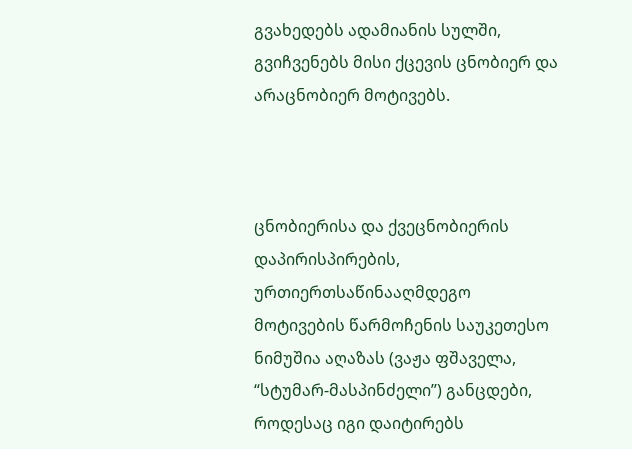გვახედებს ადამიანის სულში, გვიჩვენებს მისი ქცევის ცნობიერ და არაცნობიერ მოტივებს.



ცნობიერისა და ქვეცნობიერის დაპირისპირების, ურთიერთსაწინააღმდეგო მოტივების წარმოჩენის საუკეთესო ნიმუშია აღაზას (ვაჟა ფშაველა, “სტუმარ-მასპინძელი’’) განცდები, როდესაც იგი დაიტირებს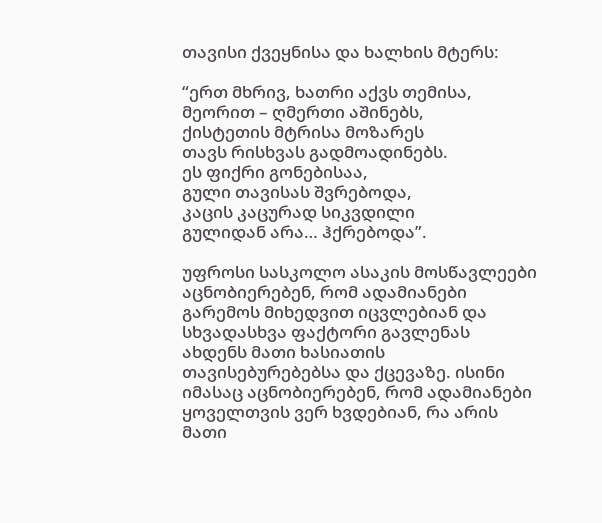თავისი ქვეყნისა და ხალხის მტერს:

“ერთ მხრივ, ხათრი აქვს თემისა,
მეორით – ღმერთი აშინებს,
ქისტეთის მტრისა მოზარეს
თავს რისხვას გადმოადინებს.
ეს ფიქრი გონებისაა,
გული თავისას შვრებოდა,
კაცის კაცურად სიკვდილი
გულიდან არა… ჰქრებოდა”.

უფროსი სასკოლო ასაკის მოსწავლეები აცნობიერებენ, რომ ადამიანები გარემოს მიხედვით იცვლებიან და სხვადასხვა ფაქტორი გავლენას ახდენს მათი ხასიათის თავისებურებებსა და ქცევაზე. ისინი იმასაც აცნობიერებენ, რომ ადამიანები ყოველთვის ვერ ხვდებიან, რა არის მათი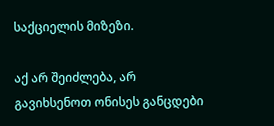საქციელის მიზეზი.

აქ არ შეიძლება, არ გავიხსენოთ ონისეს განცდები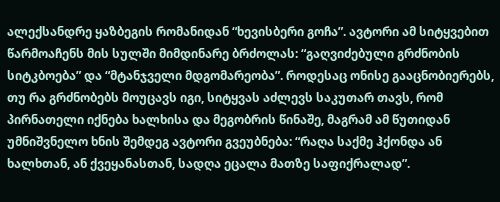ალექსანდრე ყაზბეგის რომანიდან “ხევისბერი გოჩა”. ავტორი ამ სიტყვებით წარმოაჩენს მის სულში მიმდინარე ბრძოლას: “გაღვიძებული გრძნობის სიტკბოება” და “მტანჯველი მდგომარეობა”. როდესაც ონისე გააცნობიერებს, თუ რა გრძნობებს მოუცავს იგი, სიტყვას აძლევს საკუთარ თავს, რომ პირნათელი იქნება ხალხისა და მეგობრის წინაშე, მაგრამ ამ წუთიდან უმნიშვნელო ხნის შემდეგ ავტორი გვეუბნება: “რაღა საქმე ჰქონდა ან ხალხთან, ან ქვეყანასთან, სადღა ეცალა მათზე საფიქრალად”.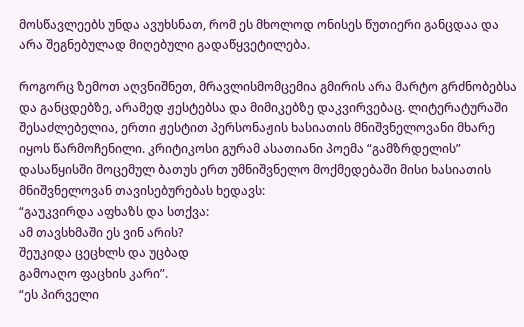მოსწავლეებს უნდა ავუხსნათ, რომ ეს მხოლოდ ონისეს წუთიერი განცდაა და არა შეგნებულად მიღებული გადაწყვეტილება.

როგორც ზემოთ აღვნიშნეთ, მრავლისმომცემია გმირის არა მარტო გრძნობებსა და განცდებზე, არამედ ჟესტებსა და მიმიკებზე დაკვირვებაც. ლიტერატურაში შესაძლებელია, ერთი ჟესტით პერსონაჟის ხასიათის მნიშვნელოვანი მხარე იყოს წარმოჩენილი. კრიტიკოსი გურამ ასათიანი პოემა “გამზრდელის” დასაწყისში მოცემულ ბათუს ერთ უმნიშვნელო მოქმედებაში მისი ხასიათის მნიშვნელოვან თავისებურებას ხედავს:
“გაუკვირდა აფხაზს და სთქვა:
ამ თავსხმაში ეს ვინ არის?
შეუკიდა ცეცხლს და უცბად
გამოაღო ფაცხის კარი”.
“ეს პირველი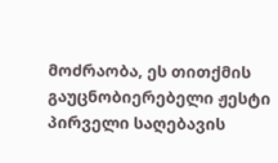მოძრაობა, ეს თითქმის გაუცნობიერებელი ჟესტი პირველი საღებავის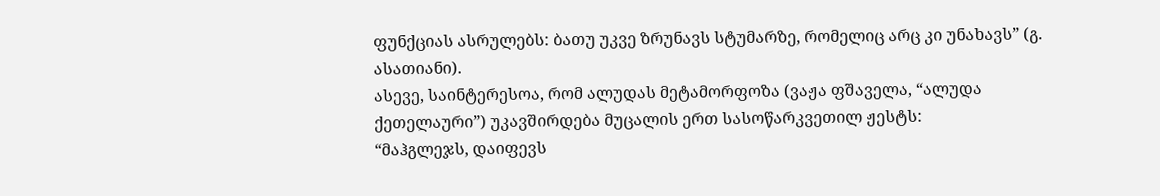ფუნქციას ასრულებს: ბათუ უკვე ზრუნავს სტუმარზე, რომელიც არც კი უნახავს” (გ. ასათიანი).
ასევე, საინტერესოა, რომ ალუდას მეტამორფოზა (ვაჟა ფშაველა, “ალუდა ქეთელაური”) უკავშირდება მუცალის ერთ სასოწარკვეთილ ჟესტს:
“მაჰგლეჯს, დაიფევს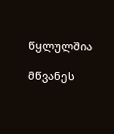წყლულშია

მწვანეს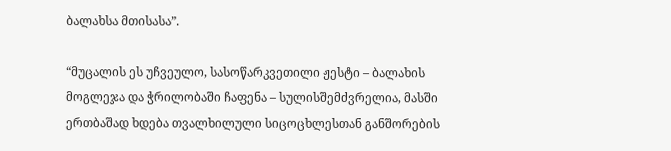ბალახსა მთისასა”.

“მუცალის ეს უჩვეულო, სასოწარკვეთილი ჟესტი – ბალახის მოგლეჯა და ჭრილობაში ჩაფენა – სულისშემძვრელია, მასში ერთბაშად ხდება თვალხილული სიცოცხლესთან განშორების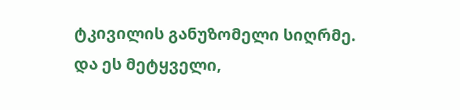ტკივილის განუზომელი სიღრმე. და ეს მეტყველი,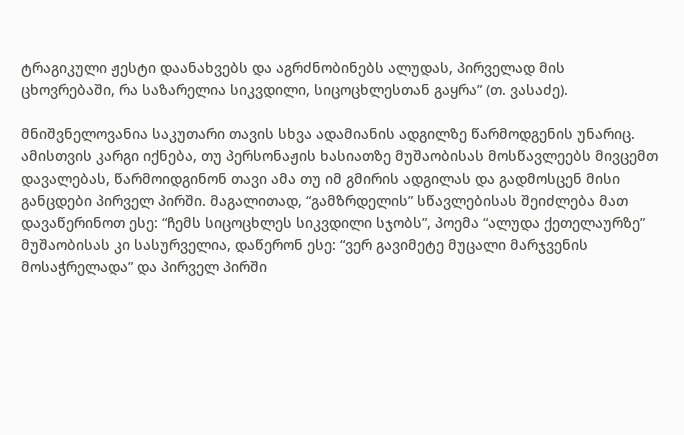ტრაგიკული ჟესტი დაანახვებს და აგრძნობინებს ალუდას, პირველად მის ცხოვრებაში, რა საზარელია სიკვდილი, სიცოცხლესთან გაყრა” (თ. ვასაძე).

მნიშვნელოვანია საკუთარი თავის სხვა ადამიანის ადგილზე წარმოდგენის უნარიც. ამისთვის კარგი იქნება, თუ პერსონაჟის ხასიათზე მუშაობისას მოსწავლეებს მივცემთ დავალებას, წარმოიდგინონ თავი ამა თუ იმ გმირის ადგილას და გადმოსცენ მისი განცდები პირველ პირში. მაგალითად, “გამზრდელის” სწავლებისას შეიძლება მათ დავაწერინოთ ესე: “ჩემს სიცოცხლეს სიკვდილი სჯობს”, პოემა “ალუდა ქეთელაურზე” მუშაობისას კი სასურველია, დაწერონ ესე: “ვერ გავიმეტე მუცალი მარჯვენის მოსაჭრელადა” და პირველ პირში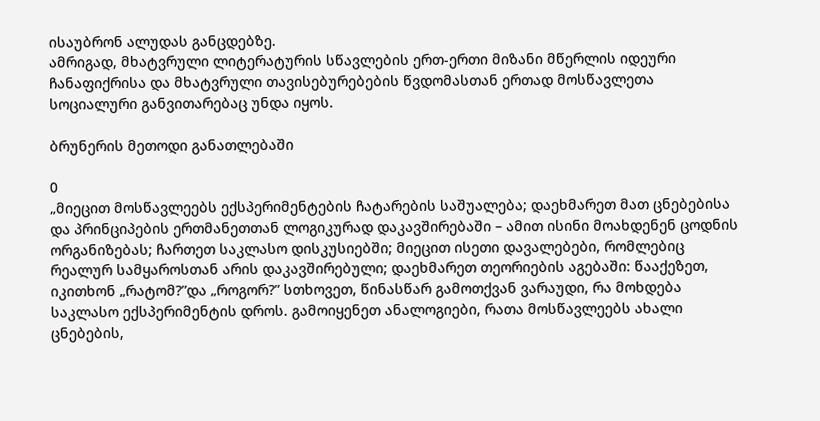ისაუბრონ ალუდას განცდებზე.
ამრიგად, მხატვრული ლიტერატურის სწავლების ერთ-ერთი მიზანი მწერლის იდეური ჩანაფიქრისა და მხატვრული თავისებურებების წვდომასთან ერთად მოსწავლეთა სოციალური განვითარებაც უნდა იყოს.

ბრუნერის მეთოდი განათლებაში

0
„მიეცით მოსწავლეებს ექსპერიმენტების ჩატარების საშუალება; დაეხმარეთ მათ ცნებებისა და პრინციპების ერთმანეთთან ლოგიკურად დაკავშირებაში – ამით ისინი მოახდენენ ცოდნის ორგანიზებას; ჩართეთ საკლასო დისკუსიებში; მიეცით ისეთი დავალებები, რომლებიც რეალურ სამყაროსთან არის დაკავშირებული; დაეხმარეთ თეორიების აგებაში: წააქეზეთ, იკითხონ „რატომ?”და „როგორ?” სთხოვეთ, წინასწარ გამოთქვან ვარაუდი, რა მოხდება საკლასო ექსპერიმენტის დროს. გამოიყენეთ ანალოგიები, რათა მოსწავლეებს ახალი ცნებების,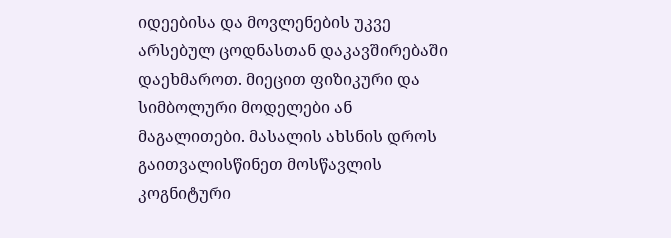იდეებისა და მოვლენების უკვე არსებულ ცოდნასთან დაკავშირებაში დაეხმაროთ. მიეცით ფიზიკური და სიმბოლური მოდელები ან მაგალითები. მასალის ახსნის დროს გაითვალისწინეთ მოსწავლის კოგნიტური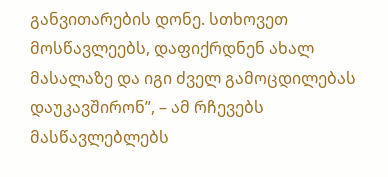განვითარების დონე. სთხოვეთ მოსწავლეებს, დაფიქრდნენ ახალ მასალაზე და იგი ძველ გამოცდილებას დაუკავშირონ”, – ამ რჩევებს მასწავლებლებს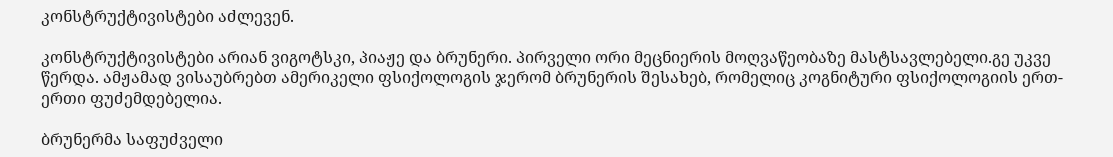კონსტრუქტივისტები აძლევენ.

კონსტრუქტივისტები არიან ვიგოტსკი, პიაჟე და ბრუნერი. პირველი ორი მეცნიერის მოღვაწეობაზე მასტსავლებელი.გე უკვე წერდა. ამჟამად ვისაუბრებთ ამერიკელი ფსიქოლოგის ჯერომ ბრუნერის შესახებ, რომელიც კოგნიტური ფსიქოლოგიის ერთ-ერთი ფუძემდებელია.

ბრუნერმა საფუძველი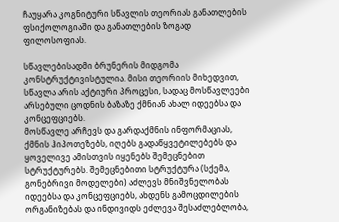ჩაუყარა კოგნიტური სწავლის თეორიას განათლების ფსიქოლოგიაში და განათლების ზოგად ფილოსოფიას.

სწავლებისადმი ბრუნერის მიდგომა კონსტრუქტივისტულია. მისი თეორიის მიხედვით, სწავლა არის აქტიური პროცესი, სადაც მოსწავლეები არსებული ცოდნის ბაზაზე ქმნიან ახალ იდეებსა და კონცეფციებს.
მოსწავლე არჩევს და გარდაქმნის ინფორმაციას, ქმნის ჰიპოთეზებს, იღებს გადაწყვეტილებებს და ყოველივე ამისთვის იყენებს შემეცნებით სტრუქტურებს. შემეცნებითი სტრუქტურა (სქემა, გონებრივი მოდელები) აძლევს მნიშვნელობას იდეებსა და კონცეფციებს, ახდენს გამოცდილების ორგანიზებას და ინდივიდს ეძლევა შესაძლებლობა,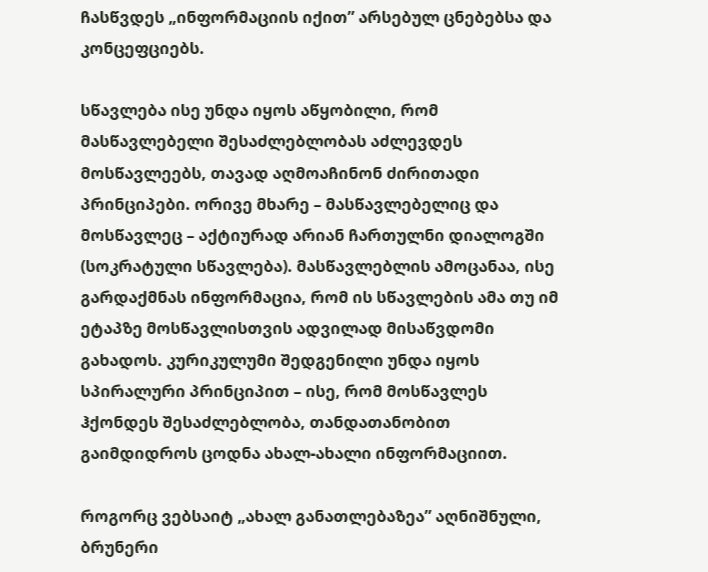ჩასწვდეს „ინფორმაციის იქით” არსებულ ცნებებსა და კონცეფციებს.

სწავლება ისე უნდა იყოს აწყობილი, რომ მასწავლებელი შესაძლებლობას აძლევდეს მოსწავლეებს, თავად აღმოაჩინონ ძირითადი პრინციპები. ორივე მხარე – მასწავლებელიც და მოსწავლეც – აქტიურად არიან ჩართულნი დიალოგში (სოკრატული სწავლება). მასწავლებლის ამოცანაა, ისე გარდაქმნას ინფორმაცია, რომ ის სწავლების ამა თუ იმ ეტაპზე მოსწავლისთვის ადვილად მისაწვდომი გახადოს. კურიკულუმი შედგენილი უნდა იყოს სპირალური პრინციპით – ისე, რომ მოსწავლეს ჰქონდეს შესაძლებლობა, თანდათანობით გაიმდიდროს ცოდნა ახალ-ახალი ინფორმაციით.

როგორც ვებსაიტ „ახალ განათლებაზეა” აღნიშნული, ბრუნერი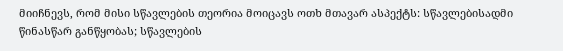მიიჩნევს, რომ მისი სწავლების თეორია მოიცავს ოთხ მთავარ ასპექტს: სწავლებისადმი წინასწარ განწყობას; სწავლების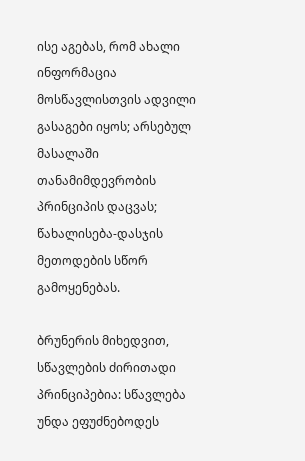ისე აგებას, რომ ახალი ინფორმაცია მოსწავლისთვის ადვილი გასაგები იყოს; არსებულ მასალაში თანამიმდევრობის პრინციპის დაცვას; წახალისება-დასჯის მეთოდების სწორ გამოყენებას.

ბრუნერის მიხედვით, სწავლების ძირითადი პრინციპებია: სწავლება უნდა ეფუძნებოდეს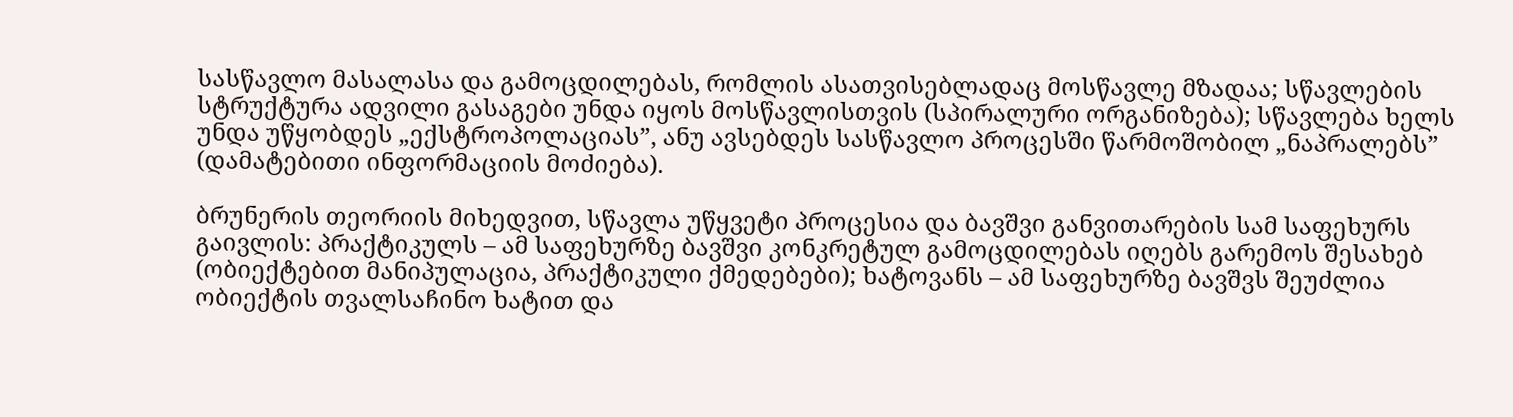სასწავლო მასალასა და გამოცდილებას, რომლის ასათვისებლადაც მოსწავლე მზადაა; სწავლების სტრუქტურა ადვილი გასაგები უნდა იყოს მოსწავლისთვის (სპირალური ორგანიზება); სწავლება ხელს უნდა უწყობდეს „ექსტროპოლაციას”, ანუ ავსებდეს სასწავლო პროცესში წარმოშობილ „ნაპრალებს” (დამატებითი ინფორმაციის მოძიება).

ბრუნერის თეორიის მიხედვით, სწავლა უწყვეტი პროცესია და ბავშვი განვითარების სამ საფეხურს გაივლის: პრაქტიკულს – ამ საფეხურზე ბავშვი კონკრეტულ გამოცდილებას იღებს გარემოს შესახებ (ობიექტებით მანიპულაცია, პრაქტიკული ქმედებები); ხატოვანს – ამ საფეხურზე ბავშვს შეუძლია ობიექტის თვალსაჩინო ხატით და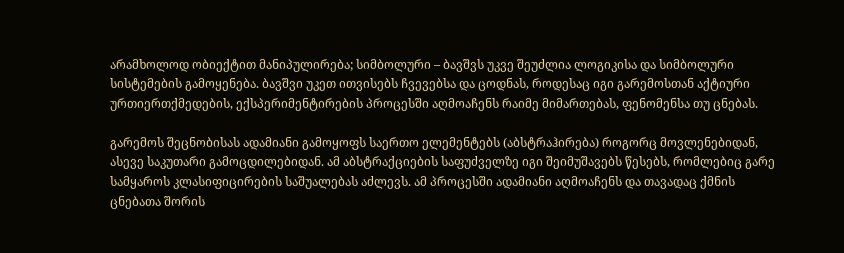არამხოლოდ ობიექტით მანიპულირება; სიმბოლური – ბავშვს უკვე შეუძლია ლოგიკისა და სიმბოლური სისტემების გამოყენება. ბავშვი უკეთ ითვისებს ჩვევებსა და ცოდნას, როდესაც იგი გარემოსთან აქტიური ურთიერთქმედების, ექსპერიმენტირების პროცესში აღმოაჩენს რაიმე მიმართებას, ფენომენსა თუ ცნებას.

გარემოს შეცნობისას ადამიანი გამოყოფს საერთო ელემენტებს (აბსტრაჰირება) როგორც მოვლენებიდან, ასევე საკუთარი გამოცდილებიდან. ამ აბსტრაქციების საფუძველზე იგი შეიმუშავებს წესებს, რომლებიც გარე სამყაროს კლასიფიცირების საშუალებას აძლევს. ამ პროცესში ადამიანი აღმოაჩენს და თავადაც ქმნის ცნებათა შორის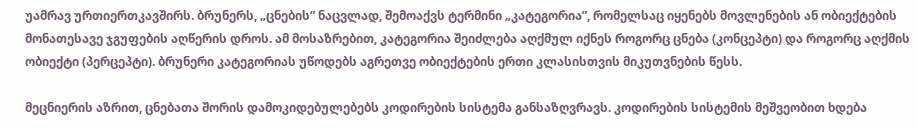უამრავ ურთიერთკავშირს. ბრუნერს, „ცნების” ნაცვლად, შემოაქვს ტერმინი „კატეგორია”, რომელსაც იყენებს მოვლენების ან ობიექტების მონათესავე ჯგუფების აღწერის დროს. ამ მოსაზრებით, კატეგორია შეიძლება აღქმულ იქნეს როგორც ცნება (კონცეპტი) და როგორც აღქმის ობიექტი (პერცეპტი). ბრუნერი კატეგორიას უწოდებს აგრეთვე ობიექტების ერთი კლასისთვის მიკუთვნების წესს.

მეცნიერის აზრით, ცნებათა შორის დამოკიდებულებებს კოდირების სისტემა განსაზღვრავს. კოდირების სისტემის მეშვეობით ხდება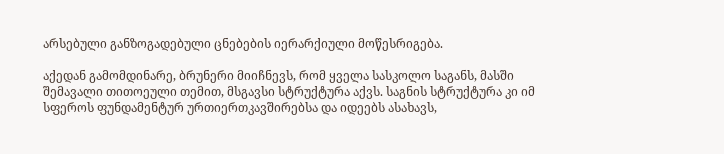არსებული განზოგადებული ცნებების იერარქიული მოწესრიგება.

აქედან გამომდინარე, ბრუნერი მიიჩნევს, რომ ყველა სასკოლო საგანს, მასში შემავალი თითოეული თემით, მსგავსი სტრუქტურა აქვს. საგნის სტრუქტურა კი იმ სფეროს ფუნდამენტურ ურთიერთკავშირებსა და იდეებს ასახავს,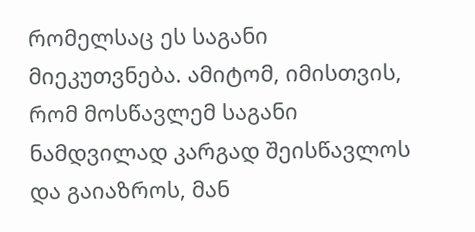რომელსაც ეს საგანი მიეკუთვნება. ამიტომ, იმისთვის, რომ მოსწავლემ საგანი ნამდვილად კარგად შეისწავლოს და გაიაზროს, მან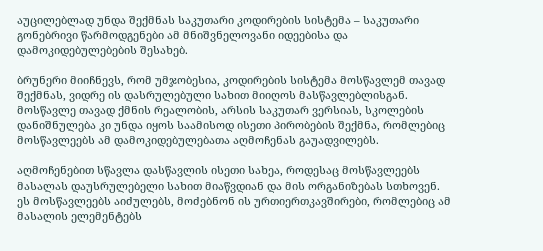აუცილებლად უნდა შექმნას საკუთარი კოდირების სისტემა – საკუთარი გონებრივი წარმოდგენები ამ მნიშვნელოვანი იდეებისა და დამოკიდებულებების შესახებ.

ბრუნერი მიიჩნევს, რომ უმჯობესია, კოდირების სისტემა მოსწავლემ თავად შექმნას, ვიდრე ის დასრულებული სახით მიიღოს მასწავლებლისგან. მოსწავლე თავად ქმნის რეალობის, არსის საკუთარ ვერსიას, სკოლების დანიშნულება კი უნდა იყოს საამისოდ ისეთი პირობების შექმნა, რომლებიც მოსწავლეებს ამ დამოკიდებულებათა აღმოჩენას გაუადვილებს.

აღმოჩენებით სწავლა დასწავლის ისეთი სახეა, როდესაც მოსწავლეებს მასალას დაუსრულებელი სახით მიაწვდიან და მის ორგანიზებას სთხოვენ. ეს მოსწავლეებს აიძულებს, მოძებნონ ის ურთიერთკავშირები, რომლებიც ამ მასალის ელემენტებს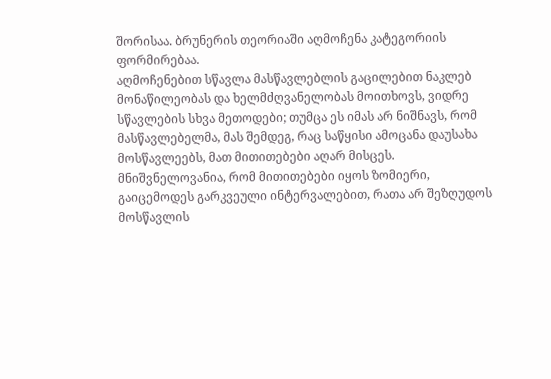შორისაა. ბრუნერის თეორიაში აღმოჩენა კატეგორიის ფორმირებაა.
აღმოჩენებით სწავლა მასწავლებლის გაცილებით ნაკლებ მონაწილეობას და ხელმძღვანელობას მოითხოვს, ვიდრე სწავლების სხვა მეთოდები; თუმცა ეს იმას არ ნიშნავს, რომ მასწავლებელმა, მას შემდეგ, რაც საწყისი ამოცანა დაუსახა მოსწავლეებს, მათ მითითებები აღარ მისცეს. მნიშვნელოვანია, რომ მითითებები იყოს ზომიერი, გაიცემოდეს გარკვეული ინტერვალებით, რათა არ შეზღუდოს მოსწავლის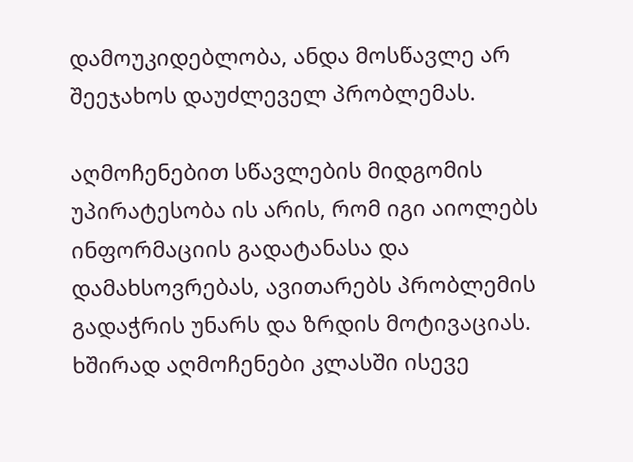დამოუკიდებლობა, ანდა მოსწავლე არ შეეჯახოს დაუძლეველ პრობლემას.

აღმოჩენებით სწავლების მიდგომის უპირატესობა ის არის, რომ იგი აიოლებს ინფორმაციის გადატანასა და დამახსოვრებას, ავითარებს პრობლემის გადაჭრის უნარს და ზრდის მოტივაციას. ხშირად აღმოჩენები კლასში ისევე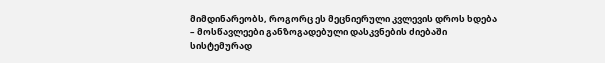მიმდინარეობს, როგორც ეს მეცნიერული კვლევის დროს ხდება – მოსწავლეები განზოგადებული დასკვნების ძიებაში სისტემურად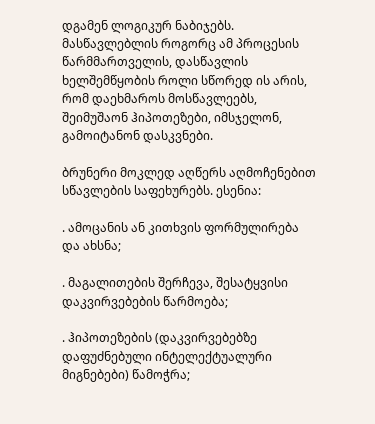დგამენ ლოგიკურ ნაბიჯებს. მასწავლებლის როგორც ამ პროცესის წარმმართველის, დასწავლის ხელშემწყობის როლი სწორედ ის არის, რომ დაეხმაროს მოსწავლეებს, შეიმუშაონ ჰიპოთეზები, იმსჯელონ, გამოიტანონ დასკვნები.

ბრუნერი მოკლედ აღწერს აღმოჩენებით სწავლების საფეხურებს. ესენია:

. ამოცანის ან კითხვის ფორმულირება და ახსნა;

. მაგალითების შერჩევა, შესატყვისი დაკვირვებების წარმოება;

. ჰიპოთეზების (დაკვირვებებზე დაფუძნებული ინტელექტუალური მიგნებები) წამოჭრა;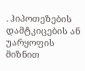. ჰიპოთეზების დამტკიცების ან უარყოფის მიზნით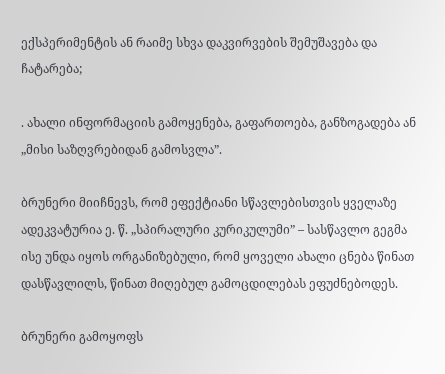ექსპერიმენტის ან რაიმე სხვა დაკვირვების შემუშავება და ჩატარება;

. ახალი ინფორმაციის გამოყენება, გაფართოება, განზოგადება ან „მისი საზღვრებიდან გამოსვლა”.

ბრუნერი მიიჩნევს, რომ ეფექტიანი სწავლებისთვის ყველაზე ადეკვატურია ე. წ. „სპირალური კურიკულუმი” – სასწავლო გეგმა ისე უნდა იყოს ორგანიზებული, რომ ყოველი ახალი ცნება წინათ დასწავლილს, წინათ მიღებულ გამოცდილებას ეფუძნებოდეს.

ბრუნერი გამოყოფს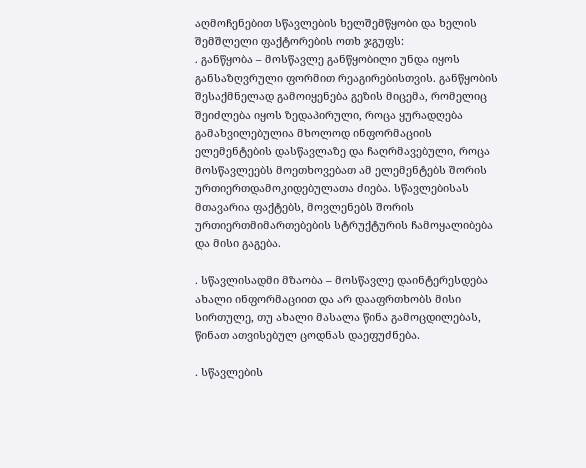აღმოჩენებით სწავლების ხელშემწყობი და ხელის შემშლელი ფაქტორების ოთხ ჯგუფს:
. განწყობა – მოსწავლე განწყობილი უნდა იყოს განსაზღვრული ფორმით რეაგირებისთვის. განწყობის შესაქმნელად გამოიყენება გეზის მიცემა, რომელიც შეიძლება იყოს ზედაპირული, როცა ყურადღება გამახვილებულია მხოლოდ ინფორმაციის ელემენტების დასწავლაზე და ჩაღრმავებული, როცა მოსწავლეებს მოეთხოვებათ ამ ელემენტებს შორის ურთიერთდამოკიდებულათა ძიება. სწავლებისას მთავარია ფაქტებს, მოვლენებს შორის ურთიერთმიმართებების სტრუქტურის ჩამოყალიბება და მისი გაგება.

. სწავლისადმი მზაობა – მოსწავლე დაინტერესდება ახალი ინფორმაციით და არ დააფრთხობს მისი სირთულე, თუ ახალი მასალა წინა გამოცდილებას, წინათ ათვისებულ ცოდნას დაეფუძნება.

. სწავლების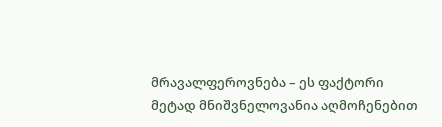მრავალფეროვნება – ეს ფაქტორი მეტად მნიშვნელოვანია აღმოჩენებით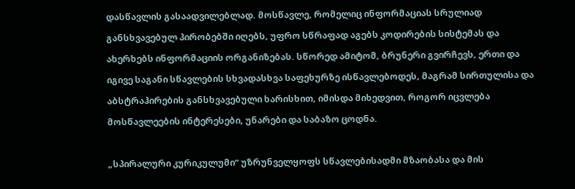დასწავლის გასაადვილებლად. მოსწავლე, რომელიც ინფორმაციას სრულიად განსხვავებულ პირობებში იღებს, უფრო სწრაფად აგებს კოდირების სისტემას და ახერხებს ინფორმაციის ორგანიზებას. სწორედ ამიტომ, ბრუნერი გვირჩევს, ერთი და იგივე საგანი სწავლების სხვადასხვა საფეხურზე ისწავლებოდეს, მაგრამ სირთულისა და აბსტრაჰირების განსხვავებული ხარისხით, იმისდა მიხედვით, როგორ იცვლება მოსწავლეების ინტერესები, უნარები და საბაზო ცოდნა.

„სპირალური კურიკულუმი” უზრუნველყოფს სწავლებისადმი მზაობასა და მის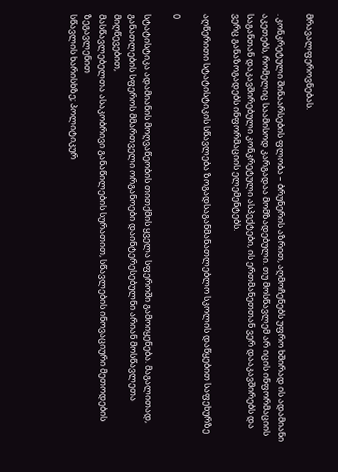მრავალფეროვნებას.

. კონკრეტული შინაარსების ფლობა – ბრუნერის აზრით, აღმოჩენებს უფრო ხშირად ის ადამიანი აკეთებს, რომელიც საამისოდ კარგადაა მომზადებული. თუ მოსწავლემ არ იცის ინფორმაციის საგანთან დაკავშირებული კონკრეტული ასპექტები, ის ერთმანეთთან ვერ დააკავშირებს და ვერც განაზოგადებს ინფორმაციის ელემენტებს.

აღწერითი სტატისტიკის სწავლება ზოგადსაგანმანათლებლო სკოლის დაწყებით საფეხურზე

0

სტატისტიკა ადამიანის მოღვაწეობის თითქმის ყველა სფეროში გამოიყენება. მაგალითად,
განათლების სფეროს მმართველი ორგანოები დაინტერესებულნი არიან მოსწავლეთა მიღწევებით,
მასწავლებელთა ასაკობრივი განაწილების სურათით, სწავლების ინოვაციური მეთოდების ზეგავლენით
სწავლის ხარისხზე; პოლიტიკურ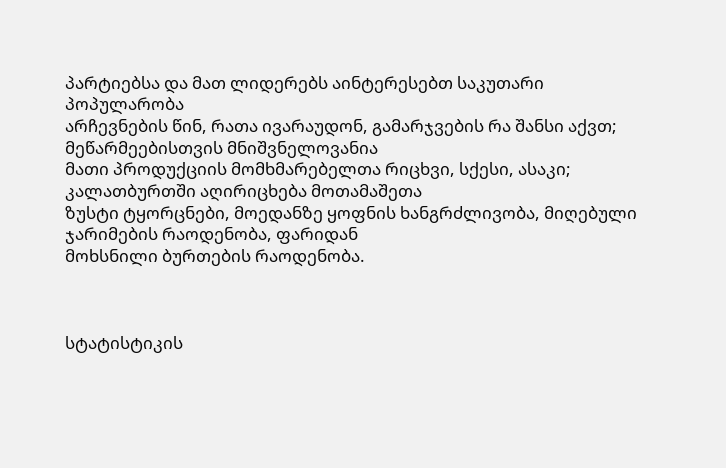პარტიებსა და მათ ლიდერებს აინტერესებთ საკუთარი პოპულარობა
არჩევნების წინ, რათა ივარაუდონ, გამარჯვების რა შანსი აქვთ; მეწარმეებისთვის მნიშვნელოვანია
მათი პროდუქციის მომხმარებელთა რიცხვი, სქესი, ასაკი; კალათბურთში აღირიცხება მოთამაშეთა
ზუსტი ტყორცნები, მოედანზე ყოფნის ხანგრძლივობა, მიღებული ჯარიმების რაოდენობა, ფარიდან
მოხსნილი ბურთების რაოდენობა.



სტატისტიკის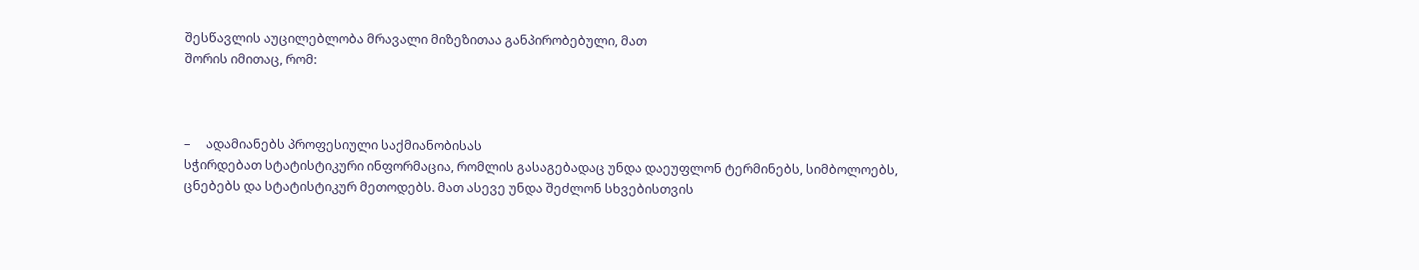შესწავლის აუცილებლობა მრავალი მიზეზითაა განპირობებული, მათ
შორის იმითაც, რომ:



–     ადამიანებს პროფესიული საქმიანობისას
სჭირდებათ სტატისტიკური ინფორმაცია, რომლის გასაგებადაც უნდა დაეუფლონ ტერმინებს, სიმბოლოებს,
ცნებებს და სტატისტიკურ მეთოდებს. მათ ასევე უნდა შეძლონ სხვებისთვის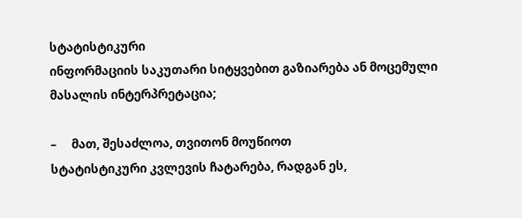სტატისტიკური
ინფორმაციის საკუთარი სიტყვებით გაზიარება ან მოცემული მასალის ინტერპრეტაცია;

–     მათ, შესაძლოა, თვითონ მოუწიოთ
სტატისტიკური კვლევის ჩატარება, რადგან ეს,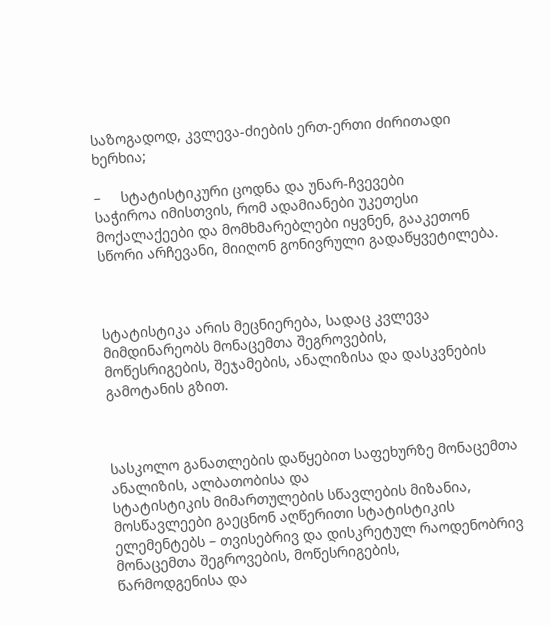საზოგადოდ, კვლევა-ძიების ერთ-ერთი ძირითადი
ხერხია;

–     სტატისტიკური ცოდნა და უნარ-ჩვევები
საჭიროა იმისთვის, რომ ადამიანები უკეთესი მოქალაქეები და მომხმარებლები იყვნენ, გააკეთონ
სწორი არჩევანი, მიიღონ გონივრული გადაწყვეტილება.



სტატისტიკა არის მეცნიერება, სადაც კვლევა მიმდინარეობს მონაცემთა შეგროვების,
მოწესრიგების, შეჯამების, ანალიზისა და დასკვნების გამოტანის გზით.



სასკოლო განათლების დაწყებით საფეხურზე მონაცემთა ანალიზის, ალბათობისა და
სტატისტიკის მიმართულების სწავლების მიზანია, მოსწავლეები გაეცნონ აღწერითი სტატისტიკის
ელემენტებს – თვისებრივ და დისკრეტულ რაოდენობრივ მონაცემთა შეგროვების, მოწესრიგების,
წარმოდგენისა და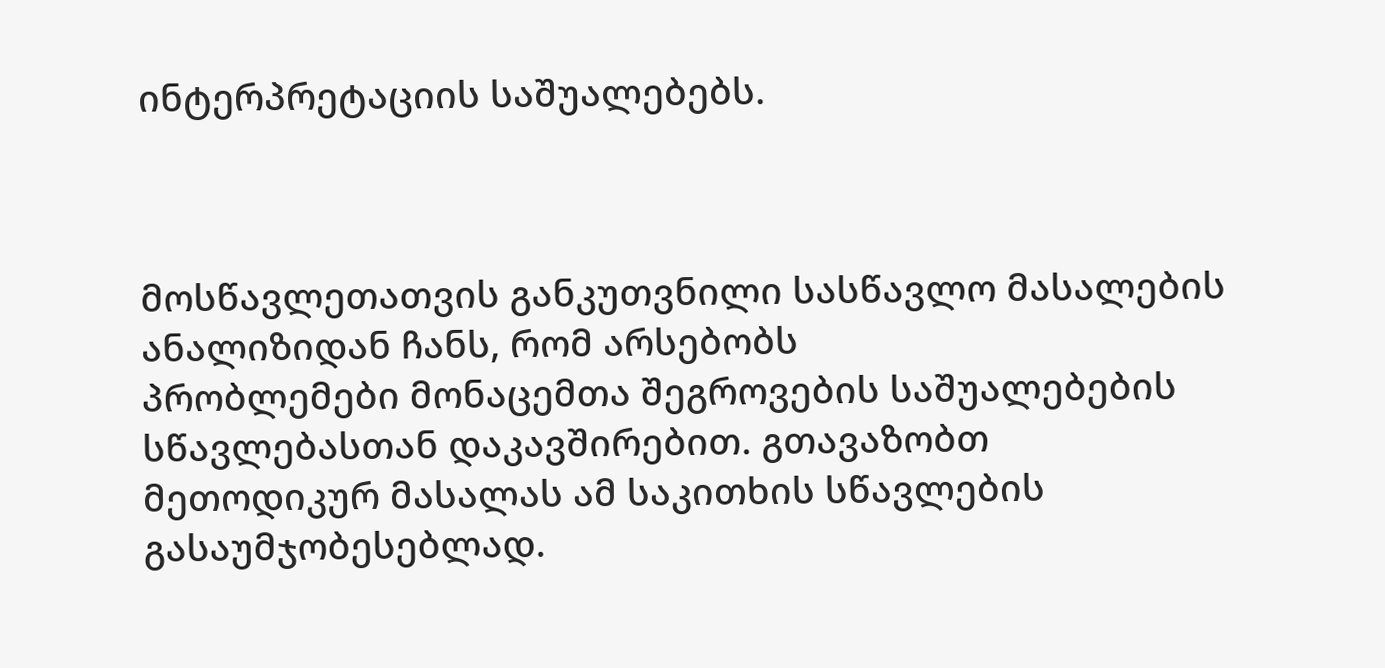ინტერპრეტაციის საშუალებებს.



მოსწავლეთათვის განკუთვნილი სასწავლო მასალების ანალიზიდან ჩანს, რომ არსებობს
პრობლემები მონაცემთა შეგროვების საშუალებების სწავლებასთან დაკავშირებით. გთავაზობთ
მეთოდიკურ მასალას ამ საკითხის სწავლების გასაუმჯობესებლად.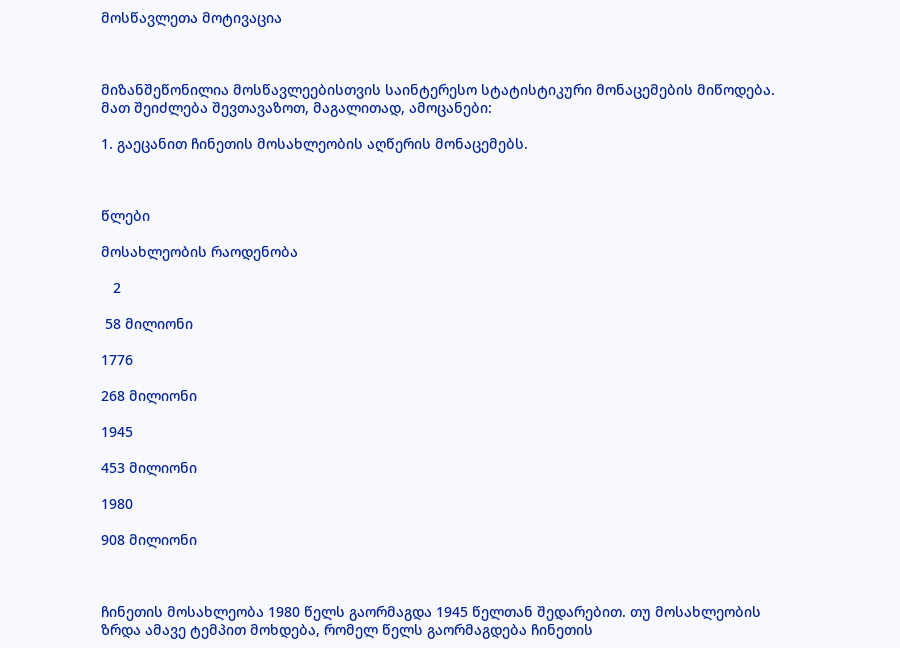მოსწავლეთა მოტივაცია



მიზანშეწონილია მოსწავლეებისთვის საინტერესო სტატისტიკური მონაცემების მიწოდება.
მათ შეიძლება შევთავაზოთ, მაგალითად, ამოცანები:

1. გაეცანით ჩინეთის მოსახლეობის აღწერის მონაცემებს.



წლები

მოსახლეობის რაოდენობა

   2

 58 მილიონი

1776

268 მილიონი

1945

453 მილიონი

1980

908 მილიონი



ჩინეთის მოსახლეობა 1980 წელს გაორმაგდა 1945 წელთან შედარებით. თუ მოსახლეობის
ზრდა ამავე ტემპით მოხდება, რომელ წელს გაორმაგდება ჩინეთის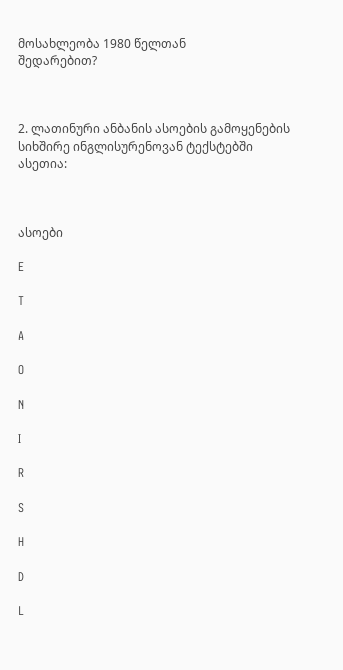მოსახლეობა 1980 წელთან
შედარებით?



2. ლათინური ანბანის ასოების გამოყენების სიხშირე ინგლისურენოვან ტექსტებში
ასეთია:



ასოები

E

T

A

O

N

I

R

S

H

D

L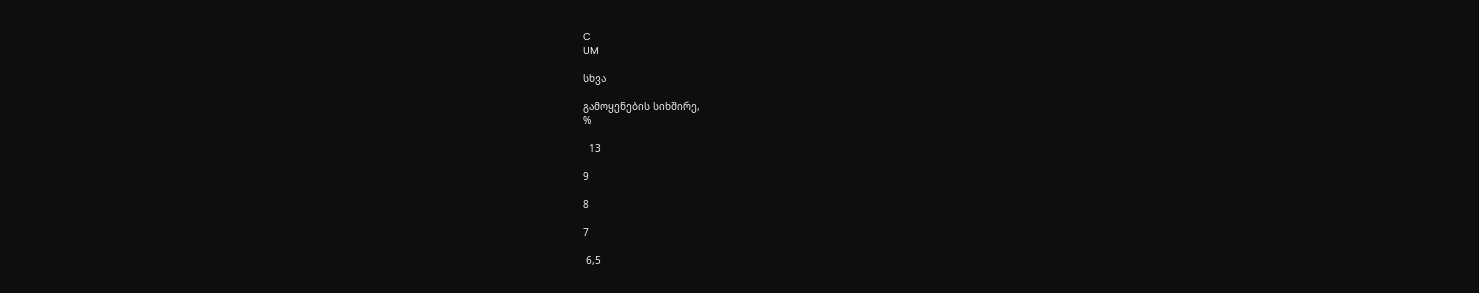C
UM

სხვა

გამოყენების სიხშირე,
%

  13

9

8

7

 6,5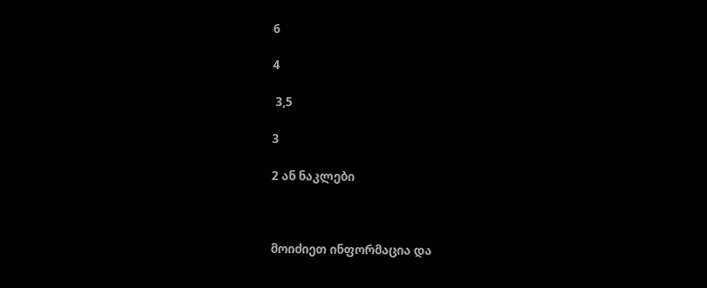6

4

 3,5

3

2 ან ნაკლები



მოიძიეთ ინფორმაცია და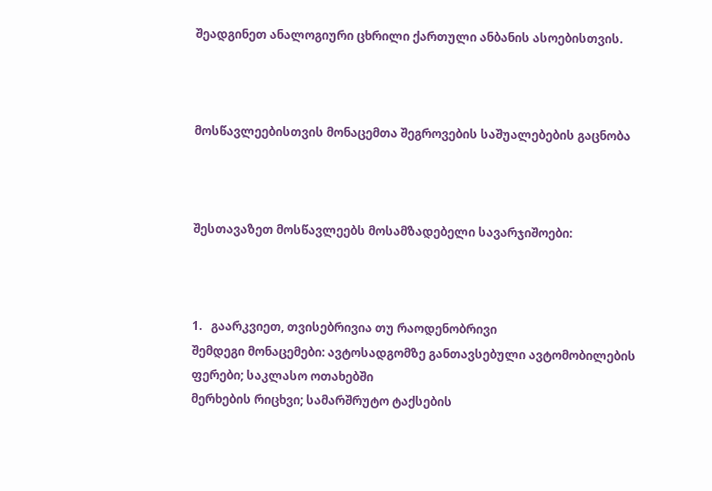შეადგინეთ ანალოგიური ცხრილი ქართული ანბანის ასოებისთვის.



მოსწავლეებისთვის მონაცემთა შეგროვების საშუალებების გაცნობა



შესთავაზეთ მოსწავლეებს მოსამზადებელი სავარჯიშოები:



1.   გაარკვიეთ, თვისებრივია თუ რაოდენობრივი
შემდეგი მონაცემები: ავტოსადგომზე განთავსებული ავტომობილების ფერები; საკლასო ოთახებში
მერხების რიცხვი; სამარშრუტო ტაქსების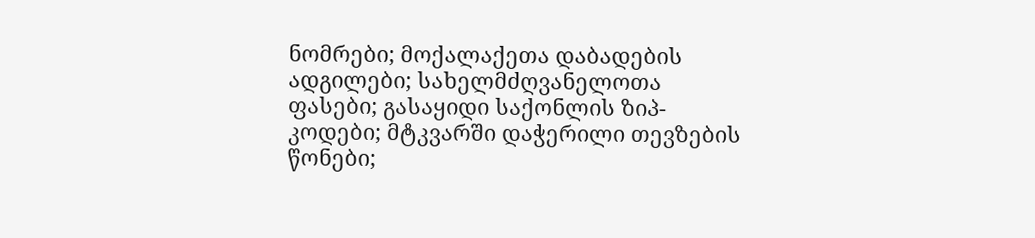ნომრები; მოქალაქეთა დაბადების ადგილები; სახელმძღვანელოთა
ფასები; გასაყიდი საქონლის ზიპ-კოდები; მტკვარში დაჭერილი თევზების წონები;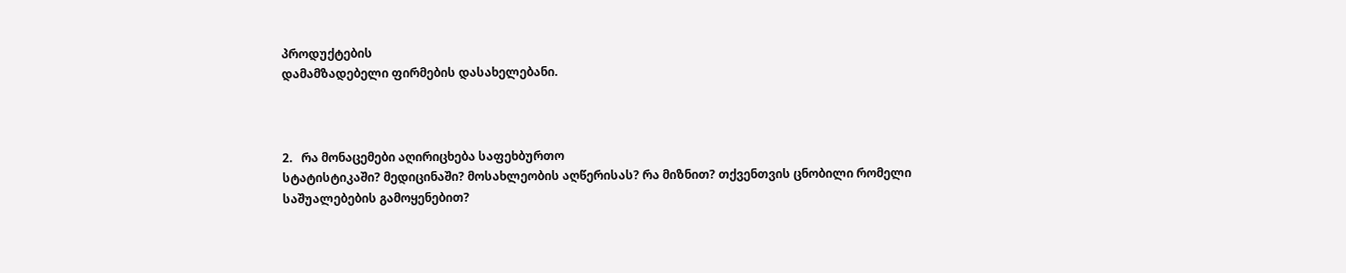პროდუქტების
დამამზადებელი ფირმების დასახელებანი.



2.   რა მონაცემები აღირიცხება საფეხბურთო
სტატისტიკაში? მედიცინაში? მოსახლეობის აღწერისას? რა მიზნით? თქვენთვის ცნობილი რომელი
საშუალებების გამოყენებით?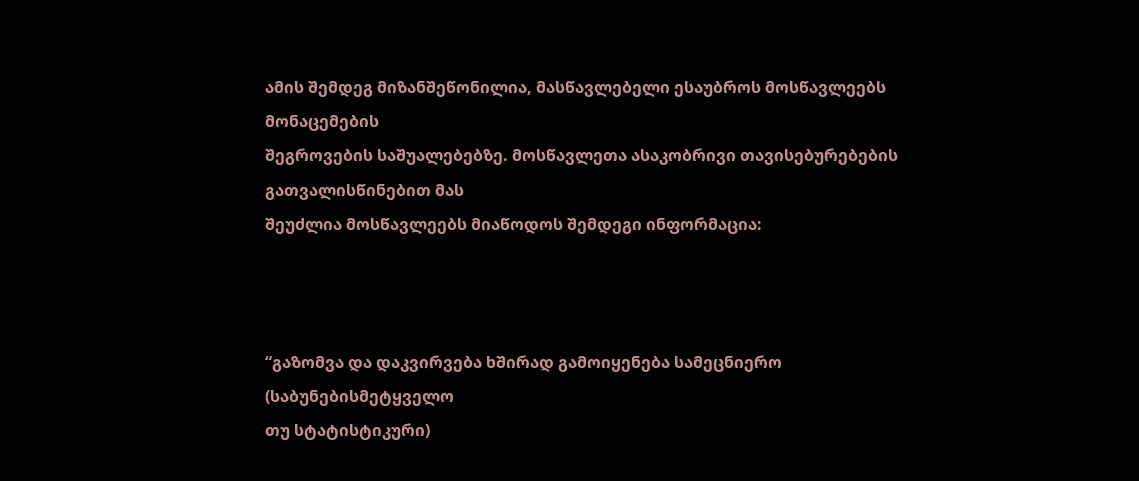ამის შემდეგ მიზანშეწონილია, მასწავლებელი ესაუბროს მოსწავლეებს მონაცემების
შეგროვების საშუალებებზე. მოსწავლეთა ასაკობრივი თავისებურებების გათვალისწინებით მას
შეუძლია მოსწავლეებს მიაწოდოს შემდეგი ინფორმაცია:



“გაზომვა და დაკვირვება ხშირად გამოიყენება სამეცნიერო (საბუნებისმეტყველო
თუ სტატისტიკური)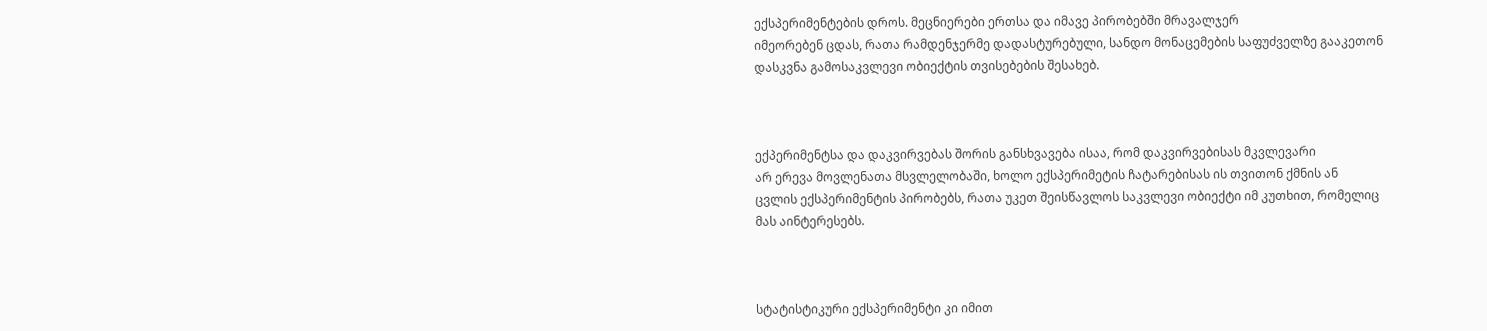ექსპერიმენტების დროს. მეცნიერები ერთსა და იმავე პირობებში მრავალჯერ
იმეორებენ ცდას, რათა რამდენჯერმე დადასტურებული, სანდო მონაცემების საფუძველზე გააკეთონ
დასკვნა გამოსაკვლევი ობიექტის თვისებების შესახებ.



ექპერიმენტსა და დაკვირვებას შორის განსხვავება ისაა, რომ დაკვირვებისას მკვლევარი
არ ერევა მოვლენათა მსვლელობაში, ხოლო ექსპერიმეტის ჩატარებისას ის თვითონ ქმნის ან
ცვლის ექსპერიმენტის პირობებს, რათა უკეთ შეისწავლოს საკვლევი ობიექტი იმ კუთხით, რომელიც
მას აინტერესებს.



სტატისტიკური ექსპერიმენტი კი იმით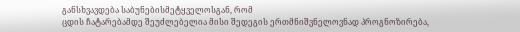განსხვავდება საბუნებისმეტყველოსგან, რომ
ცდის ჩატარებამდე შეუძლებელია მისი შედეგის ერთმნიშვნელოვნად პროგნოზირება,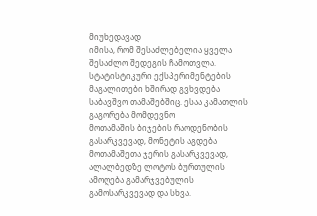მიუხედავად
იმისა, რომ შესაძლებელია ყველა შესაძლო შედეგის ჩამოთვლა. სტატისტიკური ექსპერიმენტების
მაგალითები ხშირად გვხვდება საბავშვო თამაშებშიც. ესაა კამათლის გაგორება მომდევნო
მოთამაშის ბიჯების რაოდენობის გასარკვევად, მონეტის აგდება მოთამაშეთა ჯერის გასარკვევად,
ალალბედზე ლოტოს ბურთულის ამოღება გამარჯვებულის გამოსარკვევად და სხვა.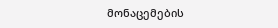მონაცემების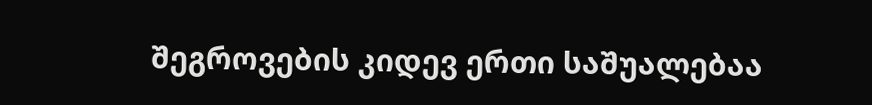შეგროვების კიდევ ერთი საშუალებაა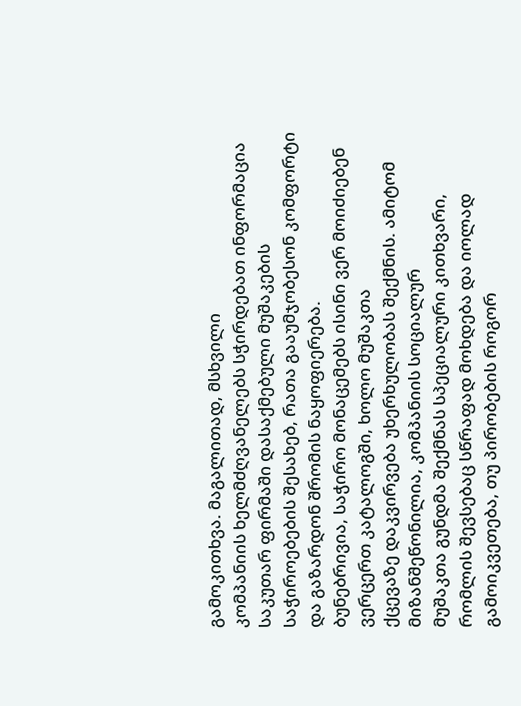გამოკითხვა. მაგალითად, მსხვილი
კომპანიის ხელმძღვანელებს სჭირდებათ ინფორმაცია საკუთარ ფირმაში დასაქმებული მუშაკების
საჭიროებების შესახებ, რათა გააუმჯობესონ კომფორტი და გაზარდონ შრომის ნაყოფიერება.
ბუნებრივია, საჭირო მონაცემებს ისინი ვერ მოიძიებენ ვერცერთ კატალოგში, ხოლო მუშაკთა
ქცევაზე დაკვირვება უხერხულობას შექმნის. ამიტომ მიზანშეწონილია, კომპანიის სოციალურ
მუშაკთა გუნდმა შექმნას სპეციალური კითხვარი, რომლის შევსებაც სწრაფად მოხდება და იოლად
გამოიკვეთება, თუ პირობების როგორ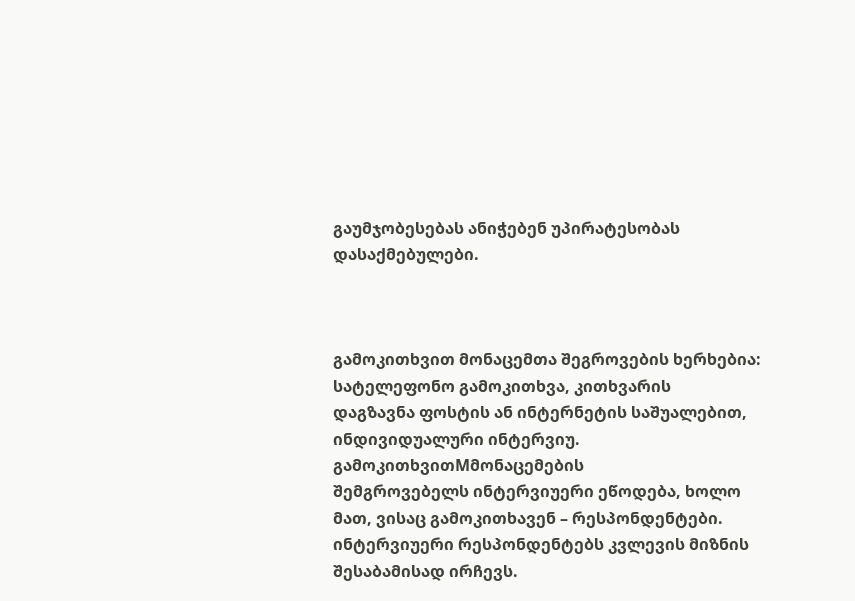გაუმჯობესებას ანიჭებენ უპირატესობას დასაქმებულები.



გამოკითხვით მონაცემთა შეგროვების ხერხებია: სატელეფონო გამოკითხვა, კითხვარის
დაგზავნა ფოსტის ან ინტერნეტის საშუალებით, ინდივიდუალური ინტერვიუ. გამოკითხვითMმონაცემების
შემგროვებელს ინტერვიუერი ეწოდება, ხოლო მათ, ვისაც გამოკითხავენ – რესპონდენტები.
ინტერვიუერი რესპონდენტებს კვლევის მიზნის შესაბამისად ირჩევს.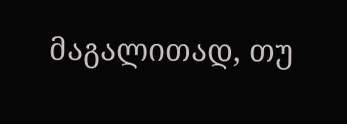მაგალითად, თუ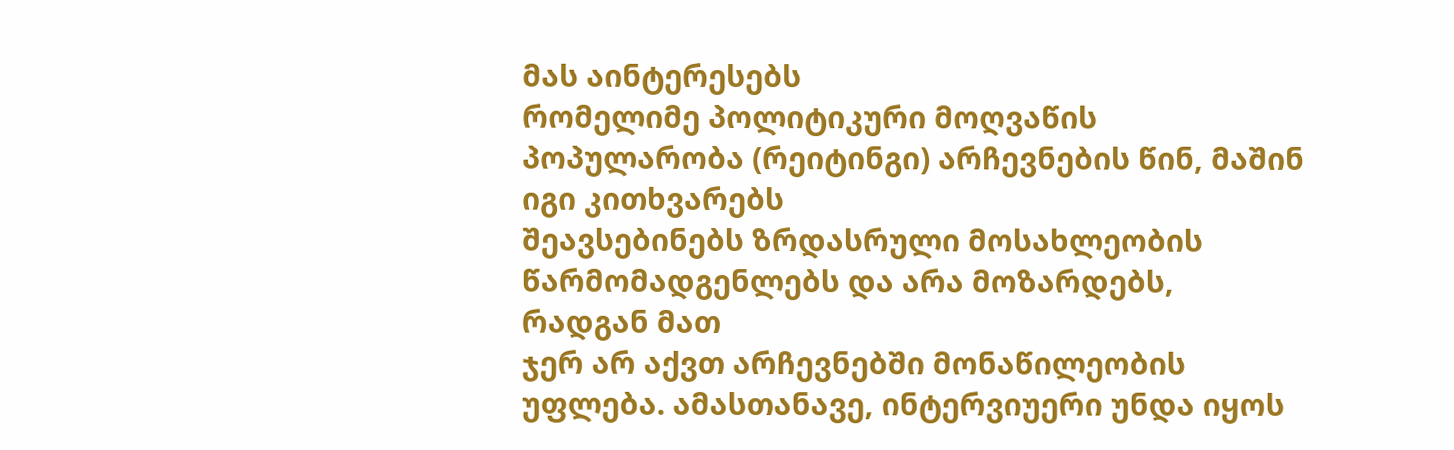მას აინტერესებს
რომელიმე პოლიტიკური მოღვაწის პოპულარობა (რეიტინგი) არჩევნების წინ, მაშინ იგი კითხვარებს
შეავსებინებს ზრდასრული მოსახლეობის წარმომადგენლებს და არა მოზარდებს, რადგან მათ
ჯერ არ აქვთ არჩევნებში მონაწილეობის უფლება. ამასთანავე, ინტერვიუერი უნდა იყოს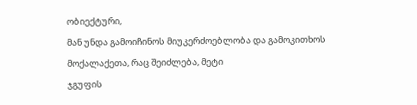ობიექტური,
მან უნდა გამოიჩინოს მიუკერძოებლობა და გამოკითხოს მოქალაქეთა, რაც შეიძლება, მეტი
ჯგუფის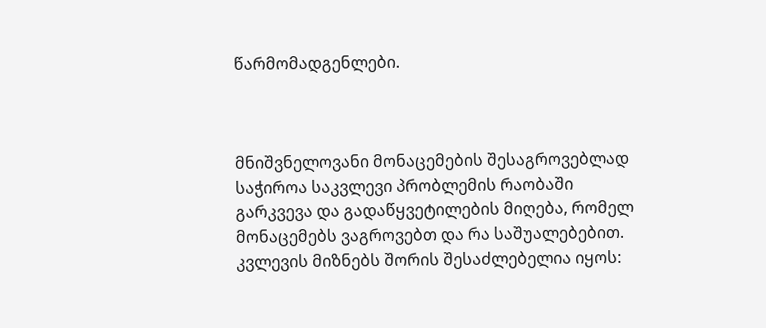წარმომადგენლები.



მნიშვნელოვანი მონაცემების შესაგროვებლად საჭიროა საკვლევი პრობლემის რაობაში
გარკვევა და გადაწყვეტილების მიღება, რომელ მონაცემებს ვაგროვებთ და რა საშუალებებით.
კვლევის მიზნებს შორის შესაძლებელია იყოს: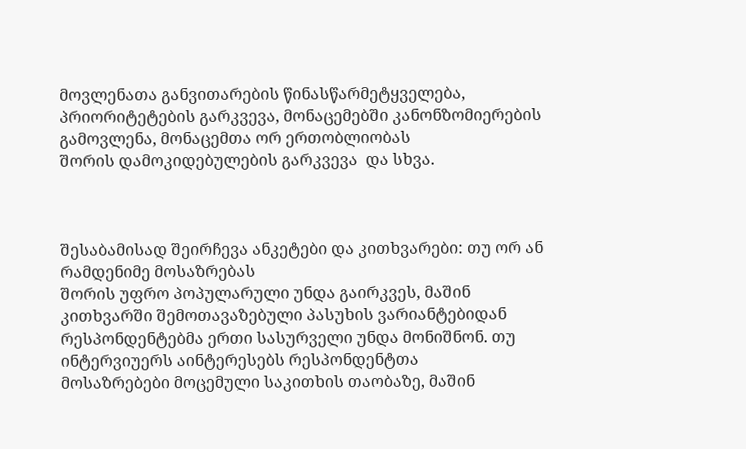მოვლენათა განვითარების წინასწარმეტყველება,
პრიორიტეტების გარკვევა, მონაცემებში კანონზომიერების გამოვლენა, მონაცემთა ორ ერთობლიობას
შორის დამოკიდებულების გარკვევა  და სხვა.



შესაბამისად შეირჩევა ანკეტები და კითხვარები: თუ ორ ან რამდენიმე მოსაზრებას
შორის უფრო პოპულარული უნდა გაირკვეს, მაშინ კითხვარში შემოთავაზებული პასუხის ვარიანტებიდან
რესპონდენტებმა ერთი სასურველი უნდა მონიშნონ. თუ ინტერვიუერს აინტერესებს რესპონდენტთა
მოსაზრებები მოცემული საკითხის თაობაზე, მაშინ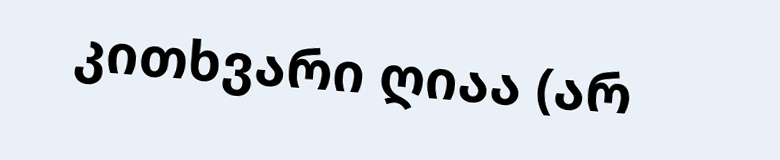კითხვარი ღიაა (არ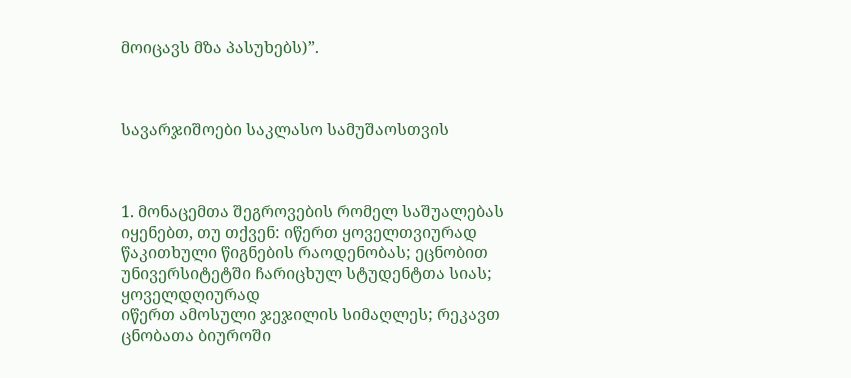მოიცავს მზა პასუხებს)”.



სავარჯიშოები საკლასო სამუშაოსთვის



1. მონაცემთა შეგროვების რომელ საშუალებას იყენებთ, თუ თქვენ: იწერთ ყოველთვიურად
წაკითხული წიგნების რაოდენობას; ეცნობით უნივერსიტეტში ჩარიცხულ სტუდენტთა სიას; ყოველდღიურად
იწერთ ამოსული ჯეჯილის სიმაღლეს; რეკავთ ცნობათა ბიუროში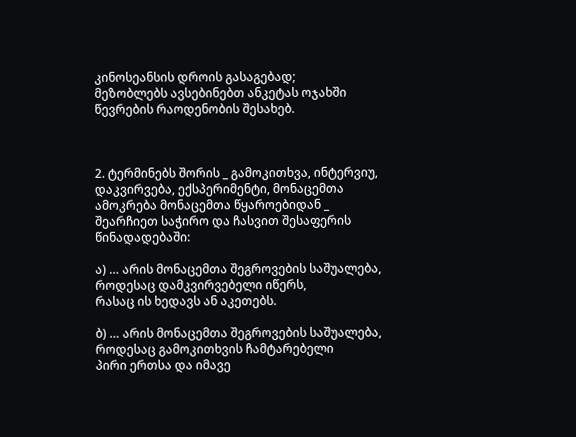კინოსეანსის დროის გასაგებად;
მეზობლებს ავსებინებთ ანკეტას ოჯახში წევრების რაოდენობის შესახებ.



2. ტერმინებს შორის _ გამოკითხვა, ინტერვიუ, დაკვირვება, ექსპერიმენტი, მონაცემთა
ამოკრება მონაცემთა წყაროებიდან _ შეარჩიეთ საჭირო და ჩასვით შესაფერის წინადადებაში:

ა) … არის მონაცემთა შეგროვების საშუალება, როდესაც დამკვირვებელი იწერს,
რასაც ის ხედავს ან აკეთებს.

ბ) … არის მონაცემთა შეგროვების საშუალება, როდესაც გამოკითხვის ჩამტარებელი
პირი ერთსა და იმავე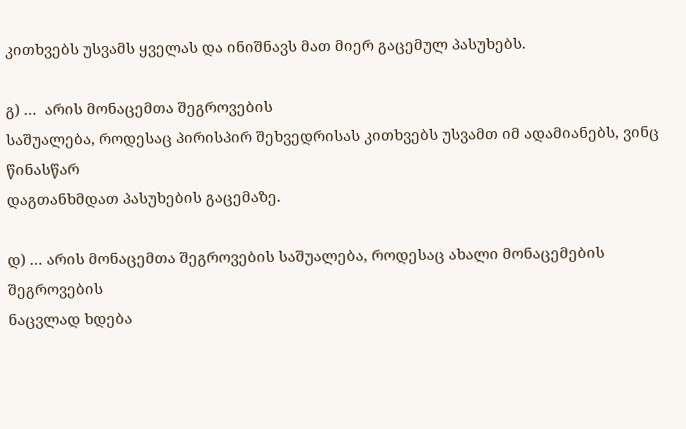კითხვებს უსვამს ყველას და ინიშნავს მათ მიერ გაცემულ პასუხებს.

გ) …  არის მონაცემთა შეგროვების
საშუალება, როდესაც პირისპირ შეხვედრისას კითხვებს უსვამთ იმ ადამიანებს, ვინც წინასწარ
დაგთანხმდათ პასუხების გაცემაზე.

დ) … არის მონაცემთა შეგროვების საშუალება, როდესაც ახალი მონაცემების შეგროვების
ნაცვლად ხდება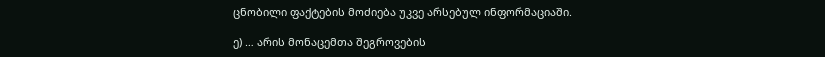ცნობილი ფაქტების მოძიება უკვე არსებულ ინფორმაციაში.

ე) … არის მონაცემთა შეგროვების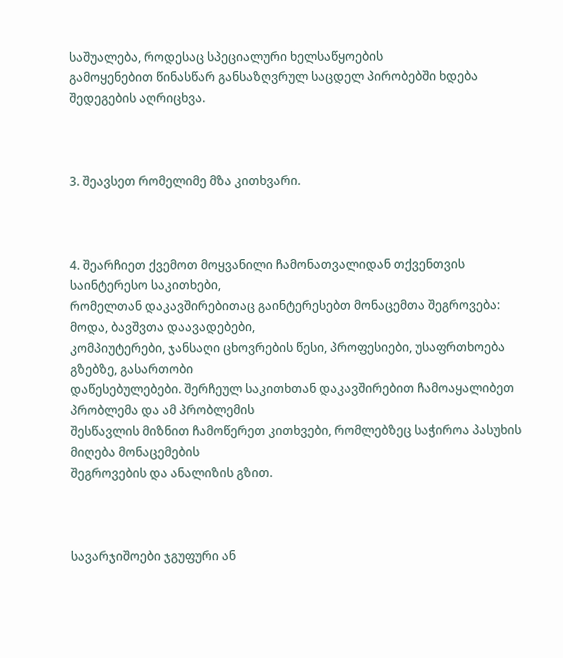საშუალება, როდესაც სპეციალური ხელსაწყოების
გამოყენებით წინასწარ განსაზღვრულ საცდელ პირობებში ხდება შედეგების აღრიცხვა.



3. შეავსეთ რომელიმე მზა კითხვარი.



4. შეარჩიეთ ქვემოთ მოყვანილი ჩამონათვალიდან თქვენთვის საინტერესო საკითხები,
რომელთან დაკავშირებითაც გაინტერესებთ მონაცემთა შეგროვება: მოდა, ბავშვთა დაავადებები,
კომპიუტერები, ჯანსაღი ცხოვრების წესი, პროფესიები, უსაფრთხოება გზებზე, გასართობი
დაწესებულებები. შერჩეულ საკითხთან დაკავშირებით ჩამოაყალიბეთ პრობლემა და ამ პრობლემის
შესწავლის მიზნით ჩამოწერეთ კითხვები, რომლებზეც საჭიროა პასუხის მიღება მონაცემების
შეგროვების და ანალიზის გზით.



სავარჯიშოები ჯგუფური ან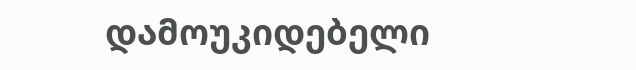დამოუკიდებელი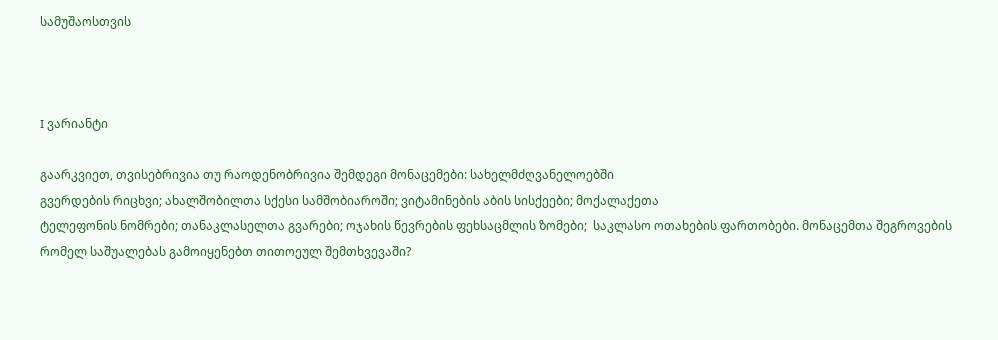სამუშაოსთვის



I ვარიანტი

გაარკვიეთ, თვისებრივია თუ რაოდენობრივია შემდეგი მონაცემები: სახელმძღვანელოებში
გვერდების რიცხვი; ახალშობილთა სქესი სამშობიაროში; ვიტამინების აბის სისქეები; მოქალაქეთა
ტელეფონის ნომრები; თანაკლასელთა გვარები; ოჯახის წევრების ფეხსაცმლის ზომები;  საკლასო ოთახების ფართობები. მონაცემთა შეგროვების
რომელ საშუალებას გამოიყენებთ თითოეულ შემთხვევაში?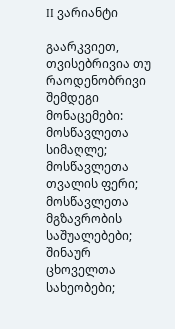II ვარიანტი

გაარკვიეთ, თვისებრივია თუ რაოდენობრივი შემდეგი მონაცემები: მოსწავლეთა სიმაღლე;
მოსწავლეთა თვალის ფერი; მოსწავლეთა მგზავრობის საშუალებები; შინაურ ცხოველთა სახეობები;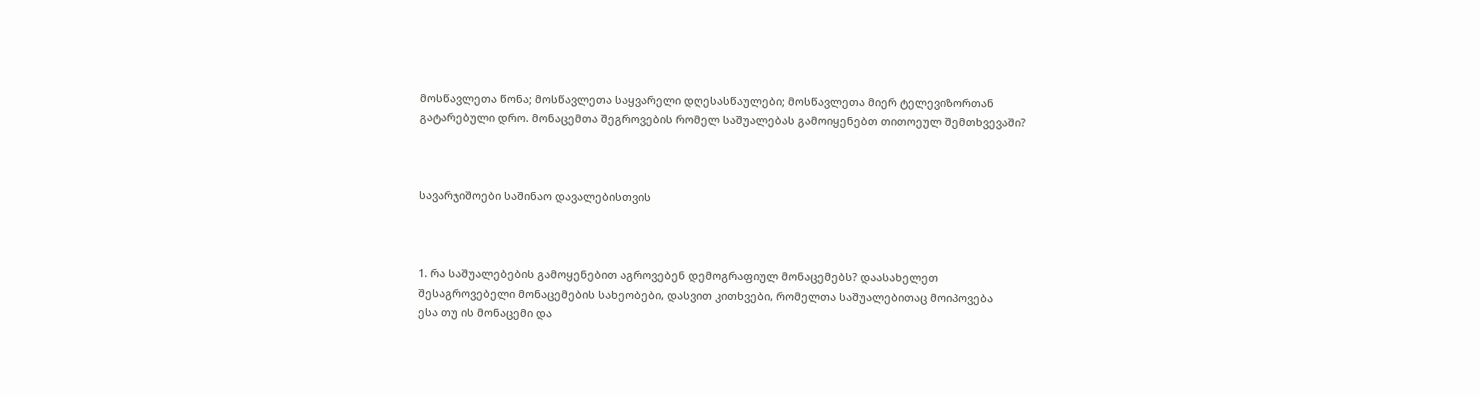მოსწავლეთა წონა; მოსწავლეთა საყვარელი დღესასწაულები; მოსწავლეთა მიერ ტელევიზორთან
გატარებული დრო. მონაცემთა შეგროვების რომელ საშუალებას გამოიყენებთ თითოეულ შემთხვევაში?



სავარჯიშოები საშინაო დავალებისთვის



1. რა საშუალებების გამოყენებით აგროვებენ დემოგრაფიულ მონაცემებს? დაასახელეთ
შესაგროვებელი მონაცემების სახეობები, დასვით კითხვები, რომელთა საშუალებითაც მოიპოვება
ესა თუ ის მონაცემი და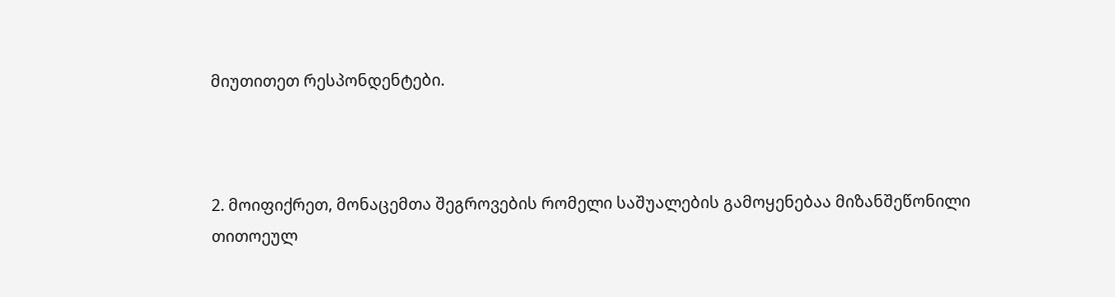მიუთითეთ რესპონდენტები.



2. მოიფიქრეთ, მონაცემთა შეგროვების რომელი საშუალების გამოყენებაა მიზანშეწონილი
თითოეულ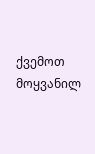ქვემოთ მოყვანილ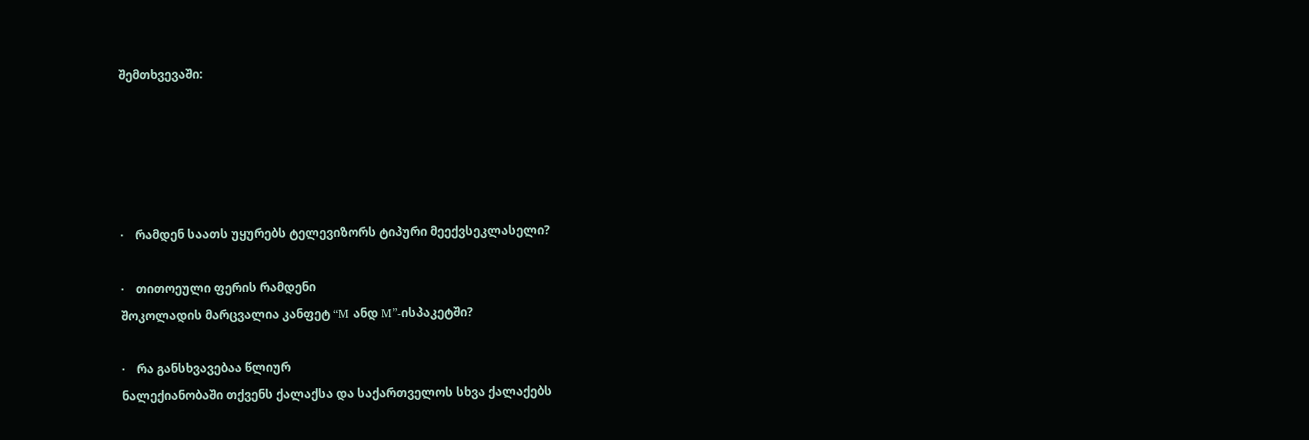შემთხვევაში:





·    რამდენ საათს უყურებს ტელევიზორს ტიპური მეექვსეკლასელი?

·    თითოეული ფერის რამდენი
შოკოლადის მარცვალია კანფეტ “M ანდ M”-ისპაკეტში?

·    რა განსხვავებაა წლიურ
ნალექიანობაში თქვენს ქალაქსა და საქართველოს სხვა ქალაქებს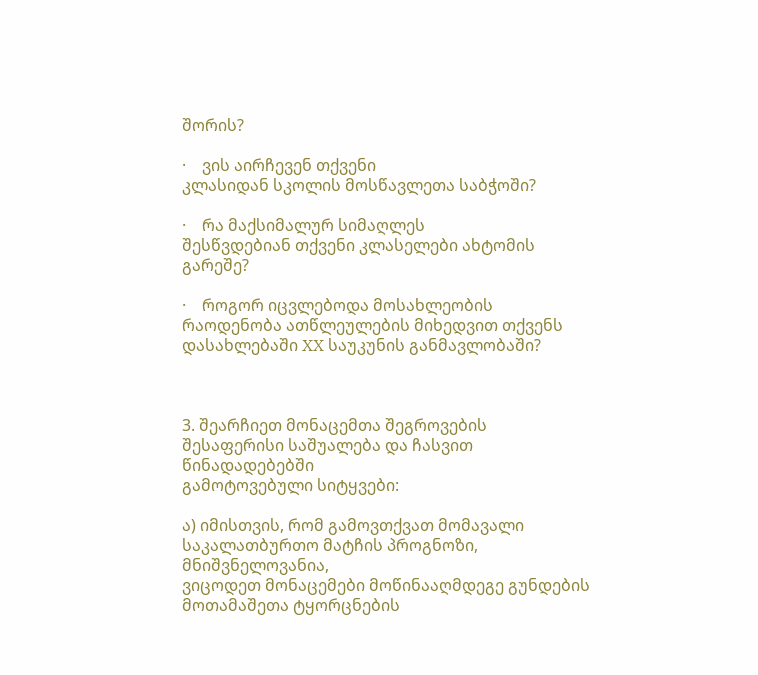შორის?

·    ვის აირჩევენ თქვენი
კლასიდან სკოლის მოსწავლეთა საბჭოში?

·    რა მაქსიმალურ სიმაღლეს
შესწვდებიან თქვენი კლასელები ახტომის გარეშე?

·    როგორ იცვლებოდა მოსახლეობის
რაოდენობა ათწლეულების მიხედვით თქვენს დასახლებაში XX საუკუნის განმავლობაში?



3. შეარჩიეთ მონაცემთა შეგროვების შესაფერისი საშუალება და ჩასვით წინადადებებში
გამოტოვებული სიტყვები:

ა) იმისთვის, რომ გამოვთქვათ მომავალი საკალათბურთო მატჩის პროგნოზი, მნიშვნელოვანია,
ვიცოდეთ მონაცემები მოწინააღმდეგე გუნდების მოთამაშეთა ტყორცნების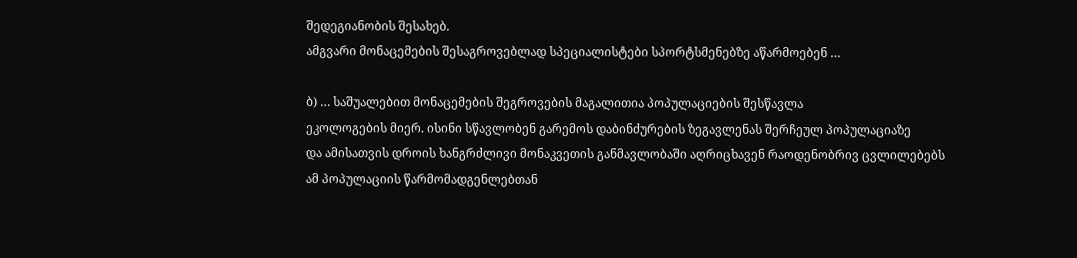შედეგიანობის შესახებ.
ამგვარი მონაცემების შესაგროვებლად სპეციალისტები სპორტსმენებზე აწარმოებენ …

ბ) … საშუალებით მონაცემების შეგროვების მაგალითია პოპულაციების შესწავლა
ეკოლოგების მიერ. ისინი სწავლობენ გარემოს დაბინძურების ზეგავლენას შერჩეულ პოპულაციაზე
და ამისათვის დროის ხანგრძლივი მონაკვეთის განმავლობაში აღრიცხავენ რაოდენობრივ ცვლილებებს
ამ პოპულაციის წარმომადგენლებთან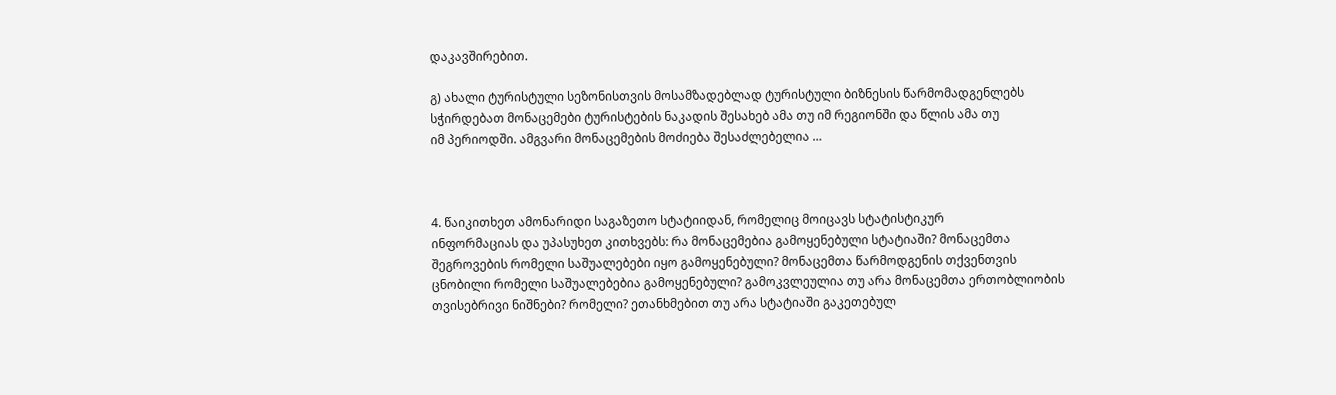დაკავშირებით.

გ) ახალი ტურისტული სეზონისთვის მოსამზადებლად ტურისტული ბიზნესის წარმომადგენლებს
სჭირდებათ მონაცემები ტურისტების ნაკადის შესახებ ამა თუ იმ რეგიონში და წლის ამა თუ
იმ პერიოდში. ამგვარი მონაცემების მოძიება შესაძლებელია …



4. წაიკითხეთ ამონარიდი საგაზეთო სტატიიდან, რომელიც მოიცავს სტატისტიკურ
ინფორმაციას და უპასუხეთ კითხვებს: რა მონაცემებია გამოყენებული სტატიაში? მონაცემთა
შეგროვების რომელი საშუალებები იყო გამოყენებული? მონაცემთა წარმოდგენის თქვენთვის
ცნობილი რომელი საშუალებებია გამოყენებული? გამოკვლეულია თუ არა მონაცემთა ერთობლიობის
თვისებრივი ნიშნები? რომელი? ეთანხმებით თუ არა სტატიაში გაკეთებულ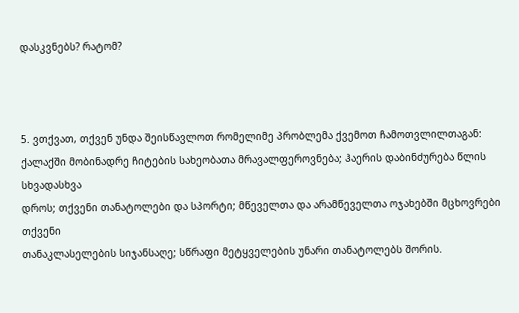დასკვნებს? რატომ?



5. ვთქვათ, თქვენ უნდა შეისწავლოთ რომელიმე პრობლემა ქვემოთ ჩამოთვლილთაგან:
ქალაქში მობინადრე ჩიტების სახეობათა მრავალფეროვნება; ჰაერის დაბინძურება წლის სხვადასხვა
დროს; თქვენი თანატოლები და სპორტი; მწეველთა და არამწეველთა ოჯახებში მცხოვრები თქვენი
თანაკლასელების სიჯანსაღე; სწრაფი მეტყველების უნარი თანატოლებს შორის.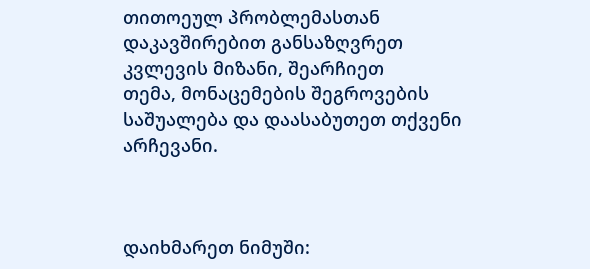თითოეულ პრობლემასთან დაკავშირებით განსაზღვრეთ კვლევის მიზანი, შეარჩიეთ
თემა, მონაცემების შეგროვების საშუალება და დაასაბუთეთ თქვენი არჩევანი.



დაიხმარეთ ნიმუში: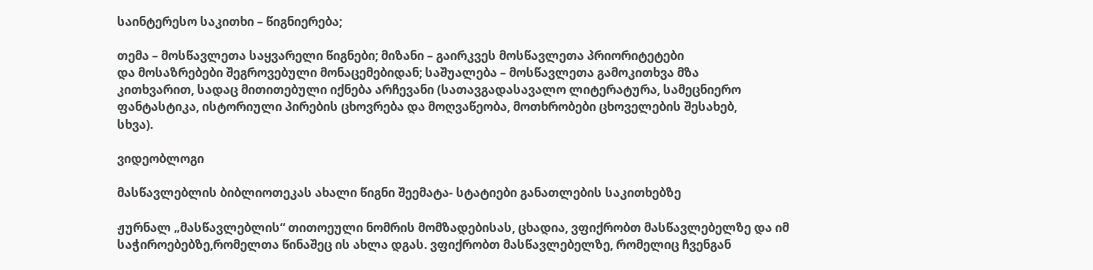საინტერესო საკითხი – წიგნიერება;

თემა – მოსწავლეთა საყვარელი წიგნები; მიზანი – გაირკვეს მოსწავლეთა პრიორიტეტები
და მოსაზრებები შეგროვებული მონაცემებიდან; საშუალება – მოსწავლეთა გამოკითხვა მზა
კითხვარით, სადაც მითითებული იქნება არჩევანი (სათავგადასავალო ლიტერატურა, სამეცნიერო
ფანტასტიკა, ისტორიული პირების ცხოვრება და მოღვაწეობა, მოთხრობები ცხოველების შესახებ,
სხვა).

ვიდეობლოგი

მასწავლებლის ბიბლიოთეკას ახალი წიგნი შეემატა- სტატიები განათლების საკითხებზე

ჟურნალ „მასწავლებლის“ თითოეული ნომრის მომზადებისას, ცხადია, ვფიქრობთ მასწავლებელზე და იმ საჭიროებებზე,რომელთა წინაშეც ის ახლა დგას. ვფიქრობთ მასწავლებელზე, რომელიც ჩვენგან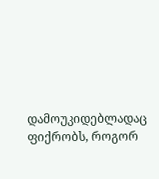დამოუკიდებლადაც ფიქრობს, როგორ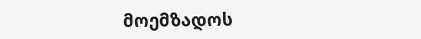მოემზადოს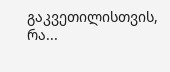გაკვეთილისთვის, რა...